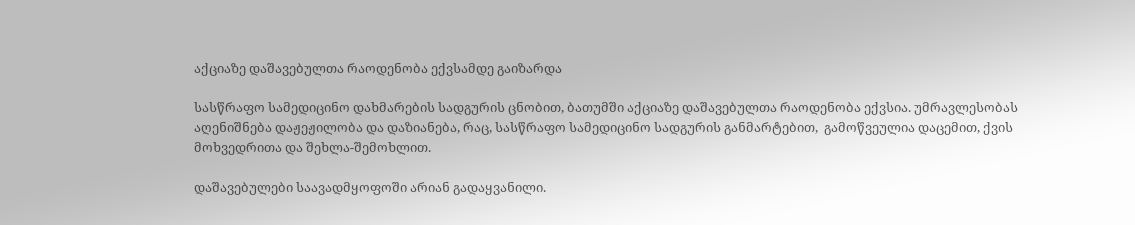აქციაზე დაშავებულთა რაოდენობა ექვსამდე გაიზარდა

სასწრაფო სამედიცინო დახმარების სადგურის ცნობით, ბათუმში აქციაზე დაშავებულთა რაოდენობა ექვსია. უმრავლესობას აღენიშნება დაჟეჟილობა და დაზიანება, რაც, სასწრაფო სამედიცინო სადგურის განმარტებით,  გამოწვეულია დაცემით, ქვის მოხვედრითა და შეხლა-შემოხლით.

დაშავებულები საავადმყოფოში არიან გადაყვანილი.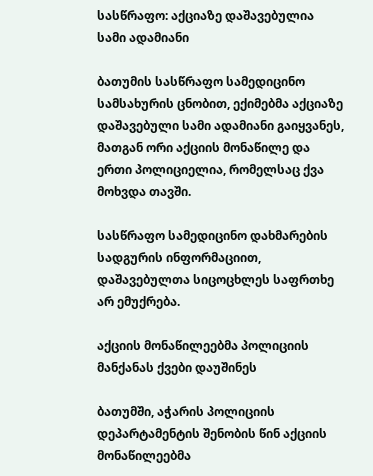სასწრაფო: აქციაზე დაშავებულია სამი ადამიანი

ბათუმის სასწრაფო სამედიცინო სამსახურის ცნობით, ექიმებმა აქციაზე დაშავებული სამი ადამიანი გაიყვანეს, მათგან ორი აქციის მონაწილე და ერთი პოლიციელია, რომელსაც ქვა მოხვდა თავში.

სასწრაფო სამედიცინო დახმარების სადგურის ინფორმაციით, დაშავებულთა სიცოცხლეს საფრთხე არ ემუქრება.

აქციის მონაწილეებმა პოლიციის მანქანას ქვები დაუშინეს

ბათუმში, აჭარის პოლიციის დეპარტამენტის შენობის წინ აქციის მონაწილეებმა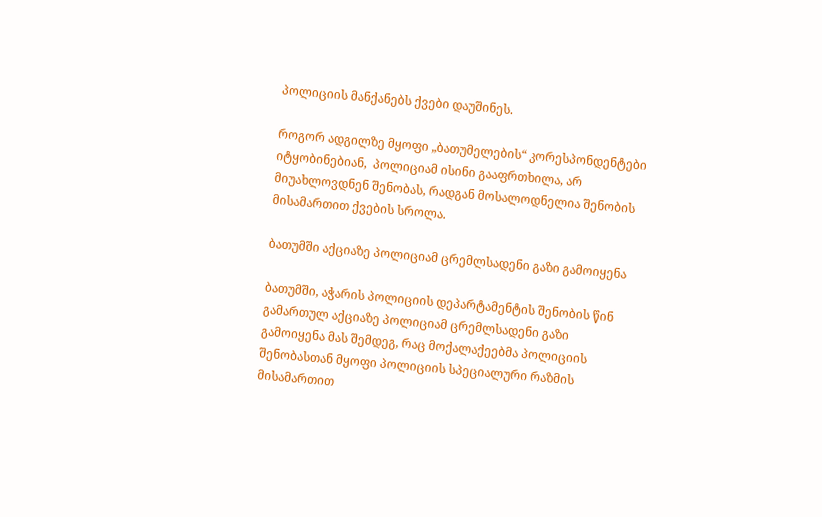პოლიციის მანქანებს ქვები დაუშინეს.

როგორ ადგილზე მყოფი „ბათუმელების“ კორესპონდენტები იტყობინებიან,  პოლიციამ ისინი გააფრთხილა, არ მიუახლოვდნენ შენობას, რადგან მოსალოდნელია შენობის მისამართით ქვების სროლა.

ბათუმში აქციაზე პოლიციამ ცრემლსადენი გაზი გამოიყენა

ბათუმში, აჭარის პოლიციის დეპარტამენტის შენობის წინ გამართულ აქციაზე პოლიციამ ცრემლსადენი გაზი გამოიყენა მას შემდეგ, რაც მოქალაქეებმა პოლიციის შენობასთან მყოფი პოლიციის სპეციალური რაზმის მისამართით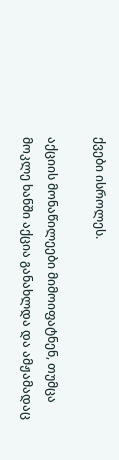ქვები ისროლეს.

აქციის მონაწილეები მიმოიფატნენ, თუმცა მოკლე ხანში აქცია განახლდა და ამჟამადაც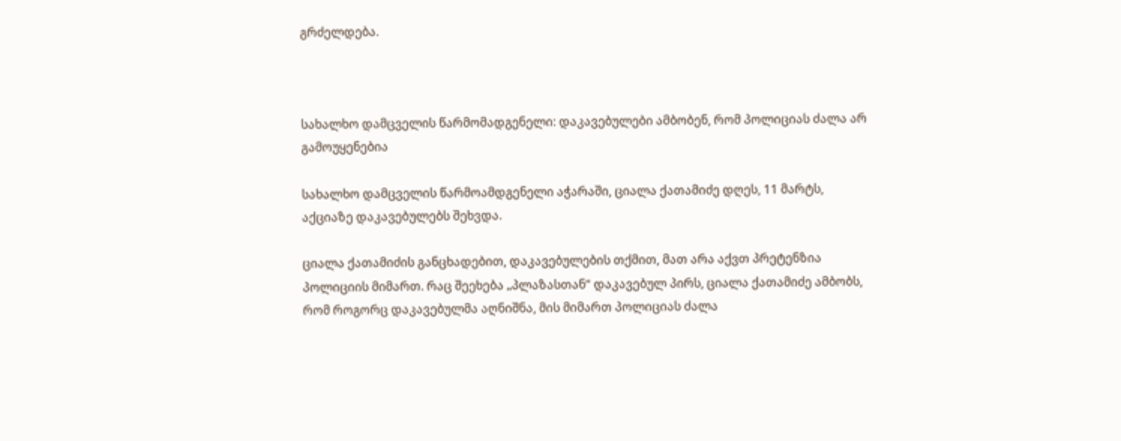გრძელდება.



სახალხო დამცველის წარმომადგენელი: დაკავებულები ამბობენ, რომ პოლიციას ძალა არ გამოუყენებია

სახალხო დამცველის წარმოამდგენელი აჭარაში, ციალა ქათამიძე დღეს, 11 მარტს, აქციაზე დაკავებულებს შეხვდა.

ციალა ქათამიძის განცხადებით, დაკავებულების თქმით, მათ არა აქვთ პრეტენზია პოლიციის მიმართ. რაც შეეხება „პლაზასთან“ დაკავებულ პირს, ციალა ქათამიძე ამბობს, რომ როგორც დაკავებულმა აღნიშნა, მის მიმართ პოლიციას ძალა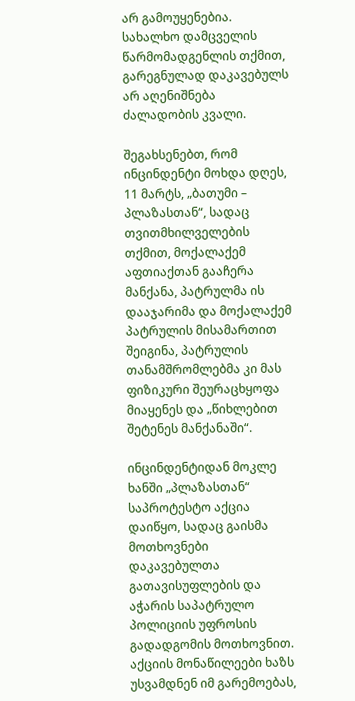არ გამოუყენებია. სახალხო დამცველის წარმომადგენლის თქმით, გარეგნულად დაკავებულს არ აღენიშნება ძალადობის კვალი.

შეგახსენებთ, რომ ინცინდენტი მოხდა დღეს, 11 მარტს, „ბათუმი – პლაზასთან“, სადაც თვითმხილველების თქმით, მოქალაქემ აფთიაქთან გააჩერა მანქანა, პატრულმა ის დააჯარიმა და მოქალაქემ პატრულის მისამართით შეიგინა, პატრულის თანამშრომლებმა კი მას ფიზიკური შეურაცხყოფა მიაყენეს და „წიხლებით შეტენეს მანქანაში“.

ინცინდენტიდან მოკლე ხანში „პლაზასთან“ საპროტესტო აქცია დაიწყო, სადაც გაისმა მოთხოვნები დაკავებულთა გათავისუფლების და აჭარის საპატრულო პოლიციის უფროსის გადადგომის მოთხოვნით. აქციის მონაწილეები ხაზს უსვამდნენ იმ გარემოებას,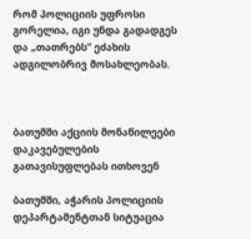რომ პოლიციის უფროსი გორელია, იგი უნდა გადადგეს და „თათრებს“ ეძახის ადგილობრივ მოსახლეობას.



ბათუმში აქციის მონაწილეები დაკავებულების გათავისუფლებას ითხოვენ

ბათუმში, აჭარის პოლიციის დეპარტამენტთან სიტუაცია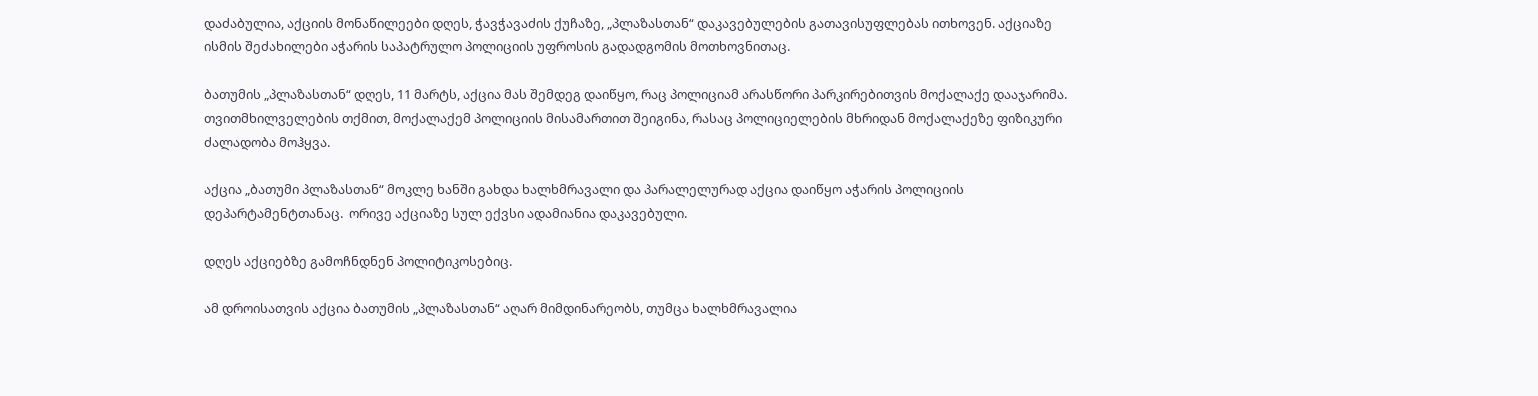დაძაბულია, აქციის მონაწილეები დღეს, ჭავჭავაძის ქუჩაზე, „პლაზასთან“ დაკავებულების გათავისუფლებას ითხოვენ. აქციაზე ისმის შეძახილები აჭარის საპატრულო პოლიციის უფროსის გადადგომის მოთხოვნითაც.

ბათუმის „პლაზასთან“ დღეს, 11 მარტს, აქცია მას შემდეგ დაიწყო, რაც პოლიციამ არასწორი პარკირებითვის მოქალაქე დააჯარიმა. თვითმხილველების თქმით, მოქალაქემ პოლიციის მისამართით შეიგინა, რასაც პოლიციელების მხრიდან მოქალაქეზე ფიზიკური ძალადობა მოჰყვა.

აქცია „ბათუმი პლაზასთან“ მოკლე ხანში გახდა ხალხმრავალი და პარალელურად აქცია დაიწყო აჭარის პოლიციის დეპარტამენტთანაც.  ორივე აქციაზე სულ ექვსი ადამიანია დაკავებული.

დღეს აქციებზე გამოჩნდნენ პოლიტიკოსებიც.

ამ დროისათვის აქცია ბათუმის „პლაზასთან“ აღარ მიმდინარეობს, თუმცა ხალხმრავალია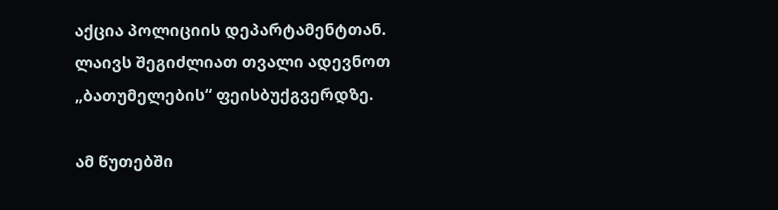აქცია პოლიციის დეპარტამენტთან. ლაივს შეგიძლიათ თვალი ადევნოთ „ბათუმელების“ ფეისბუქგვერდზე.

ამ წუთებში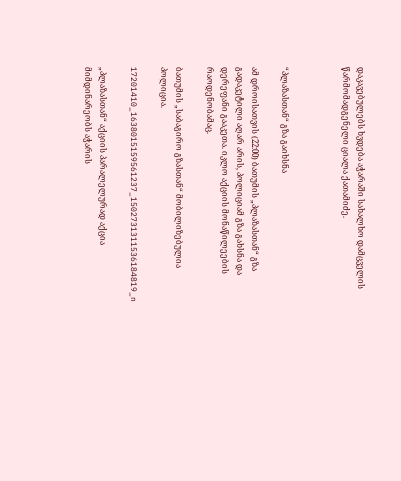დაკავებულებს ხვდება აჭარაში სახალხო დამცველის წარმომადგენელი ციალა ქათამიძე.



“პლაზასთან“ გზა გაიხსნა

ამ დროისათვის (22:00) ბათუმის „პლაზასთან“ გზა გადაკეტილი აღარ არის, პოლიციამ გზა გახსნა და დერეფანი გააკეთა. იკლო აქციის მონაწილეების რაოდენობამაც.

ბათუმის „საბაგირო გზასთან“ მობილიზებულია პოლიცია.

17201410_1638015159561237_1502731311536184819_n

„პლაზასთან“ აქციის პარალელურად აქცია მიმდინარეობს აჭარის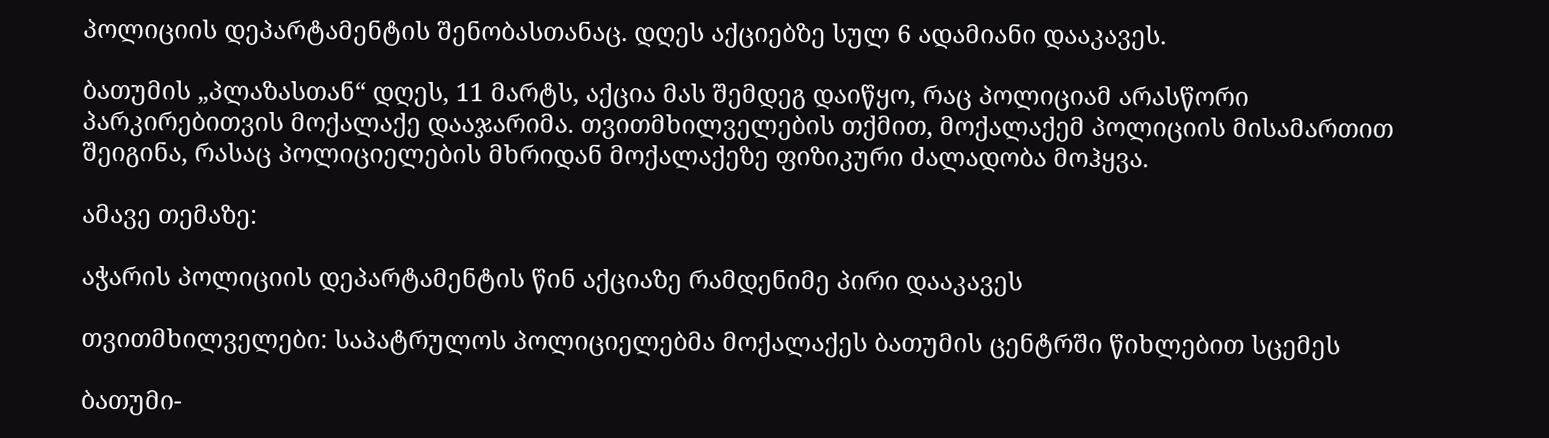პოლიციის დეპარტამენტის შენობასთანაც. დღეს აქციებზე სულ 6 ადამიანი დააკავეს.

ბათუმის „პლაზასთან“ დღეს, 11 მარტს, აქცია მას შემდეგ დაიწყო, რაც პოლიციამ არასწორი პარკირებითვის მოქალაქე დააჯარიმა. თვითმხილველების თქმით, მოქალაქემ პოლიციის მისამართით შეიგინა, რასაც პოლიციელების მხრიდან მოქალაქეზე ფიზიკური ძალადობა მოჰყვა.

ამავე თემაზე:

აჭარის პოლიციის დეპარტამენტის წინ აქციაზე რამდენიმე პირი დააკავეს

თვითმხილველები: საპატრულოს პოლიციელებმა მოქალაქეს ბათუმის ცენტრში წიხლებით სცემეს

ბათუმი-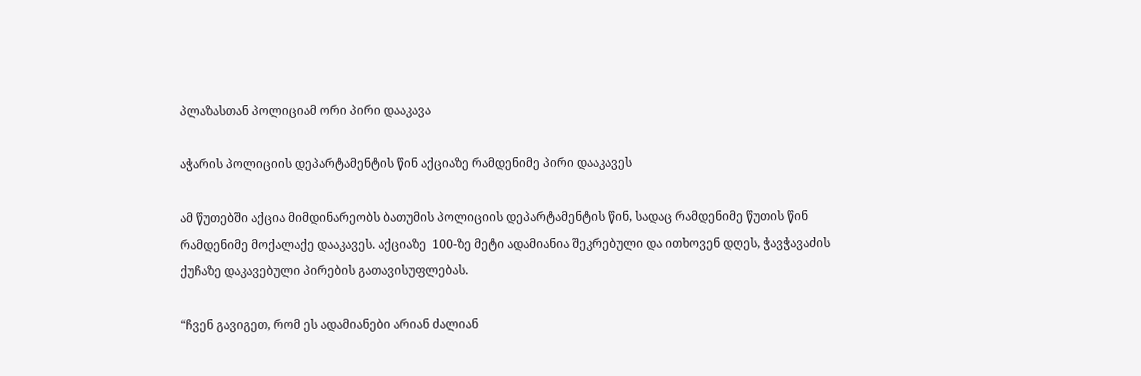პლაზასთან პოლიციამ ორი პირი დააკავა

აჭარის პოლიციის დეპარტამენტის წინ აქციაზე რამდენიმე პირი დააკავეს

ამ წუთებში აქცია მიმდინარეობს ბათუმის პოლიციის დეპარტამენტის წინ, სადაც რამდენიმე წუთის წინ რამდენიმე მოქალაქე დააკავეს. აქციაზე  100-ზე მეტი ადამიანია შეკრებული და ითხოვენ დღეს, ჭავჭავაძის ქუჩაზე დაკავებული პირების გათავისუფლებას.

“ჩვენ გავიგეთ, რომ ეს ადამიანები არიან ძალიან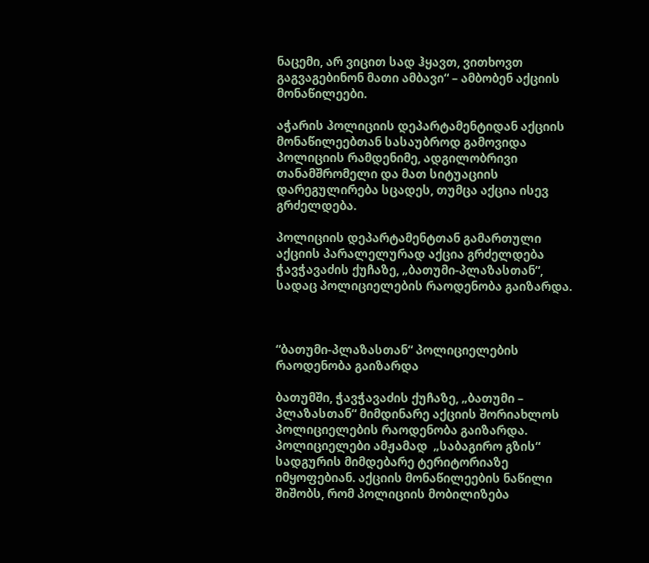ნაცემი, არ ვიცით სად ჰყავთ, ვითხოვთ გაგვაგებინონ მათი ამბავი“ – ამბობენ აქციის მონაწილეები.

აჭარის პოლიციის დეპარტამენტიდან აქციის მონაწილეებთან სასაუბროდ გამოვიდა პოლიციის რამდენიმე, ადგილობრივი თანამშრომელი და მათ სიტუაციის დარეგულირება სცადეს, თუმცა აქცია ისევ გრძელდება.

პოლიციის დეპარტამენტთან გამართული აქციის პარალელურად აქცია გრძელდება ჭავჭავაძის ქუჩაზე, „ბათუმი-პლაზასთან“, სადაც პოლიციელების რაოდენობა გაიზარდა.



“ბათუმი-პლაზასთან“ პოლიციელების რაოდენობა გაიზარდა

ბათუმში, ჭავჭავაძის ქუჩაზე, „ბათუმი – პლაზასთან“ მიმდინარე აქციის შორიახლოს პოლიციელების რაოდენობა გაიზარდა. პოლიციელები ამჟამად  „საბაგირო გზის“ სადგურის მიმდებარე ტერიტორიაზე იმყოფებიან. აქციის მონაწილეების ნაწილი შიშობს, რომ პოლიციის მობილიზება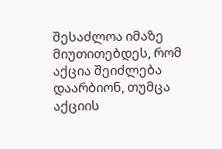შესაძლოა იმაზე მიუთითებდეს, რომ აქცია შეიძლება დაარბიონ, თუმცა აქციის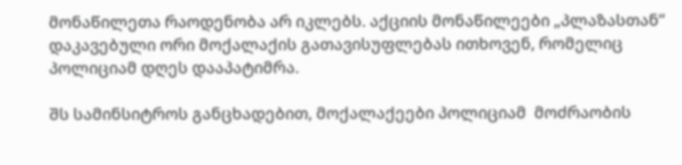მონაწილეთა რაოდენობა არ იკლებს. აქციის მონაწილეები „პლაზასთან“ დაკავებული ორი მოქალაქის გათავისუფლებას ითხოვენ, რომელიც პოლიციამ დღეს დააპატიმრა.

შს სამინსიტროს განცხადებით, მოქალაქეები პოლიციამ  მოძრაობის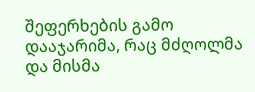შეფერხების გამო დააჯარიმა, რაც მძღოლმა და მისმა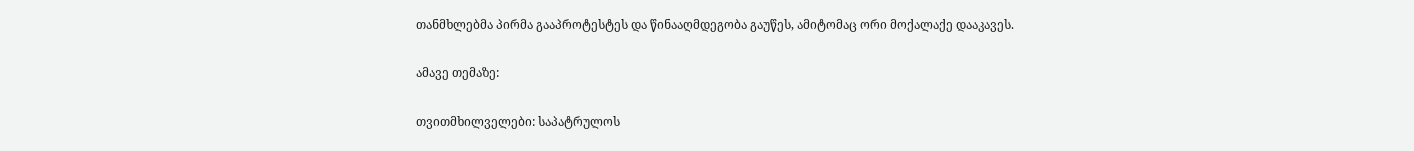თანმხლებმა პირმა გააპროტესტეს და წინააღმდეგობა გაუწეს, ამიტომაც ორი მოქალაქე დააკავეს.

ამავე თემაზე:

თვითმხილველები: საპატრულოს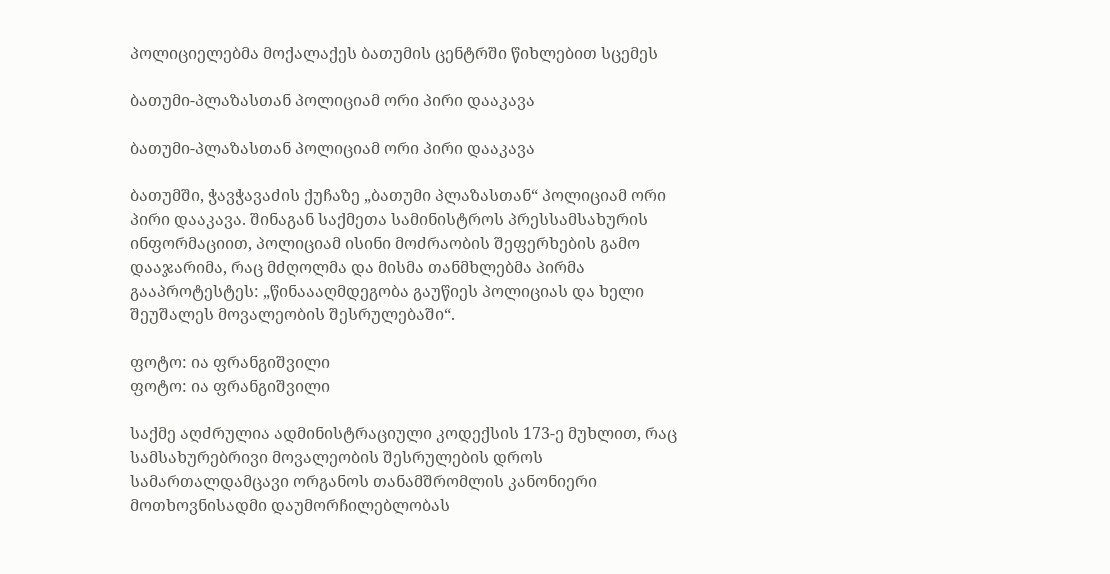პოლიციელებმა მოქალაქეს ბათუმის ცენტრში წიხლებით სცემეს

ბათუმი-პლაზასთან პოლიციამ ორი პირი დააკავა

ბათუმი-პლაზასთან პოლიციამ ორი პირი დააკავა

ბათუმში, ჭავჭავაძის ქუჩაზე „ბათუმი პლაზასთან“ პოლიციამ ორი პირი დააკავა. შინაგან საქმეთა სამინისტროს პრესსამსახურის ინფორმაციით, პოლიციამ ისინი მოძრაობის შეფერხების გამო დააჯარიმა, რაც მძღოლმა და მისმა თანმხლებმა პირმა გააპროტესტეს: „წინაააღმდეგობა გაუწიეს პოლიციას და ხელი შეუშალეს მოვალეობის შესრულებაში“.

ფოტო: ია ფრანგიშვილი
ფოტო: ია ფრანგიშვილი

საქმე აღძრულია ადმინისტრაციული კოდექსის 173-ე მუხლით, რაც სამსახურებრივი მოვალეობის შესრულების დროს სამართალდამცავი ორგანოს თანამშრომლის კანონიერი მოთხოვნისადმი დაუმორჩილებლობას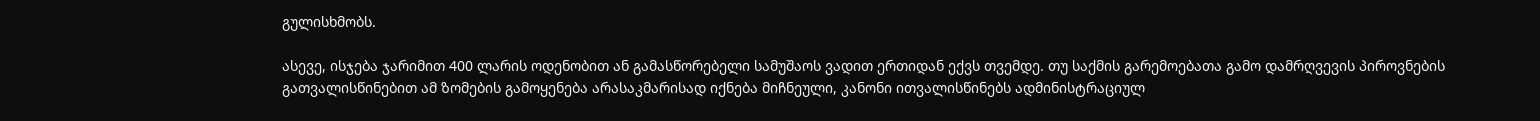გულისხმობს.

ასევე, ისჯება ჯარიმით 400 ლარის ოდენობით ან გამასწორებელი სამუშაოს ვადით ერთიდან ექვს თვემდე. თუ საქმის გარემოებათა გამო დამრღვევის პიროვნების გათვალისწინებით ამ ზომების გამოყენება არასაკმარისად იქნება მიჩნეული, კანონი ითვალისწინებს ადმინისტრაციულ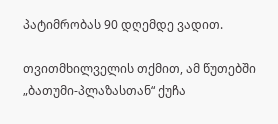პატიმრობას 90 დღემდე ვადით.

თვითმხილველის თქმით, ამ წუთებში „ბათუმი-პლაზასთან“ ქუჩა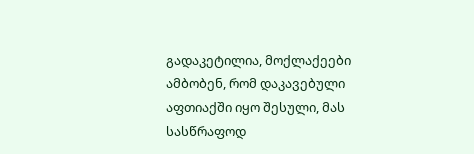გადაკეტილია, მოქლაქეები ამბობენ, რომ დაკავებული აფთიაქში იყო შესული, მას სასწრაფოდ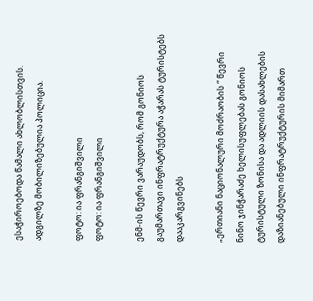ესაჭიროებოდა წამალი ახლობლისთვის. ადგილზე მობილიზებულია პოლიცია.

ფოტო: ია ფრანგიშვილი
ფოტო: ია ფრანგიშვილი

ენმ-ის წევრი ვარაუდობს, რომ გონიოს გაუმართავი ინფრატრუქტურა აჭარას ტურისტებს დააკარგვინებს

„ერთიანი ნაციონალური მოძრაობის “ წევრი ნინო ჯინჭარაძე ხელისუფლებას გონიოს ტურისტული ზონისა და ადლიის დასახლების დაზიანებული ინფრატრუქტურის მიმართ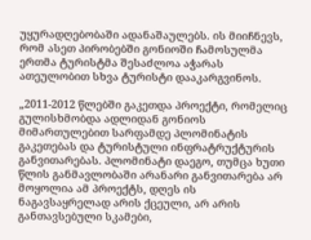უყურადღებობაში ადანაშაულებს. ის მიიჩნევს, რომ ასეთ პირობებში გონიოში ჩამოსულმა ერთმა ტურისტმა შესაძლოა აჭარას ათეულობით სხვა ტურისტი დააკარგვინოს.

„2011-2012 წლებში გაკეთდა პროექტი, რომელიც გულისხმობდა ადლიდან გონიოს მიმართულებით სარფამდე პლომინატის გაკეთებას და ტურისტული ინფრატრუქტურის განვითარებას. პლომინატი დაეგო, თუმცა ხუთი წლის განმავლობაში არანარი განვითარება არ მოყოლია ამ პროექტს, დღეს ის ნაგავსაყრელად არის ქცეული, არ არის განთავსებული სკამები,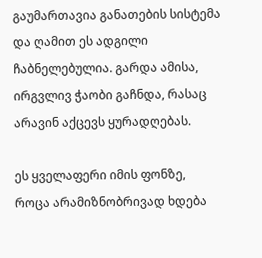გაუმართავია განათების სისტემა და ღამით ეს ადგილი ჩაბნელებულია. გარდა ამისა, ირგვლივ ჭაობი გაჩნდა, რასაც არავინ აქცევს ყურადღებას.

ეს ყველაფერი იმის ფონზე, როცა არამიზნობრივად ხდება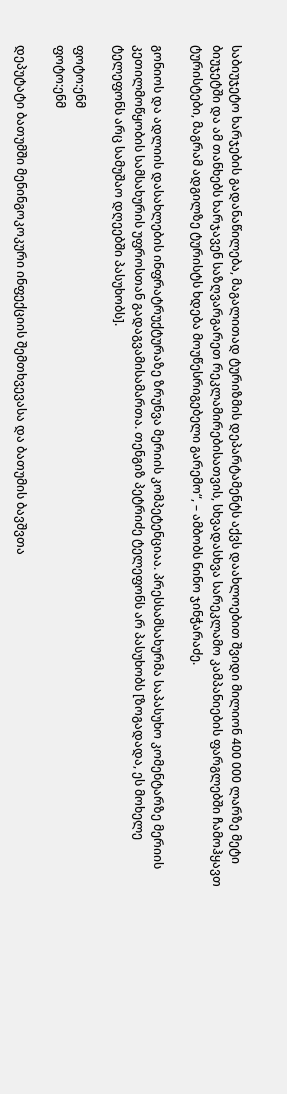საბიუჯეტო ხარჯების გადანაწილება, მაგალითად ტურიზმის დეპარტამენტს აქვს დაახლოებით შვიდი მილიონ 400 000 ლარზე მეტი ბიუჯეტში და ამ თანხებს ხარჯავენ საზღვარგარეთ რეკლამირებისათვის, სხვადასხვა სარეკლამო კამპანიების ფარგლებში ჩამოჰყავთ ტურისტები, მაგრამ ადგილზე ტურისტს ხდება მოუწესრიგებელი გარემო“, – ამბობს ნინო ჯინჭარაძე.

გონიოს და ადლიის დასახლების ინფრატრუქტურაზე ზრუნვა მერიის კომპეტენციაა. პრესსამსახურმა საპასუხო კომენტარზე მერიის კეთილმოწყობის სამსახურის უფროსთან გადაგვამისამართა. თენგიზ პეტრიძე ტელეფონს არ პასუხობს [ზოგადადა, ეს მოხელე ტელეფონს არც სამუშაო დღეებში პასუხობს].

ფოტო:ენმ
ფოტო:ენმ

დეპუტატი ბათუმში მენინგოკოკური ინფექციის შემთხვევასა და ბათუმის ბავშვთა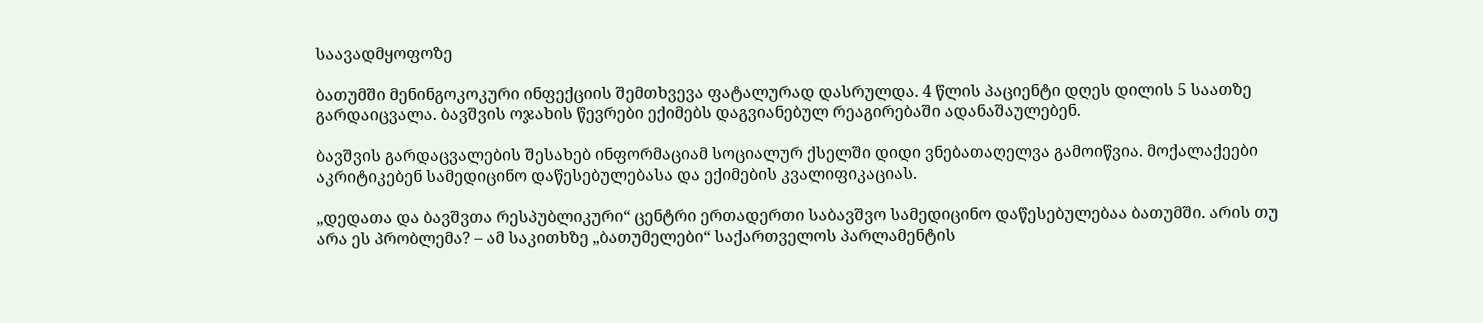საავადმყოფოზე

ბათუმში მენინგოკოკური ინფექციის შემთხვევა ფატალურად დასრულდა. 4 წლის პაციენტი დღეს დილის 5 საათზე გარდაიცვალა. ბავშვის ოჯახის წევრები ექიმებს დაგვიანებულ რეაგირებაში ადანაშაულებენ.

ბავშვის გარდაცვალების შესახებ ინფორმაციამ სოციალურ ქსელში დიდი ვნებათაღელვა გამოიწვია. მოქალაქეები აკრიტიკებენ სამედიცინო დაწესებულებასა და ექიმების კვალიფიკაციას.

„დედათა და ბავშვთა რესპუბლიკური“ ცენტრი ერთადერთი საბავშვო სამედიცინო დაწესებულებაა ბათუმში. არის თუ არა ეს პრობლემა? – ამ საკითხზე „ბათუმელები“ საქართველოს პარლამენტის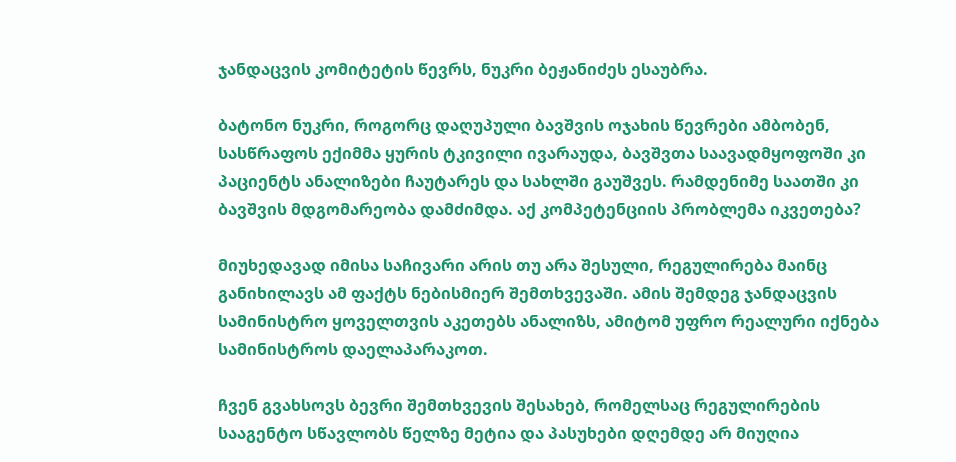ჯანდაცვის კომიტეტის წევრს, ნუკრი ბეჟანიძეს ესაუბრა.

ბატონო ნუკრი, როგორც დაღუპული ბავშვის ოჯახის წევრები ამბობენ, სასწრაფოს ექიმმა ყურის ტკივილი ივარაუდა, ბავშვთა საავადმყოფოში კი პაციენტს ანალიზები ჩაუტარეს და სახლში გაუშვეს. რამდენიმე საათში კი ბავშვის მდგომარეობა დამძიმდა. აქ კომპეტენციის პრობლემა იკვეთება?

მიუხედავად იმისა საჩივარი არის თუ არა შესული, რეგულირება მაინც განიხილავს ამ ფაქტს ნებისმიერ შემთხვევაში. ამის შემდეგ ჯანდაცვის სამინისტრო ყოველთვის აკეთებს ანალიზს, ამიტომ უფრო რეალური იქნება სამინისტროს დაელაპარაკოთ.

ჩვენ გვახსოვს ბევრი შემთხვევის შესახებ, რომელსაც რეგულირების სააგენტო სწავლობს წელზე მეტია და პასუხები დღემდე არ მიუღია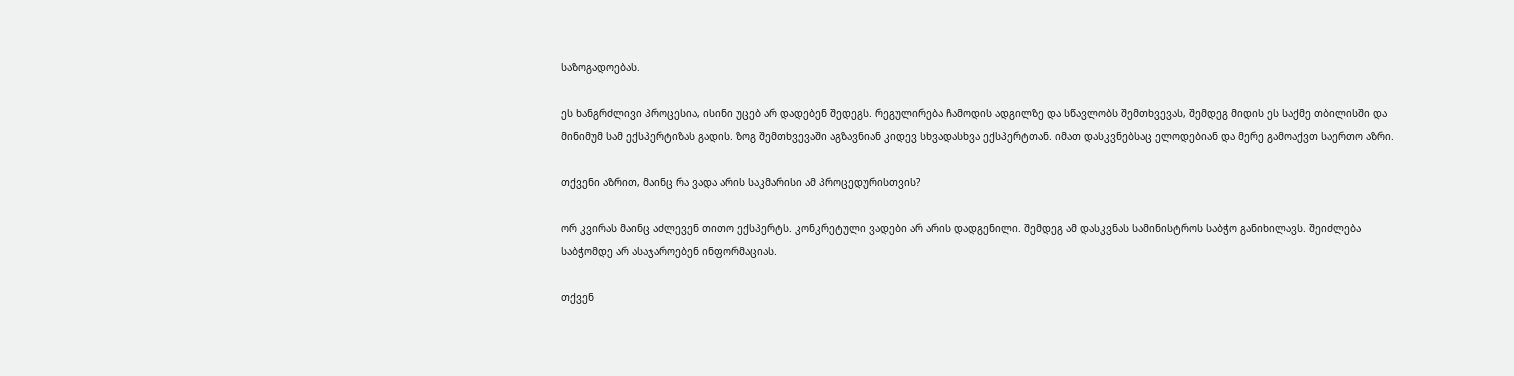საზოგადოებას.

ეს ხანგრძლივი პროცესია, ისინი უცებ არ დადებენ შედეგს. რეგულირება ჩამოდის ადგილზე და სწავლობს შემთხვევას, შემდეგ მიდის ეს საქმე თბილისში და მინიმუმ სამ ექსპერტიზას გადის. ზოგ შემთხვევაში აგზავნიან კიდევ სხვადასხვა ექსპერტთან. იმათ დასკვნებსაც ელოდებიან და მერე გამოაქვთ საერთო აზრი.

თქვენი აზრით, მაინც რა ვადა არის საკმარისი ამ პროცედურისთვის?

ორ კვირას მაინც აძლევენ თითო ექსპერტს. კონკრეტული ვადები არ არის დადგენილი. შემდეგ ამ დასკვნას სამინისტროს საბჭო განიხილავს. შეიძლება საბჭომდე არ ასაჯაროებენ ინფორმაციას.

თქვენ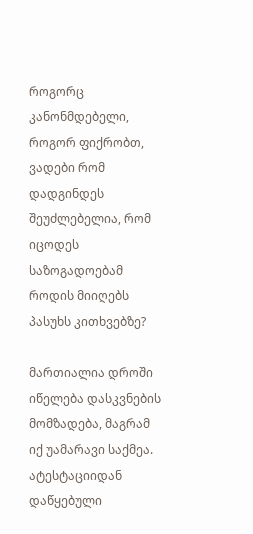როგორც კანონმდებელი, როგორ ფიქრობთ, ვადები რომ დადგინდეს შეუძლებელია, რომ იცოდეს საზოგადოებამ როდის მიიღებს პასუხს კითხვებზე?

მართიალია დროში იწელება დასკვნების მომზადება, მაგრამ იქ უამარავი საქმეა. ატესტაციიდან დაწყებული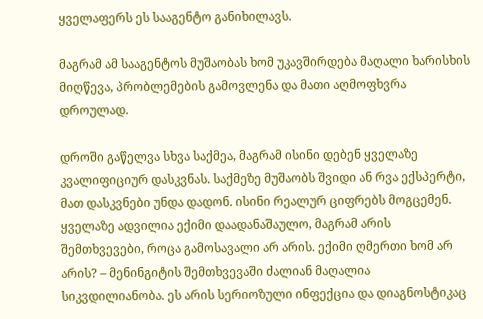ყველაფერს ეს სააგენტო განიხილავს.

მაგრამ ამ სააგენტოს მუშაობას ხომ უკავშირდება მაღალი ხარისხის მიღწევა, პრობლემების გამოვლენა და მათი აღმოფხვრა დროულად.

დროში გაწელვა სხვა საქმეა, მაგრამ ისინი დებენ ყველაზე კვალიფიციურ დასკვნას. საქმეზე მუშაობს შვიდი ან რვა ექსპერტი, მათ დასკვნები უნდა დადონ. ისინი რეალურ ციფრებს მოგცემენ. ყველაზე ადვილია ექიმი დაადანაშაულო, მაგრამ არის შემთხვევები, როცა გამოსავალი არ არის. ექიმი ღმერთი ხომ არ არის? – მენინგიტის შემთხვევაში ძალიან მაღალია სიკვდილიანობა. ეს არის სერიოზული ინფექცია და დიაგნოსტიკაც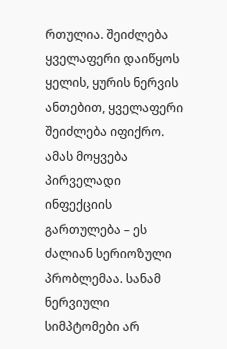რთულია. შეიძლება ყველაფერი დაიწყოს ყელის, ყურის ნერვის ანთებით, ყველაფერი შეიძლება იფიქრო. ამას მოყვება პირველადი ინფექციის გართულება – ეს ძალიან სერიოზული პრობლემაა. სანამ ნერვიული სიმპტომები არ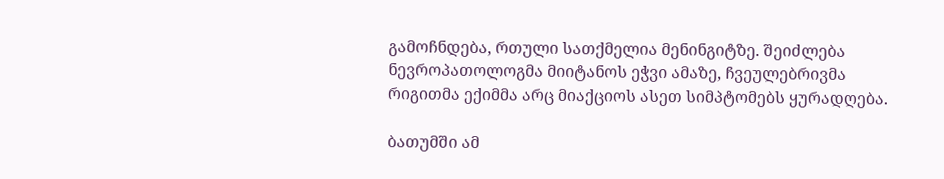გამოჩნდება, რთული სათქმელია მენინგიტზე. შეიძლება ნევროპათოლოგმა მიიტანოს ეჭვი ამაზე, ჩვეულებრივმა რიგითმა ექიმმა არც მიაქციოს ასეთ სიმპტომებს ყურადღება.

ბათუმში ამ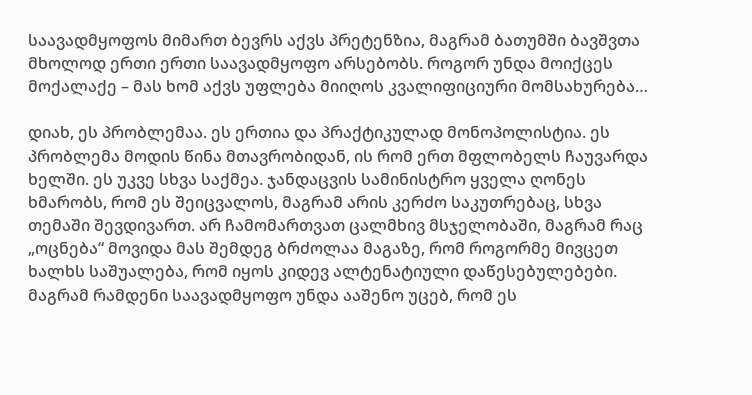საავადმყოფოს მიმართ ბევრს აქვს პრეტენზია, მაგრამ ბათუმში ბავშვთა მხოლოდ ერთი ერთი საავადმყოფო არსებობს. როგორ უნდა მოიქცეს მოქალაქე – მას ხომ აქვს უფლება მიიღოს კვალიფიციური მომსახურება…

დიახ, ეს პრობლემაა. ეს ერთია და პრაქტიკულად მონოპოლისტია. ეს პრობლემა მოდის წინა მთავრობიდან, ის რომ ერთ მფლობელს ჩაუვარდა ხელში. ეს უკვე სხვა საქმეა. ჯანდაცვის სამინისტრო ყველა ღონეს ხმარობს, რომ ეს შეიცვალოს, მაგრამ არის კერძო საკუთრებაც, სხვა თემაში შევდივართ. არ ჩამომართვათ ცალმხივ მსჯელობაში, მაგრამ რაც „ოცნება“ მოვიდა მას შემდეგ ბრძოლაა მაგაზე, რომ როგორმე მივცეთ ხალხს საშუალება, რომ იყოს კიდევ ალტენატიული დაწესებულებები. მაგრამ რამდენი საავადმყოფო უნდა ააშენო უცებ, რომ ეს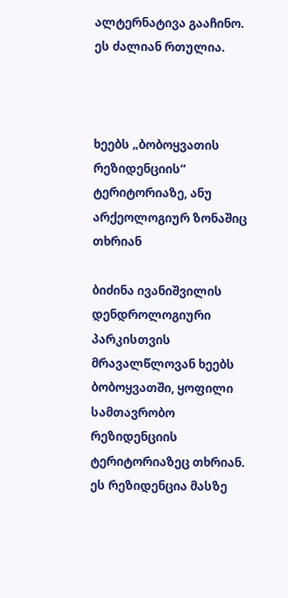ალტერნატივა გააჩინო. ეს ძალიან რთულია.



ხეებს „ბობოყვათის რეზიდენციის“ ტერიტორიაზე, ანუ არქეოლოგიურ ზონაშიც თხრიან

ბიძინა ივანიშვილის დენდროლოგიური პარკისთვის მრავალწლოვან ხეებს ბობოყვათში, ყოფილი სამთავრობო რეზიდენციის ტერიტორიაზეც თხრიან. ეს რეზიდენცია მასზე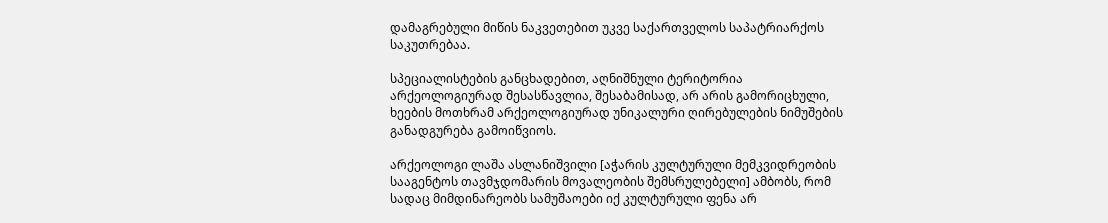დამაგრებული მიწის ნაკვეთებით უკვე საქართველოს საპატრიარქოს საკუთრებაა.

სპეციალისტების განცხადებით, აღნიშნული ტერიტორია არქეოლოგიურად შესასწავლია, შესაბამისად, არ არის გამორიცხული, ხეების მოთხრამ არქეოლოგიურად უნიკალური ღირებულების ნიმუშების განადგურება გამოიწვიოს.

არქეოლოგი ლაშა ასლანიშვილი [აჭარის კულტურული მემკვიდრეობის სააგენტოს თავმჯდომარის მოვალეობის შემსრულებელი] ამბობს, რომ სადაც მიმდინარეობს სამუშაოები იქ კულტურული ფენა არ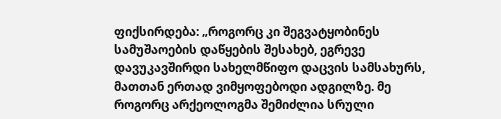ფიქსირდება: „როგორც კი შეგვატყობინეს სამუშაოების დაწყების შესახებ, ეგრევე დავუკავშირდი სახელმწიფო დაცვის სამსახურს, მათთან ერთად ვიმყოფებოდი ადგილზე. მე როგორც არქეოლოგმა შემიძლია სრული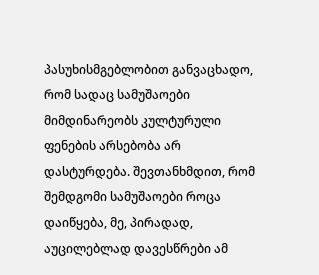პასუხისმგებლობით განვაცხადო, რომ სადაც სამუშაოები მიმდინარეობს კულტურული ფენების არსებობა არ დასტურდება. შევთანხმდით, რომ შემდგომი სამუშაოები როცა დაიწყება, მე, პირადად, აუცილებლად დავესწრები ამ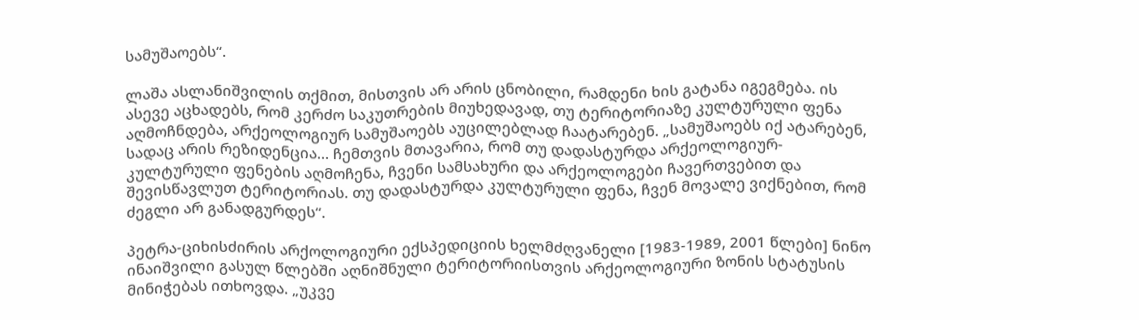სამუშაოებს“.

ლაშა ასლანიშვილის თქმით, მისთვის არ არის ცნობილი, რამდენი ხის გატანა იგეგმება. ის ასევე აცხადებს, რომ კერძო საკუთრების მიუხედავად, თუ ტერიტორიაზე კულტურული ფენა აღმოჩნდება, არქეოლოგიურ სამუშაოებს აუცილებლად ჩაატარებენ. „სამუშაოებს იქ ატარებენ,  სადაც არის რეზიდენცია… ჩემთვის მთავარია, რომ თუ დადასტურდა არქეოლოგიურ-კულტურული ფენების აღმოჩენა, ჩვენი სამსახური და არქეოლოგები ჩავერთვებით და შევისწავლუთ ტერიტორიას. თუ დადასტურდა კულტურული ფენა, ჩვენ მოვალე ვიქნებით, რომ ძეგლი არ განადგურდეს“.

პეტრა-ციხისძირის არქოლოგიური ექსპედიციის ხელმძღვანელი [1983-1989, 2001 წლები] ნინო ინაიშვილი გასულ წლებში აღნიშნული ტერიტორიისთვის არქეოლოგიური ზონის სტატუსის მინიჭებას ითხოვდა. „უკვე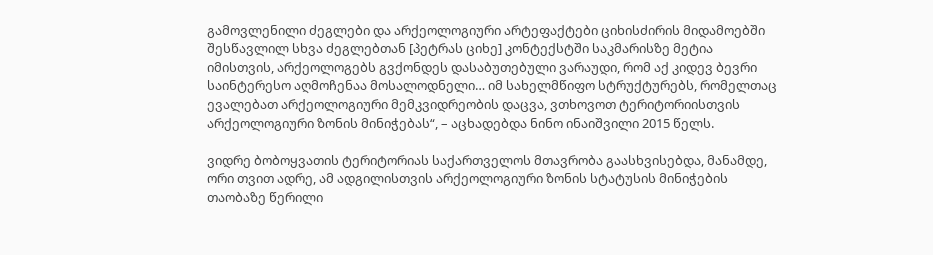გამოვლენილი ძეგლები და არქეოლოგიური არტეფაქტები ციხისძირის მიდამოებში შესწავლილ სხვა ძეგლებთან [პეტრას ციხე] კონტექსტში საკმარისზე მეტია იმისთვის, არქეოლოგებს გვქონდეს დასაბუთებული ვარაუდი, რომ აქ კიდევ ბევრი საინტერესო აღმოჩენაა მოსალოდნელი… იმ სახელმწიფო სტრუქტურებს, რომელთაც ევალებათ არქეოლოგიური მემკვიდრეობის დაცვა, ვთხოვოთ ტერიტორიისთვის არქეოლოგიური ზონის მინიჭებას“, – აცხადებდა ნინო ინაიშვილი 2015 წელს.

ვიდრე ბობოყვათის ტერიტორიას საქართველოს მთავრობა გაასხვისებდა, მანამდე, ორი თვით ადრე, ამ ადგილისთვის არქეოლოგიური ზონის სტატუსის მინიჭების თაობაზე წერილი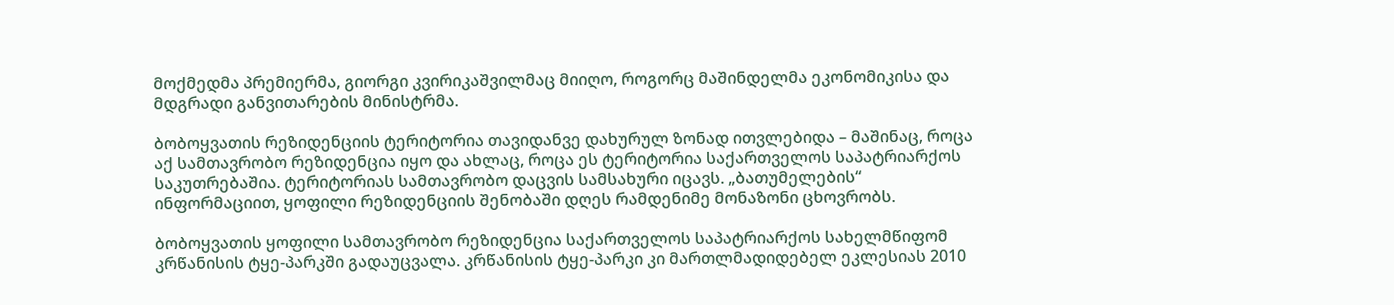მოქმედმა პრემიერმა, გიორგი კვირიკაშვილმაც მიიღო, როგორც მაშინდელმა ეკონომიკისა და მდგრადი განვითარების მინისტრმა.

ბობოყვათის რეზიდენციის ტერიტორია თავიდანვე დახურულ ზონად ითვლებიდა – მაშინაც, როცა აქ სამთავრობო რეზიდენცია იყო და ახლაც, როცა ეს ტერიტორია საქართველოს საპატრიარქოს საკუთრებაშია. ტერიტორიას სამთავრობო დაცვის სამსახური იცავს. „ბათუმელების“ ინფორმაციით, ყოფილი რეზიდენციის შენობაში დღეს რამდენიმე მონაზონი ცხოვრობს.

ბობოყვათის ყოფილი სამთავრობო რეზიდენცია საქართველოს საპატრიარქოს სახელმწიფომ კრწანისის ტყე-პარკში გადაუცვალა. კრწანისის ტყე-პარკი კი მართლმადიდებელ ეკლესიას 2010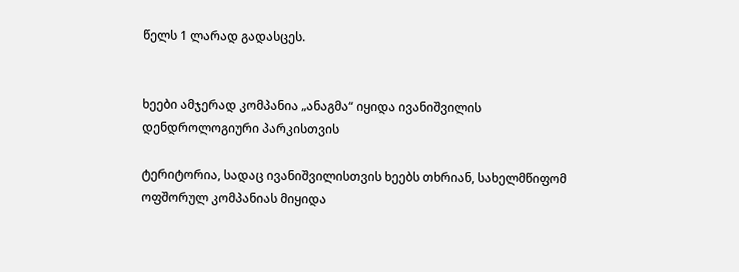წელს 1 ლარად გადასცეს.


ხეები ამჯერად კომპანია „ანაგმა“ იყიდა ივანიშვილის დენდროლოგიური პარკისთვის

ტერიტორია, სადაც ივანიშვილისთვის ხეებს თხრიან, სახელმწიფომ ოფშორულ კომპანიას მიყიდა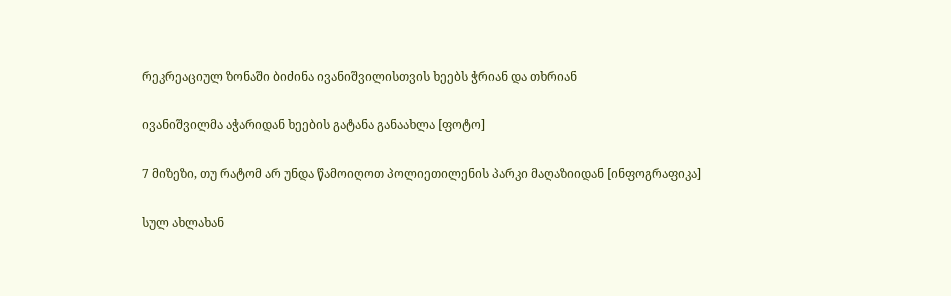რეკრეაციულ ზონაში ბიძინა ივანიშვილისთვის ხეებს ჭრიან და თხრიან

ივანიშვილმა აჭარიდან ხეების გატანა განაახლა [ფოტო]

7 მიზეზი, თუ რატომ არ უნდა წამოიღოთ პოლიეთილენის პარკი მაღაზიიდან [ინფოგრაფიკა]

სულ ახლახან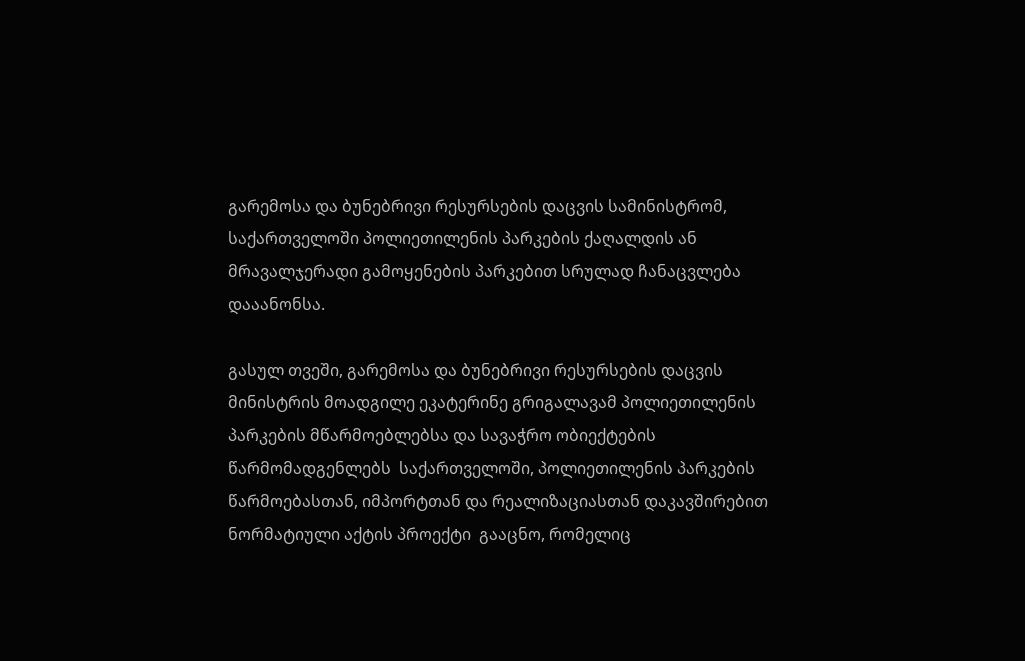გარემოსა და ბუნებრივი რესურსების დაცვის სამინისტრომ, საქართველოში პოლიეთილენის პარკების ქაღალდის ან მრავალჯერადი გამოყენების პარკებით სრულად ჩანაცვლება დააანონსა.

გასულ თვეში, გარემოსა და ბუნებრივი რესურსების დაცვის მინისტრის მოადგილე ეკატერინე გრიგალავამ პოლიეთილენის პარკების მწარმოებლებსა და სავაჭრო ობიექტების წარმომადგენლებს  საქართველოში, პოლიეთილენის პარკების წარმოებასთან, იმპორტთან და რეალიზაციასთან დაკავშირებით ნორმატიული აქტის პროექტი  გააცნო, რომელიც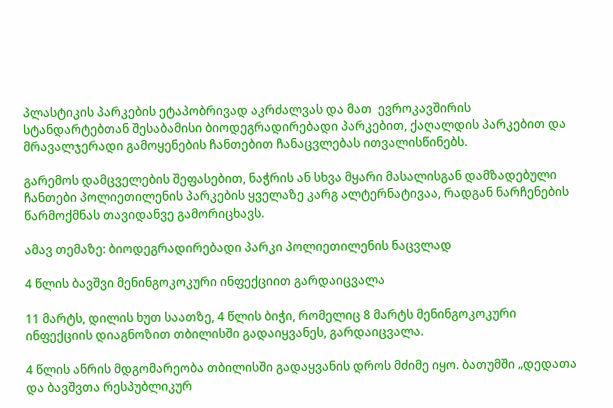პლასტიკის პარკების ეტაპობრივად აკრძალვას და მათ  ევროკავშირის სტანდარტებთან შესაბამისი ბიოდეგრადირებადი პარკებით, ქაღალდის პარკებით და  მრავალჯერადი გამოყენების ჩანთებით ჩანაცვლებას ითვალისწინებს.

გარემოს დამცველების შეფასებით, ნაჭრის ან სხვა მყარი მასალისგან დამზადებული ჩანთები პოლიეთილენის პარკების ყველაზე კარგ ალტერნატივაა, რადგან ნარჩენების წარმოქმნას თავიდანვე გამორიცხავს.

ამავ თემაზე: ბიოდეგრადირებადი პარკი პოლიეთილენის ნაცვლად

4 წლის ბავშვი მენინგოკოკური ინფექციით გარდაიცვალა

11 მარტს, დილის ხუთ საათზე, 4 წლის ბიჭი, რომელიც 8 მარტს მენინგოკოკური ინფექციის დიაგნოზით თბილისში გადაიყვანეს, გარდაიცვალა.

4 წლის ანრის მდგომარეობა თბილისში გადაყვანის დროს მძიმე იყო. ბათუმში „დედათა და ბავშვთა რესპუბლიკურ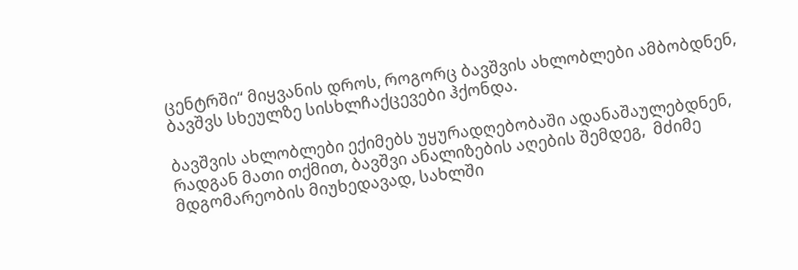ცენტრში“ მიყვანის დროს, როგორც ბავშვის ახლობლები ამბობდნენ, ბავშვს სხეულზე სისხლჩაქცევები ჰქონდა.

ბავშვის ახლობლები ექიმებს უყურადღებობაში ადანაშაულებდნენ, რადგან მათი თქმით, ბავშვი ანალიზების აღების შემდეგ,  მძიმე მდგომარეობის მიუხედავად, სახლში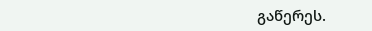გაწერეს.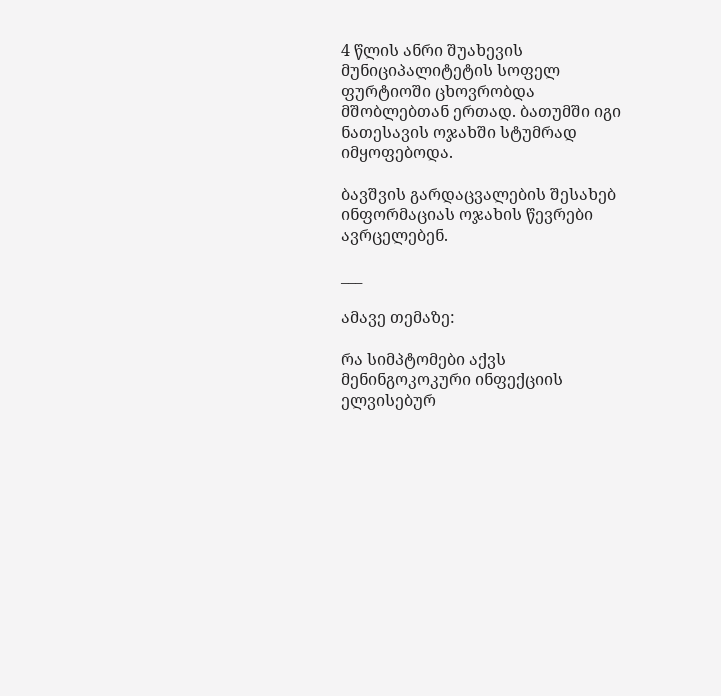4 წლის ანრი შუახევის მუნიციპალიტეტის სოფელ ფურტიოში ცხოვრობდა მშობლებთან ერთად. ბათუმში იგი ნათესავის ოჯახში სტუმრად იმყოფებოდა.

ბავშვის გარდაცვალების შესახებ ინფორმაციას ოჯახის წევრები ავრცელებენ.

___

ამავე თემაზე:

რა სიმპტომები აქვს მენინგოკოკური ინფექციის ელვისებურ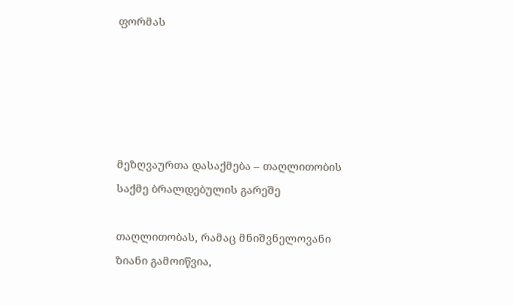ფორმას





მეზღვაურთა დასაქმება – თაღლითობის საქმე ბრალდებულის გარეშე

თაღლითობას, რამაც მნიშვნელოვანი ზიანი გამოიწვია,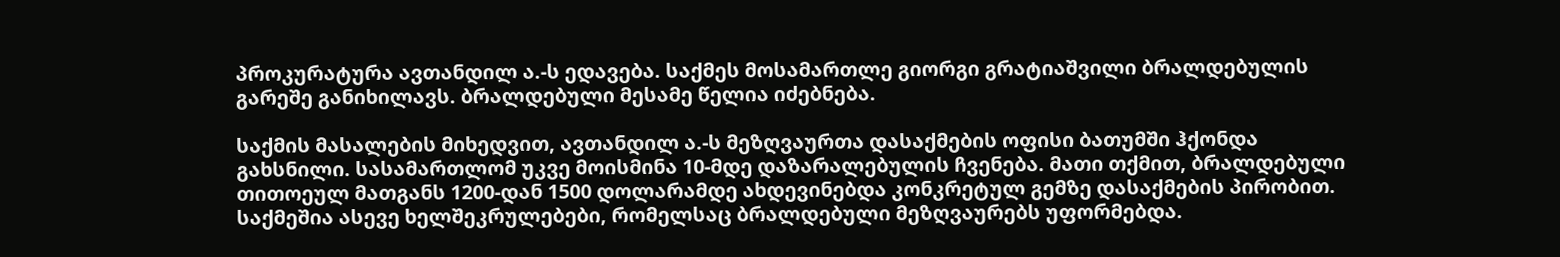პროკურატურა ავთანდილ ა.-ს ედავება. საქმეს მოსამართლე გიორგი გრატიაშვილი ბრალდებულის გარეშე განიხილავს. ბრალდებული მესამე წელია იძებნება.

საქმის მასალების მიხედვით, ავთანდილ ა.-ს მეზღვაურთა დასაქმების ოფისი ბათუმში ჰქონდა გახსნილი. სასამართლომ უკვე მოისმინა 10-მდე დაზარალებულის ჩვენება. მათი თქმით, ბრალდებული თითოეულ მათგანს 1200-დან 1500 დოლარამდე ახდევინებდა კონკრეტულ გემზე დასაქმების პირობით. საქმეშია ასევე ხელშეკრულებები, რომელსაც ბრალდებული მეზღვაურებს უფორმებდა.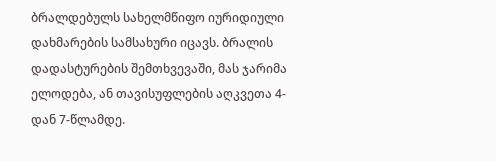ბრალდებულს სახელმწიფო იურიდიული დახმარების სამსახური იცავს. ბრალის დადასტურების შემთხვევაში, მას ჯარიმა ელოდება, ან თავისუფლების აღკვეთა 4-დან 7-წლამდე.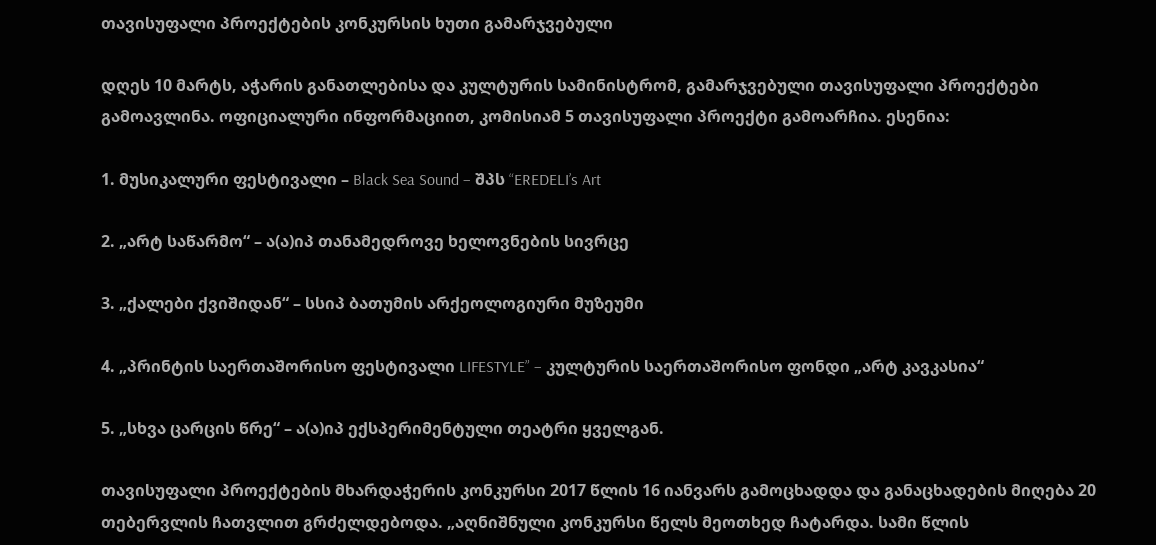თავისუფალი პროექტების კონკურსის ხუთი გამარჯვებული

დღეს 10 მარტს, აჭარის განათლებისა და კულტურის სამინისტრომ, გამარჯვებული თავისუფალი პროექტები გამოავლინა. ოფიციალური ინფორმაციით, კომისიამ 5 თავისუფალი პროექტი გამოარჩია. ესენია:

1. მუსიკალური ფესტივალი – Black Sea Sound – შპს “EREDELI’s Art

2. „არტ საწარმო“ – ა(ა)იპ თანამედროვე ხელოვნების სივრცე

3. „ქალები ქვიშიდან“ – სსიპ ბათუმის არქეოლოგიური მუზეუმი

4. „პრინტის საერთაშორისო ფესტივალი LIFESTYLE” – კულტურის საერთაშორისო ფონდი „არტ კავკასია“

5. „სხვა ცარცის წრე“ – ა(ა)იპ ექსპერიმენტული თეატრი ყველგან.

თავისუფალი პროექტების მხარდაჭერის კონკურსი 2017 წლის 16 იანვარს გამოცხადდა და განაცხადების მიღება 20 თებერვლის ჩათვლით გრძელდებოდა. „აღნიშნული კონკურსი წელს მეოთხედ ჩატარდა. სამი წლის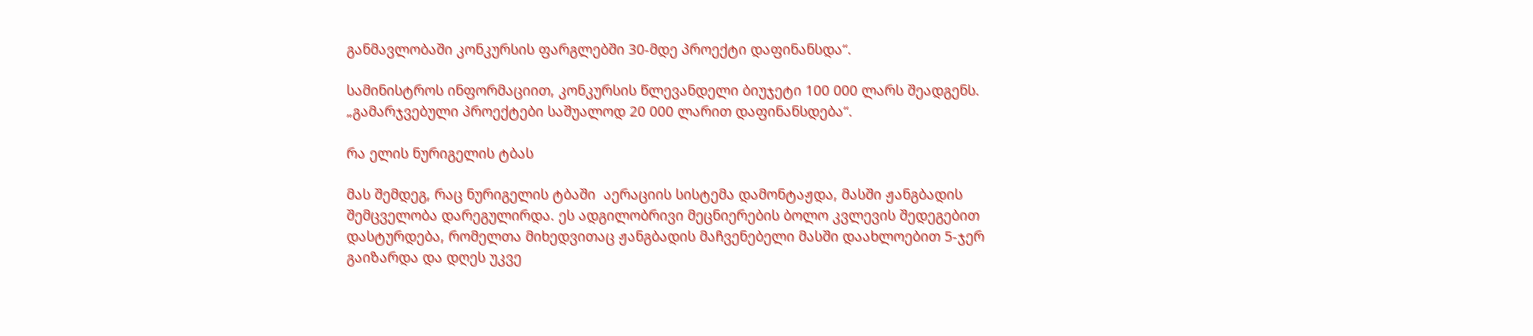განმავლობაში კონკურსის ფარგლებში 30-მდე პროექტი დაფინანსდა“.

სამინისტროს ინფორმაციით, კონკურსის წლევანდელი ბიუჯეტი 100 000 ლარს შეადგენს. „გამარჯვებული პროექტები საშუალოდ 20 000 ლარით დაფინანსდება“.

რა ელის ნურიგელის ტბას

მას შემდეგ, რაც ნურიგელის ტბაში  აერაციის სისტემა დამონტაჟდა, მასში ჟანგბადის შემცველობა დარეგულირდა. ეს ადგილობრივი მეცნიერების ბოლო კვლევის შედეგებით დასტურდება, რომელთა მიხედვითაც ჟანგბადის მაჩვენებელი მასში დაახლოებით 5-ჯერ გაიზარდა და დღეს უკვე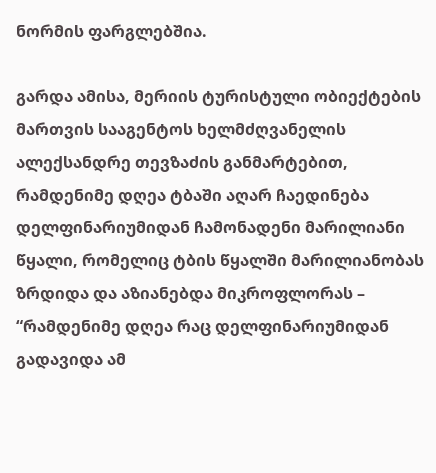ნორმის ფარგლებშია.

გარდა ამისა, მერიის ტურისტული ობიექტების მართვის სააგენტოს ხელმძღვანელის ალექსანდრე თევზაძის განმარტებით, რამდენიმე დღეა ტბაში აღარ ჩაედინება დელფინარიუმიდან ჩამონადენი მარილიანი წყალი, რომელიც ტბის წყალში მარილიანობას ზრდიდა და აზიანებდა მიკროფლორას – “რამდენიმე დღეა რაც დელფინარიუმიდან გადავიდა ამ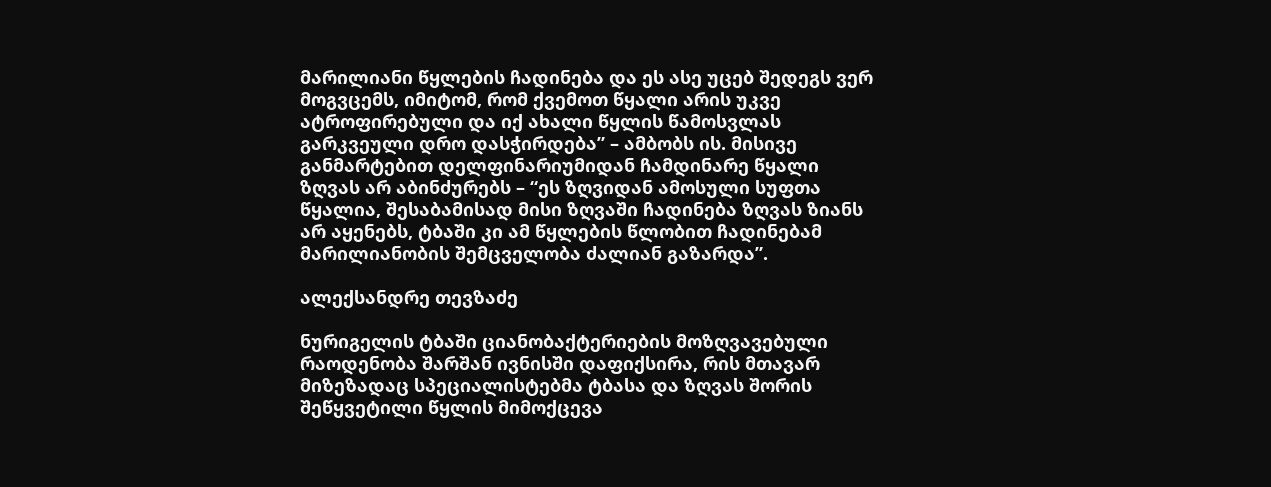მარილიანი წყლების ჩადინება და ეს ასე უცებ შედეგს ვერ მოგვცემს, იმიტომ, რომ ქვემოთ წყალი არის უკვე ატროფირებული და იქ ახალი წყლის წამოსვლას გარკვეული დრო დასჭირდება” – ამბობს ის. მისივე განმარტებით დელფინარიუმიდან ჩამდინარე წყალი ზღვას არ აბინძურებს – “ეს ზღვიდან ამოსული სუფთა წყალია, შესაბამისად მისი ზღვაში ჩადინება ზღვას ზიანს არ აყენებს, ტბაში კი ამ წყლების წლობით ჩადინებამ მარილიანობის შემცველობა ძალიან გაზარდა”.

ალექსანდრე თევზაძე

ნურიგელის ტბაში ციანობაქტერიების მოზღვავებული რაოდენობა შარშან ივნისში დაფიქსირა, რის მთავარ მიზეზადაც სპეციალისტებმა ტბასა და ზღვას შორის შეწყვეტილი წყლის მიმოქცევა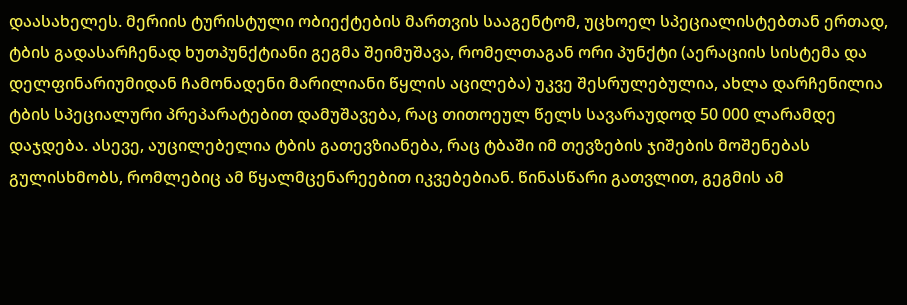დაასახელეს. მერიის ტურისტული ობიექტების მართვის სააგენტომ, უცხოელ სპეციალისტებთან ერთად, ტბის გადასარჩენად ხუთპუნქტიანი გეგმა შეიმუშავა, რომელთაგან ორი პუნქტი (აერაციის სისტემა და დელფინარიუმიდან ჩამონადენი მარილიანი წყლის აცილება) უკვე შესრულებულია, ახლა დარჩენილია ტბის სპეციალური პრეპარატებით დამუშავება, რაც თითოეულ წელს სავარაუდოდ 50 000 ლარამდე დაჯდება. ასევე, აუცილებელია ტბის გათევზიანება, რაც ტბაში იმ თევზების ჯიშების მოშენებას გულისხმობს, რომლებიც ამ წყალმცენარეებით იკვებებიან. წინასწარი გათვლით, გეგმის ამ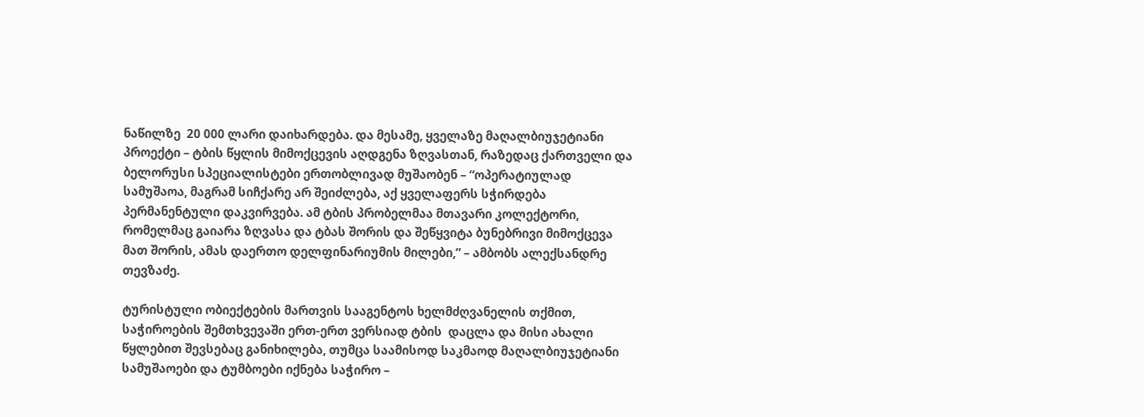ნაწილზე  20 000 ლარი დაიხარდება. და მესამე, ყველაზე მაღალბიუჯეტიანი პროექტი – ტბის წყლის მიმოქცევის აღდგენა ზღვასთან, რაზედაც ქართველი და ბელორუსი სპეციალისტები ერთობლივად მუშაობენ – “ოპერატიულად სამუშაოა, მაგრამ სიჩქარე არ შეიძლება, აქ ყველაფერს სჭირდება პერმანენტული დაკვირვება. ამ ტბის პრობელმაა მთავარი კოლექტორი, რომელმაც გაიარა ზღვასა და ტბას შორის და შეწყვიტა ბუნებრივი მიმოქცევა მათ შორის, ამას დაერთო დელფინარიუმის მილები,” – ამბობს ალექსანდრე თევზაძე.

ტურისტული ობიექტების მართვის სააგენტოს ხელმძღვანელის თქმით, საჭიროების შემთხვევაში ერთ-ერთ ვერსიად ტბის  დაცლა და მისი ახალი წყლებით შევსებაც განიხილება, თუმცა საამისოდ საკმაოდ მაღალბიუჯეტიანი სამუშაოები და ტუმბოები იქნება საჭირო –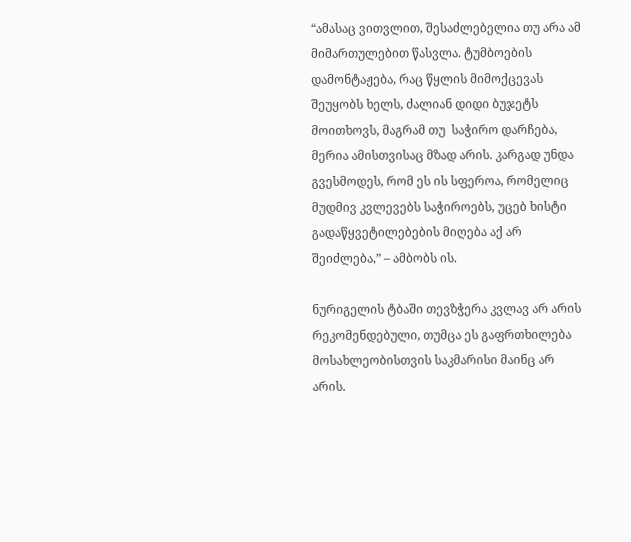“ამასაც ვითვლით, შესაძლებელია თუ არა ამ მიმართულებით წასვლა. ტუმბოების დამონტაჟება, რაც წყლის მიმოქცევას შეუყობს ხელს, ძალიან დიდი ბუჯეტს მოითხოვს, მაგრამ თუ  საჭირო დარჩება, მერია ამისთვისაც მზად არის. კარგად უნდა გვესმოდეს, რომ ეს ის სფეროა, რომელიც მუდმივ კვლევებს საჭიროებს, უცებ ხისტი გადაწყვეტილებების მიღება აქ არ შეიძლება,” – ამბობს ის.

ნურიგელის ტბაში თევზჭერა კვლავ არ არის რეკომენდებული, თუმცა ეს გაფრთხილება მოსახლეობისთვის საკმარისი მაინც არ არის.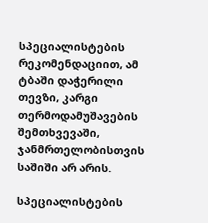სპეციალისტების რეკომენდაციით, ამ ტბაში დაჭერილი თევზი, კარგი თერმოდამუშავების შემთხვევაში, ჯანმრთელობისთვის საშიში არ არის.

სპეციალისტების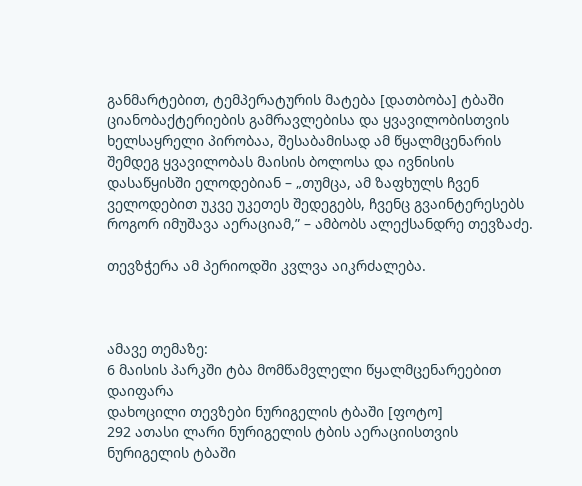განმარტებით, ტემპერატურის მატება [დათბობა] ტბაში ციანობაქტერიების გამრავლებისა და ყვავილობისთვის ხელსაყრელი პირობაა, შესაბამისად ამ წყალმცენარის შემდეგ ყვავილობას მაისის ბოლოსა და ივნისის დასაწყისში ელოდებიან – „თუმცა, ამ ზაფხულს ჩვენ ველოდებით უკვე უკეთეს შედეგებს, ჩვენც გვაინტერესებს როგორ იმუშავა აერაციამ,” – ამბობს ალექსანდრე თევზაძე.

თევზჭერა ამ პერიოდში კვლვა აიკრძალება.



ამავე თემაზე:
6 მაისის პარკში ტბა მომწამვლელი წყალმცენარეებით დაიფარა
დახოცილი თევზები ნურიგელის ტბაში [ფოტო]
292 ათასი ლარი ნურიგელის ტბის აერაციისთვის
ნურიგელის ტბაში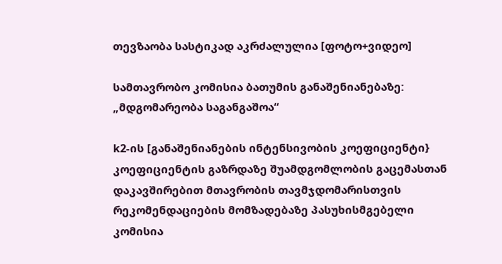თევზაობა სასტიკად აკრძალულია [ფოტო+ვიდეო]

სამთავრობო კომისია ბათუმის განაშენიანებაზე: „მდგომარეობა საგანგაშოა“

k2-ის [განაშენიანების ინტენსივობის კოეფიციენტი} კოეფიციენტის გაზრდაზე შუამდგომლობის გაცემასთან დაკავშირებით მთავრობის თავმჯდომარისთვის რეკომენდაციების მომზადებაზე პასუხისმგებელი კომისია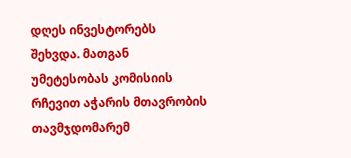დღეს ინვესტორებს შეხვდა. მათგან უმეტესობას კომისიის რჩევით აჭარის მთავრობის თავმჯდომარემ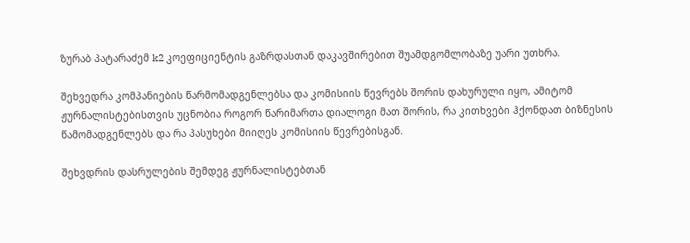ზურაბ პატარაძემ k2 კოეფიციენტის გაზრდასთან დაკავშირებით შუამდგომლობაზე უარი უთხრა.

შეხვედრა კომპანიების წარმომადგენლებსა და კომისიის წევრებს შორის დახურული იყო, ამიტომ ჟურნალისტებისთვის უცნობია როგორ წარიმართა დიალოგი მათ შორის, რა კითხვები ჰქონდათ ბიზნესის წამომადგენლებს და რა პასუხები მიიღეს კომისიის წევრებისგან.

შეხვდრის დასრულების შემდეგ ჟურნალისტებთან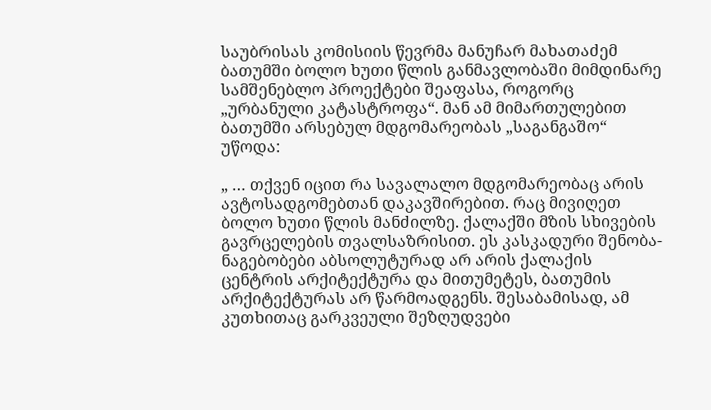საუბრისას კომისიის წევრმა მანუჩარ მახათაძემ ბათუმში ბოლო ხუთი წლის განმავლობაში მიმდინარე სამშენებლო პროექტები შეაფასა, როგორც „ურბანული კატასტროფა“. მან ამ მიმართულებით ბათუმში არსებულ მდგომარეობას „საგანგაშო“ უწოდა:

„ … თქვენ იცით რა სავალალო მდგომარეობაც არის ავტოსადგომებთან დაკავშირებით. რაც მივიღეთ ბოლო ხუთი წლის მანძილზე. ქალაქში მზის სხივების გავრცელების თვალსაზრისით. ეს კასკადური შენობა-ნაგებობები აბსოლუტურად არ არის ქალაქის ცენტრის არქიტექტურა და მითუმეტეს, ბათუმის არქიტექტურას არ წარმოადგენს. შესაბამისად, ამ კუთხითაც გარკვეული შეზღუდვები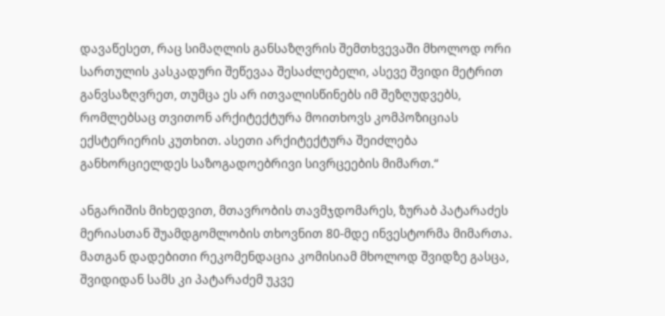დავაწესეთ, რაც სიმაღლის განსაზღვრის შემთხვევაში მხოლოდ ორი სართულის კასკადური შეწევაა შესაძლებელი, ასევე შვიდი მეტრით განვსაზღვრეთ, თუმცა ეს არ ითვალისწინებს იმ შეზღუდვებს, რომლებსაც თვითონ არქიტექტურა მოითხოვს კომპოზიციას ექსტერიერის კუთხით. ასეთი არქიტექტურა შეიძლება განხორციელდეს საზოგადოებრივი სივრცეების მიმართ.“

ანგარიშის მიხედვით, მთავრობის თავმჯდომარეს, ზურაბ პატარაძეს მერიასთან შუამდგომლობის თხოვნით 80-მდე ინვესტორმა მიმართა. მათგან დადებითი რეკომენდაცია კომისიამ მხოლოდ შვიდზე გასცა, შვიდიდან სამს კი პატარაძემ უკვე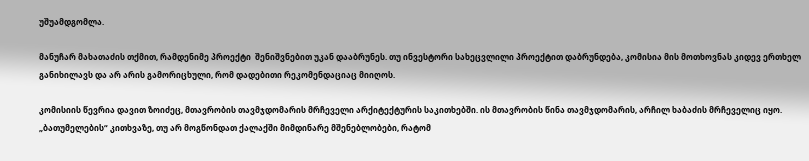უშუამდგომლა.

მანუჩარ მახათაძის თქმით, რამდენიმე პროექტი  შენიშვნებით უკან დააბრუნეს. თუ ინვესტორი სახეცვლილი პროექტით დაბრუნდება, კომისია მის მოთხოვნას კიდევ ერთხელ განიხილავს და არ არის გამორიცხული, რომ დადებითი რეკომენდაციაც მიიღოს.

კომისიის წევრია დავით ზოიძეც, მთავრობის თავმჯდომარის მრჩეველი არქიტექტურის საკითხებში. ის მთავრობის წინა თავმჯდომარის, არჩილ ხაბაძის მრჩეველიც იყო. „ბათუმელების“ კითხვაზე, თუ არ მოგწონდათ ქალაქში მიმდინარე მშენებლობები, რატომ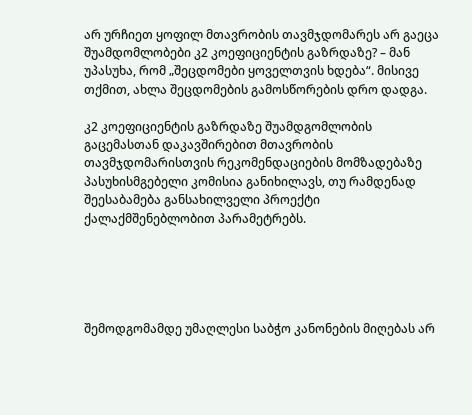არ ურჩიეთ ყოფილ მთავრობის თავმჯდომარეს არ გაეცა შუამდომლობები კ2 კოეფიციენტის გაზრდაზე? – მან უპასუხა, რომ „შეცდომები ყოველთვის ხდება“. მისივე თქმით, ახლა შეცდომების გამოსწორების დრო დადგა.

კ2 კოეფიციენტის გაზრდაზე შუამდგომლობის გაცემასთან დაკავშირებით მთავრობის თავმჯდომარისთვის რეკომენდაციების მომზადებაზე პასუხისმგებელი კომისია განიხილავს, თუ რამდენად შეესაბამება განსახილველი პროექტი ქალაქმშენებლობით პარამეტრებს.





შემოდგომამდე უმაღლესი საბჭო კანონების მიღებას არ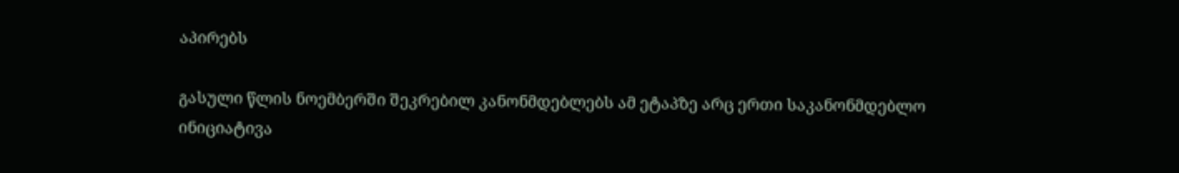აპირებს

გასული წლის ნოემბერში შეკრებილ კანონმდებლებს ამ ეტაპზე არც ერთი საკანონმდებლო ინიციატივა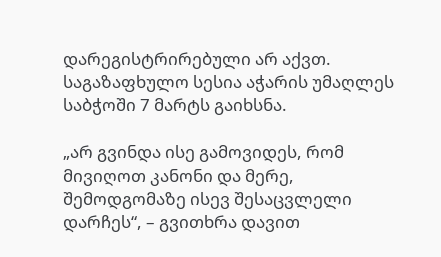დარეგისტრირებული არ აქვთ. საგაზაფხულო სესია აჭარის უმაღლეს საბჭოში 7 მარტს გაიხსნა.

„არ გვინდა ისე გამოვიდეს, რომ მივიღოთ კანონი და მერე, შემოდგომაზე ისევ შესაცვლელი დარჩეს“, – გვითხრა დავით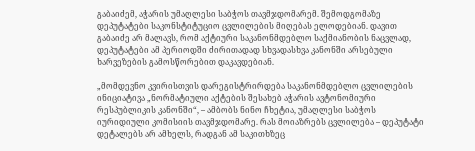გაბაიძემ, აჭარის უმაღლესი საბჭოს თავმჯდომარემ. შემოდგომაზე დეპუტატები საკონსტიტუციო ცვლილების მიღებას ელოდებიან. დავით გაბაიძე არ მალავს, რომ აქტიური საკანონმდებლო საქმიანობის ნაცვლად, დეპუტატები ამ პერიოდში ძირითადად სხვადასხვა კანონში არსებული ხარვეზების გამოსწორებით დაკავდებიან.

„მომდევნო კვირისთვის დარეგისტრირდება საკანონმდებლო ცვლილების ინიციატივა „ნორმატიული აქტების შესახებ აჭარის ავტონომიური რესპუბლიკის კანონში“, – ამბობს ნინო ჩხეტია, უმაღლესი საბჭოს იურიდიული კომისიის თავმჯდომარე. რას მოიაზრებს ცვლილება – დეპუტატი დეტალებს არ ამხელს, რადგან ამ საკითხზეც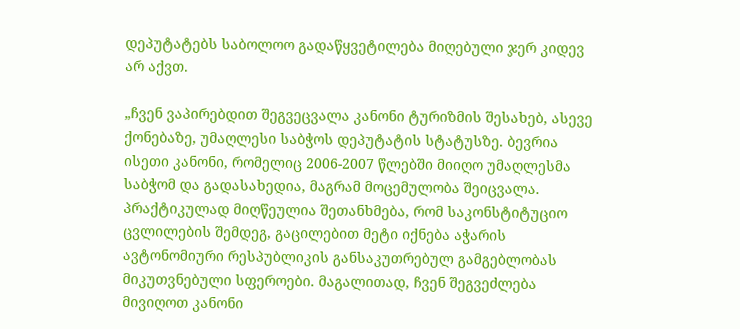დეპუტატებს საბოლოო გადაწყვეტილება მიღებული ჯერ კიდევ არ აქვთ.

„ჩვენ ვაპირებდით შეგვეცვალა კანონი ტურიზმის შესახებ, ასევე ქონებაზე, უმაღლესი საბჭოს დეპუტატის სტატუსზე. ბევრია ისეთი კანონი, რომელიც 2006-2007 წლებში მიიღო უმაღლესმა საბჭომ და გადასახედია, მაგრამ მოცემულობა შეიცვალა. პრაქტიკულად მიღწეულია შეთანხმება, რომ საკონსტიტუციო ცვლილების შემდეგ, გაცილებით მეტი იქნება აჭარის ავტონომიური რესპუბლიკის განსაკუთრებულ გამგებლობას მიკუთვნებული სფეროები. მაგალითად, ჩვენ შეგვეძლება მივიღოთ კანონი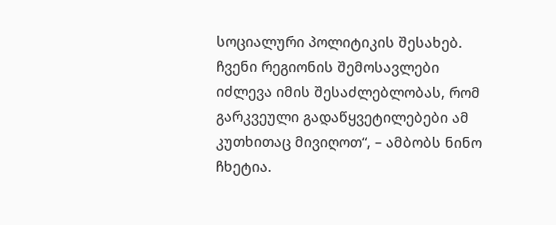სოციალური პოლიტიკის შესახებ. ჩვენი რეგიონის შემოსავლები იძლევა იმის შესაძლებლობას, რომ გარკვეული გადაწყვეტილებები ამ კუთხითაც მივიღოთ“, – ამბობს ნინო ჩხეტია.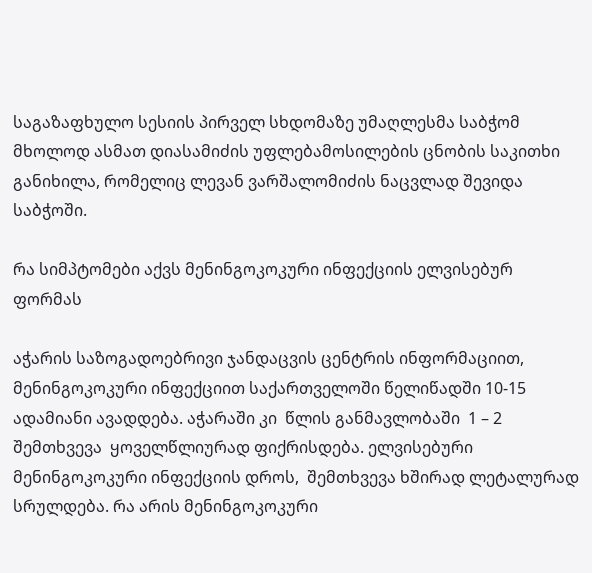საგაზაფხულო სესიის პირველ სხდომაზე უმაღლესმა საბჭომ მხოლოდ ასმათ დიასამიძის უფლებამოსილების ცნობის საკითხი განიხილა, რომელიც ლევან ვარშალომიძის ნაცვლად შევიდა საბჭოში.

რა სიმპტომები აქვს მენინგოკოკური ინფექციის ელვისებურ ფორმას

აჭარის საზოგადოებრივი ჯანდაცვის ცენტრის ინფორმაციით, მენინგოკოკური ინფექციით საქართველოში წელიწადში 10-15 ადამიანი ავადდება. აჭარაში კი  წლის განმავლობაში  1 – 2 შემთხვევა  ყოველწლიურად ფიქრისდება. ელვისებური მენინგოკოკური ინფექციის დროს,  შემთხვევა ხშირად ლეტალურად სრულდება. რა არის მენინგოკოკური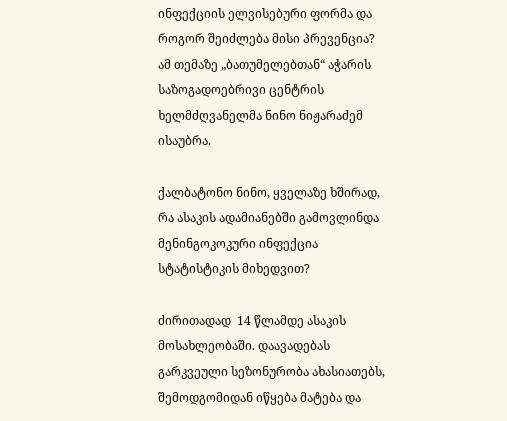ინფექციის ელვისებური ფორმა და როგორ შეიძლება მისი პრევენცია? ამ თემაზე „ბათუმელებთან“ აჭარის საზოგადოებრივი ცენტრის ხელმძღვანელმა ნინო ნიჟარაძემ ისაუბრა.

ქალბატონო ნინო, ყველაზე ხშირად, რა ასაკის ადამიანებში გამოვლინდა მენინგოკოკური ინფექცია სტატისტიკის მიხედვით?

ძირითადად  14 წლამდე ასაკის მოსახლეობაში. დაავადებას გარკვეული სეზონურობა ახასიათებს, შემოდგომიდან იწყება მატება და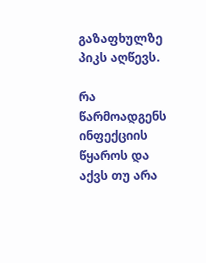გაზაფხულზე პიკს აღწევს.

რა წარმოადგენს ინფექციის წყაროს და აქვს თუ არა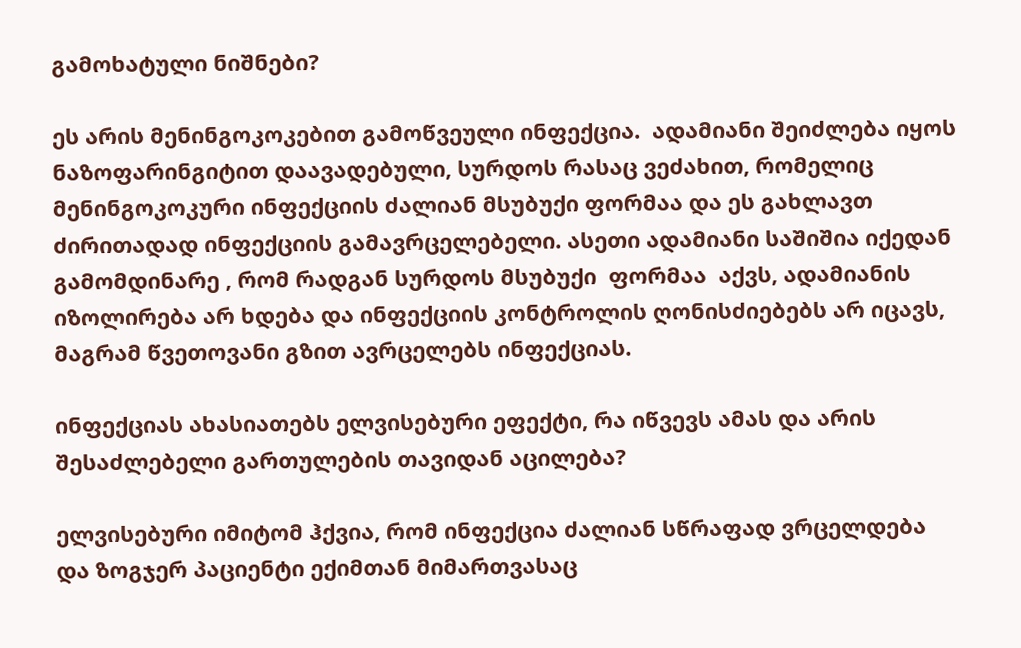გამოხატული ნიშნები?

ეს არის მენინგოკოკებით გამოწვეული ინფექცია.  ადამიანი შეიძლება იყოს ნაზოფარინგიტით დაავადებული, სურდოს რასაც ვეძახით, რომელიც მენინგოკოკური ინფექციის ძალიან მსუბუქი ფორმაა და ეს გახლავთ ძირითადად ინფექციის გამავრცელებელი. ასეთი ადამიანი საშიშია იქედან გამომდინარე , რომ რადგან სურდოს მსუბუქი  ფორმაა  აქვს, ადამიანის იზოლირება არ ხდება და ინფექციის კონტროლის ღონისძიებებს არ იცავს, მაგრამ წვეთოვანი გზით ავრცელებს ინფექციას.

ინფექციას ახასიათებს ელვისებური ეფექტი, რა იწვევს ამას და არის შესაძლებელი გართულების თავიდან აცილება?

ელვისებური იმიტომ ჰქვია, რომ ინფექცია ძალიან სწრაფად ვრცელდება და ზოგჯერ პაციენტი ექიმთან მიმართვასაც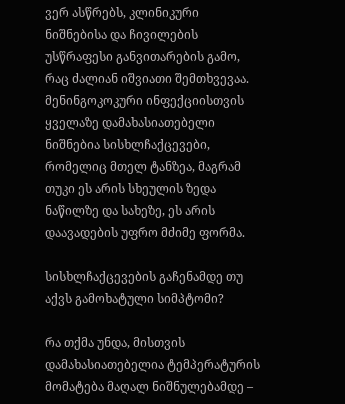ვერ ასწრებს, კლინიკური ნიშნებისა და ჩივილების უსწრაფესი განვითარების გამო, რაც ძალიან იშვიათი შემთხვევაა. მენინგოკოკური ინფექციისთვის ყველაზე დამახასიათებელი ნიშნებია სისხლჩაქცევები, რომელიც მთელ ტანზეა, მაგრამ  თუკი ეს არის სხეულის ზედა ნაწილზე და სახეზე, ეს არის დაავადების უფრო მძიმე ფორმა.

სისხლჩაქცევების გაჩენამდე თუ აქვს გამოხატული სიმპტომი?

რა თქმა უნდა, მისთვის დამახასიათებელია ტემპერატურის მომატება მაღალ ნიშნულებამდე –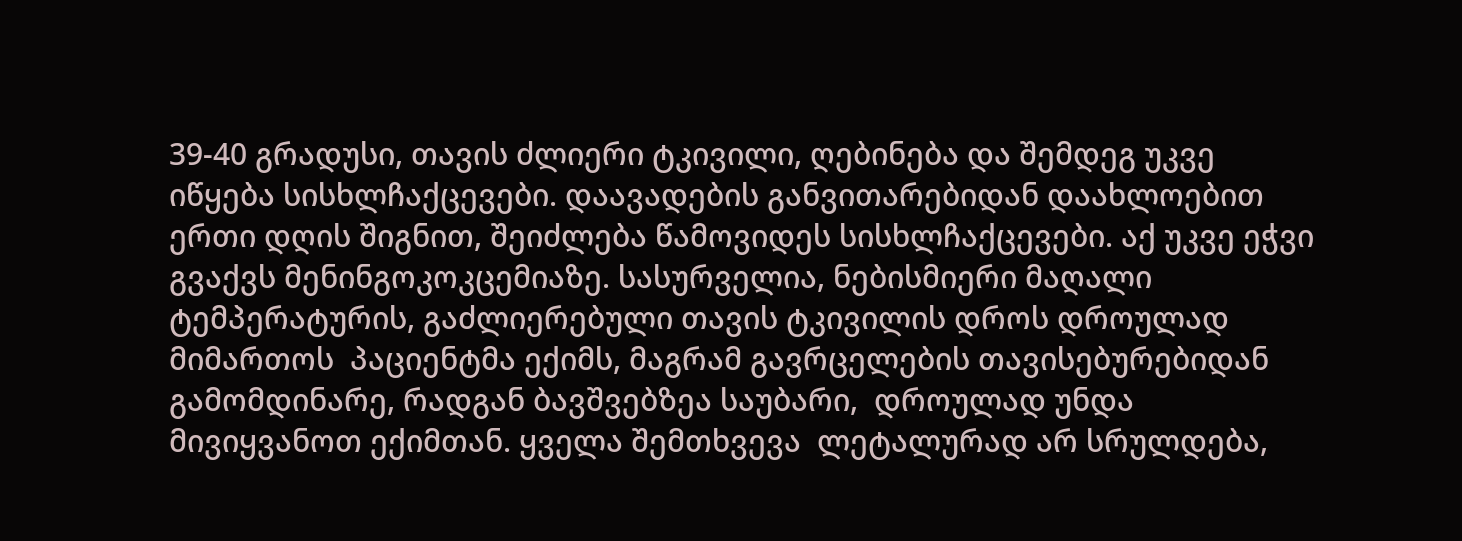39-40 გრადუსი, თავის ძლიერი ტკივილი, ღებინება და შემდეგ უკვე იწყება სისხლჩაქცევები. დაავადების განვითარებიდან დაახლოებით ერთი დღის შიგნით, შეიძლება წამოვიდეს სისხლჩაქცევები. აქ უკვე ეჭვი გვაქვს მენინგოკოკცემიაზე. სასურველია, ნებისმიერი მაღალი ტემპერატურის, გაძლიერებული თავის ტკივილის დროს დროულად მიმართოს  პაციენტმა ექიმს, მაგრამ გავრცელების თავისებურებიდან გამომდინარე, რადგან ბავშვებზეა საუბარი,  დროულად უნდა მივიყვანოთ ექიმთან. ყველა შემთხვევა  ლეტალურად არ სრულდება,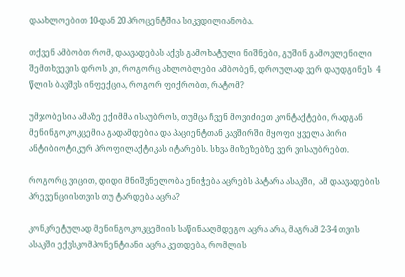დაახლოებით 10-დან 20 პროცენტშია სიკვდილიანობა.

თქვენ ამბობთ რომ, დაავადებას აქვს გამოხატული ნიშნები, გუშინ გამოვლენილი შემთხვევის დროს კი, როგორც ახლობლები ამბობენ, დროულად ვერ დაუდგინეს  4 წლის ბავშვს ინფექცია, როგორ ფიქრობთ, რატომ?

უმჯობესია ამაზე ექიმმა ისაუბროს, თუმცა ჩვენ მოვიძიეთ კონტაქტები, რადგან მენინგოკოკცემია გადამდებია და პაციენტთან კავშირში მყოფი ყველა პირი ანტიბიოტიკურ პროფილაქტიკას იტარებს. სხვა მიზეზებზე ვერ ვისაუბრებთ.

როგორც ვიცით, დიდი მნიშვნელობა ენიჭება აცრებს პატარა ასაკში,  ამ დაავადების პრევენციისთვის თუ ტარდება აცრა?

კონკრეტულად მენინგოკოკცემიის საწინააღმდეგო აცრა არა, მაგრამ 2-3-4 თვის ასაკში ექვსკომპონენტიანი აცრა კეთდება, რომლის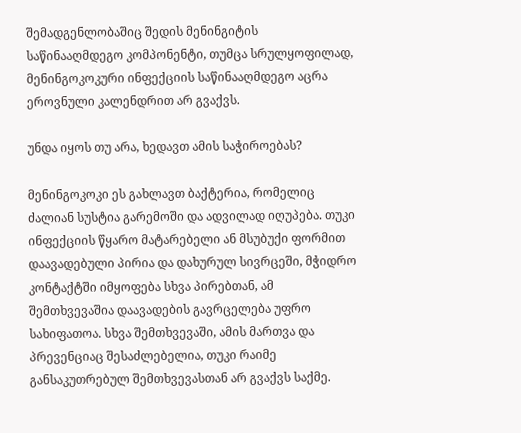შემადგენლობაშიც შედის მენინგიტის საწინააღმდეგო კომპონენტი, თუმცა სრულყოფილად, მენინგოკოკური ინფექციის საწინააღმდეგო აცრა ეროვნული კალენდრით არ გვაქვს.

უნდა იყოს თუ არა, ხედავთ ამის საჭიროებას?

მენინგოკოკი ეს გახლავთ ბაქტერია, რომელიც  ძალიან სუსტია გარემოში და ადვილად იღუპება. თუკი ინფექციის წყარო მატარებელი ან მსუბუქი ფორმით დაავადებული პირია და დახურულ სივრცეში, მჭიდრო კონტაქტში იმყოფება სხვა პირებთან, ამ შემთხვევაშია დაავადების გავრცელება უფრო სახიფათოა. სხვა შემთხვევაში, ამის მართვა და პრევენციაც შესაძლებელია, თუკი რაიმე განსაკუთრებულ შემთხვევასთან არ გვაქვს საქმე.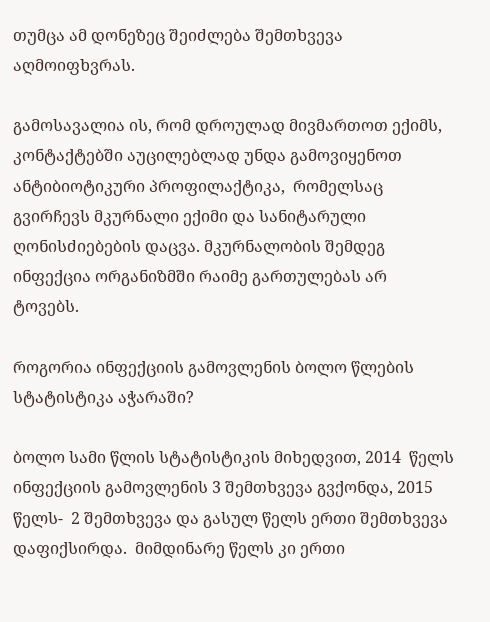თუმცა ამ დონეზეც შეიძლება შემთხვევა აღმოიფხვრას.

გამოსავალია ის, რომ დროულად მივმართოთ ექიმს, კონტაქტებში აუცილებლად უნდა გამოვიყენოთ ანტიბიოტიკური პროფილაქტიკა,  რომელსაც გვირჩევს მკურნალი ექიმი და სანიტარული ღონისძიებების დაცვა. მკურნალობის შემდეგ ინფექცია ორგანიზმში რაიმე გართულებას არ ტოვებს.

როგორია ინფექციის გამოვლენის ბოლო წლების სტატისტიკა აჭარაში?

ბოლო სამი წლის სტატისტიკის მიხედვით, 2014  წელს ინფექციის გამოვლენის 3 შემთხვევა გვქონდა, 2015 წელს-  2 შემთხვევა და გასულ წელს ერთი შემთხვევა დაფიქსირდა.  მიმდინარე წელს კი ერთი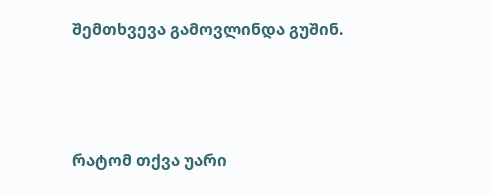შემთხვევა გამოვლინდა გუშინ.



რატომ თქვა უარი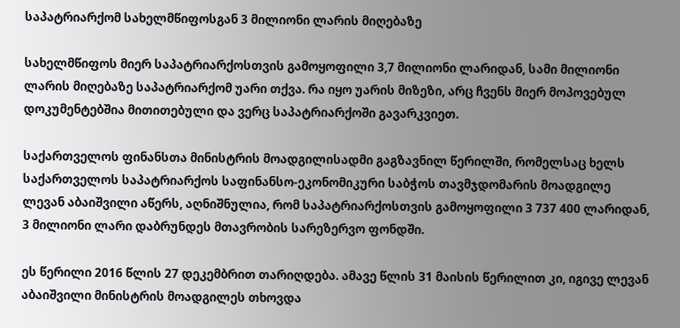საპატრიარქომ სახელმწიფოსგან 3 მილიონი ლარის მიღებაზე

სახელმწიფოს მიერ საპატრიარქოსთვის გამოყოფილი 3,7 მილიონი ლარიდან, სამი მილიონი ლარის მიღებაზე საპატრიარქომ უარი თქვა. რა იყო უარის მიზეზი, არც ჩვენს მიერ მოპოვებულ დოკუმენტებშია მითითებული და ვერც საპატრიარქოში გავარკვიეთ.

საქართველოს ფინანსთა მინისტრის მოადგილისადმი გაგზავნილ წერილში, რომელსაც ხელს საქართველოს საპატრიარქოს საფინანსო-ეკონომიკური საბჭოს თავმჯდომარის მოადგილე ლევან აბაიშვილი აწერს, აღნიშნულია, რომ საპატრიარქოსთვის გამოყოფილი 3 737 400 ლარიდან, 3 მილიონი ლარი დაბრუნდეს მთავრობის სარეზერვო ფონდში.

ეს წერილი 2016 წლის 27 დეკემბრით თარიღდება. ამავე წლის 31 მაისის წერილით კი, იგივე ლევან აბაიშვილი მინისტრის მოადგილეს თხოვდა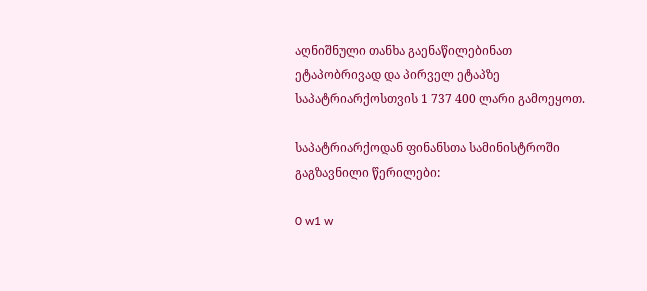აღნიშნული თანხა გაენაწილებინათ ეტაპობრივად და პირველ ეტაპზე საპატრიარქოსთვის 1 737 400 ლარი გამოეყოთ.

საპატრიარქოდან ფინანსთა სამინისტროში გაგზავნილი წერილები:

0 w1 w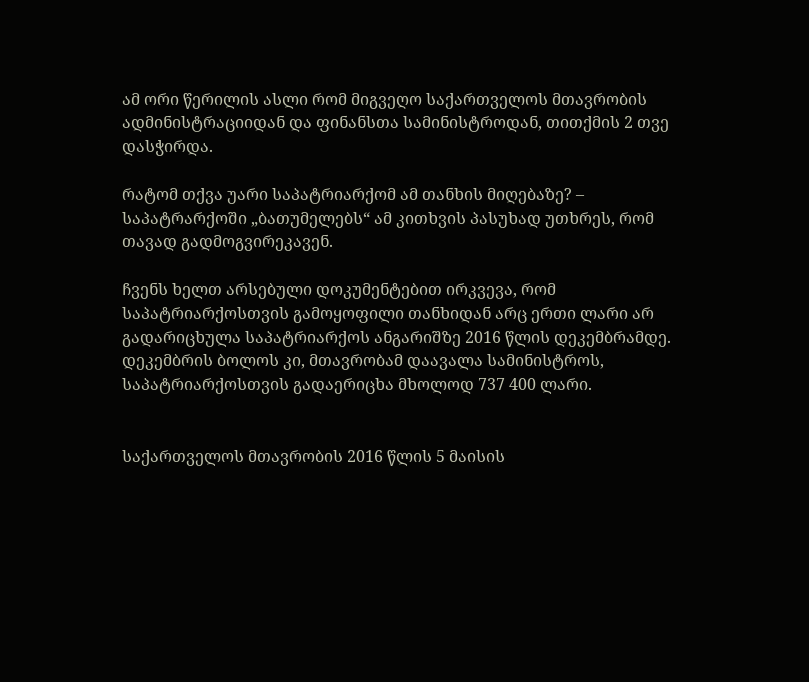ამ ორი წერილის ასლი რომ მიგვეღო საქართველოს მთავრობის ადმინისტრაციიდან და ფინანსთა სამინისტროდან, თითქმის 2 თვე დასჭირდა.

რატომ თქვა უარი საპატრიარქომ ამ თანხის მიღებაზე? – საპატრარქოში „ბათუმელებს“ ამ კითხვის პასუხად უთხრეს, რომ თავად გადმოგვირეკავენ.

ჩვენს ხელთ არსებული დოკუმენტებით ირკვევა, რომ საპატრიარქოსთვის გამოყოფილი თანხიდან არც ერთი ლარი არ გადარიცხულა საპატრიარქოს ანგარიშზე 2016 წლის დეკემბრამდე. დეკემბრის ბოლოს კი, მთავრობამ დაავალა სამინისტროს, საპატრიარქოსთვის გადაერიცხა მხოლოდ 737 400 ლარი.


საქართველოს მთავრობის 2016 წლის 5 მაისის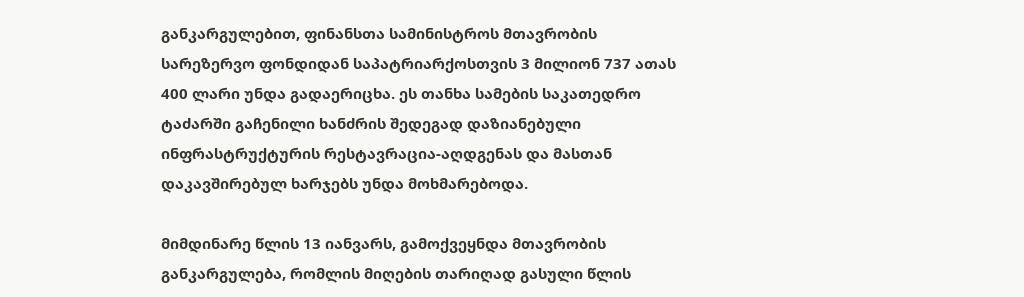განკარგულებით, ფინანსთა სამინისტროს მთავრობის სარეზერვო ფონდიდან საპატრიარქოსთვის 3 მილიონ 737 ათას 400 ლარი უნდა გადაერიცხა. ეს თანხა სამების საკათედრო ტაძარში გაჩენილი ხანძრის შედეგად დაზიანებული ინფრასტრუქტურის რესტავრაცია-აღდგენას და მასთან დაკავშირებულ ხარჯებს უნდა მოხმარებოდა.

მიმდინარე წლის 13 იანვარს, გამოქვეყნდა მთავრობის განკარგულება, რომლის მიღების თარიღად გასული წლის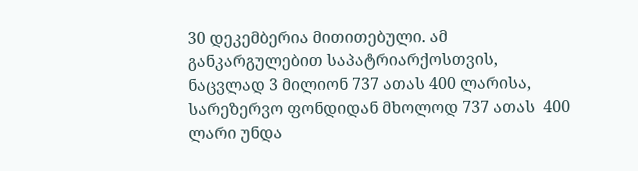30 დეკემბერია მითითებული. ამ განკარგულებით საპატრიარქოსთვის, ნაცვლად 3 მილიონ 737 ათას 400 ლარისა, სარეზერვო ფონდიდან მხოლოდ 737 ათას  400 ლარი უნდა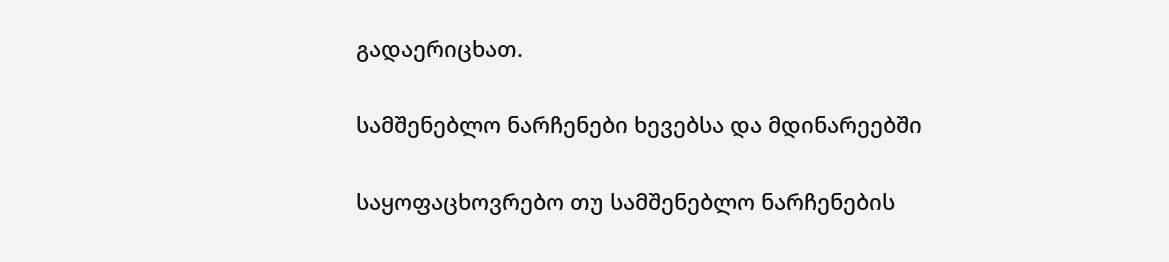გადაერიცხათ.

სამშენებლო ნარჩენები ხევებსა და მდინარეებში

საყოფაცხოვრებო თუ სამშენებლო ნარჩენების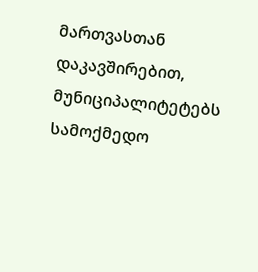მართვასთან დაკავშირებით, მუნიციპალიტეტებს სამოქმედო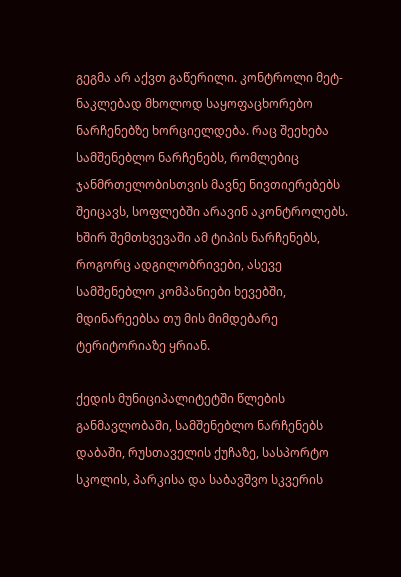გეგმა არ აქვთ გაწერილი. კონტროლი მეტ-ნაკლებად მხოლოდ საყოფაცხორებო ნარჩენებზე ხორციელდება. რაც შეეხება სამშენებლო ნარჩენებს, რომლებიც ჯანმრთელობისთვის მავნე ნივთიერებებს შეიცავს, სოფლებში არავინ აკონტროლებს. ხშირ შემთხვევაში ამ ტიპის ნარჩენებს, როგორც ადგილობრივები, ასევე სამშენებლო კომპანიები ხევებში, მდინარეებსა თუ მის მიმდებარე ტერიტორიაზე ყრიან.

ქედის მუნიციპალიტეტში წლების განმავლობაში, სამშენებლო ნარჩენებს დაბაში, რუსთაველის ქუჩაზე, სასპორტო სკოლის, პარკისა და საბავშვო სკვერის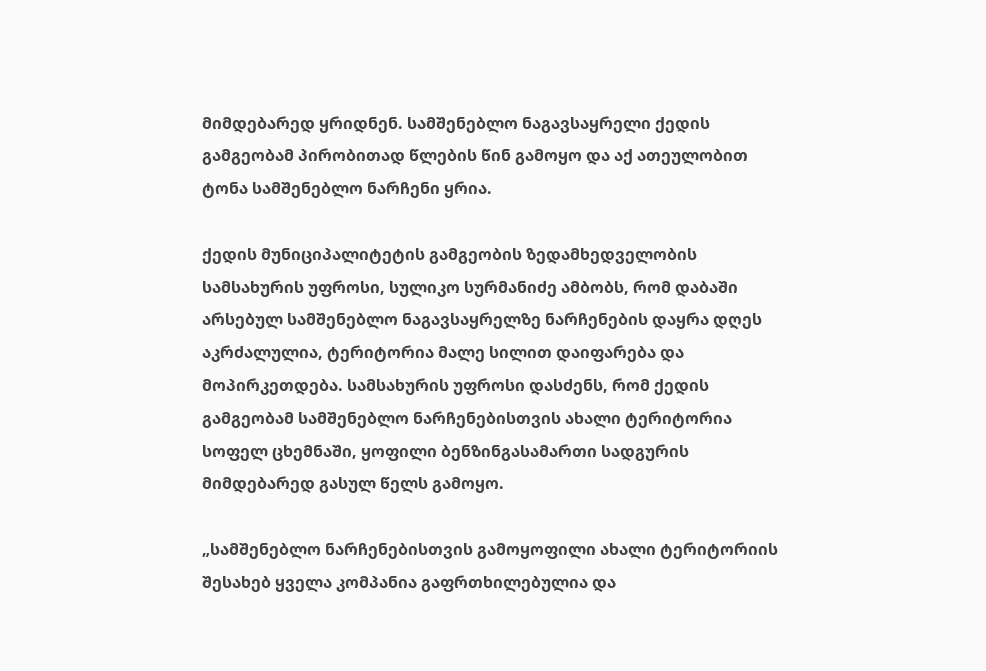მიმდებარედ ყრიდნენ. სამშენებლო ნაგავსაყრელი ქედის გამგეობამ პირობითად წლების წინ გამოყო და აქ ათეულობით ტონა სამშენებლო ნარჩენი ყრია.

ქედის მუნიციპალიტეტის გამგეობის ზედამხედველობის სამსახურის უფროსი, სულიკო სურმანიძე ამბობს, რომ დაბაში არსებულ სამშენებლო ნაგავსაყრელზე ნარჩენების დაყრა დღეს აკრძალულია, ტერიტორია მალე სილით დაიფარება და მოპირკეთდება. სამსახურის უფროსი დასძენს, რომ ქედის გამგეობამ სამშენებლო ნარჩენებისთვის ახალი ტერიტორია სოფელ ცხემნაში, ყოფილი ბენზინგასამართი სადგურის მიმდებარედ გასულ წელს გამოყო.

„სამშენებლო ნარჩენებისთვის გამოყოფილი ახალი ტერიტორიის შესახებ ყველა კომპანია გაფრთხილებულია და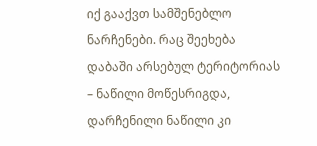იქ გააქვთ სამშენებლო ნარჩენები. რაც შეეხება დაბაში არსებულ ტერიტორიას – ნაწილი მოწესრიგდა, დარჩენილი ნაწილი კი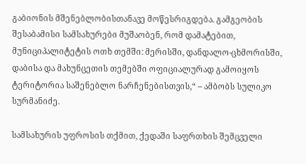გაბიონის მშენებლობისთანავე მოწესრიგდება. გამგეობის შესაბამისი სამსახურები მუშაობენ, რომ დამატებით, მუნიციპალიტეტის ოთხ თემში: მერისში, დანდალო-ცხმორისში, დაბისა და მახუნცეთის თემებში ოფიციალურად გამოიყოს ტერიტორია საშენებლო ნარჩენებისთვის,“ – ამბობს სულიკო სურმანიძე.

სამსახურის უფროსის თქმით, ქედაში საფრთხის შემცველი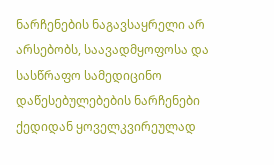ნარჩენების ნაგავსაყრელი არ არსებობს, საავადმყოფოსა და სასწრაფო სამედიცინო დაწესებულებების ნარჩენები ქედიდან ყოველკვირეულად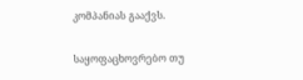კომპანიას გააქვს.

საყოფაცხოვრებო თუ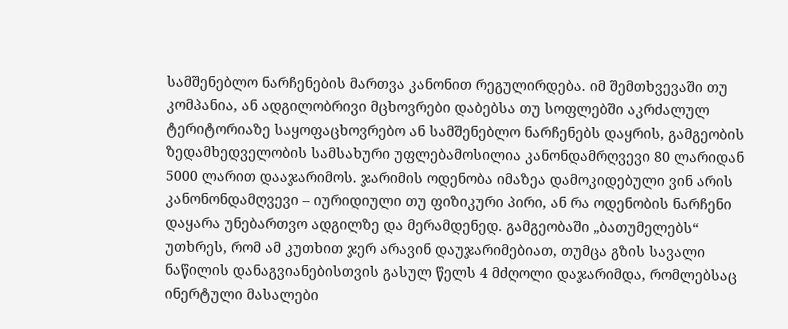სამშენებლო ნარჩენების მართვა კანონით რეგულირდება. იმ შემთხვევაში თუ კომპანია, ან ადგილობრივი მცხოვრები დაბებსა თუ სოფლებში აკრძალულ ტერიტორიაზე საყოფაცხოვრებო ან სამშენებლო ნარჩენებს დაყრის, გამგეობის ზედამხედველობის სამსახური უფლებამოსილია კანონდამრღვევი 80 ლარიდან 5000 ლარით დააჯარიმოს. ჯარიმის ოდენობა იმაზეა დამოკიდებული ვინ არის კანონონდამღვევი – იურიდიული თუ ფიზიკური პირი, ან რა ოდენობის ნარჩენი დაყარა უნებართვო ადგილზე და მერამდენედ. გამგეობაში „ბათუმელებს“ უთხრეს, რომ ამ კუთხით ჯერ არავინ დაუჯარიმებიათ, თუმცა გზის სავალი ნაწილის დანაგვიანებისთვის გასულ წელს 4 მძღოლი დაჯარიმდა, რომლებსაც ინერტული მასალები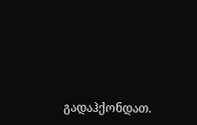გადაჰქონდათ.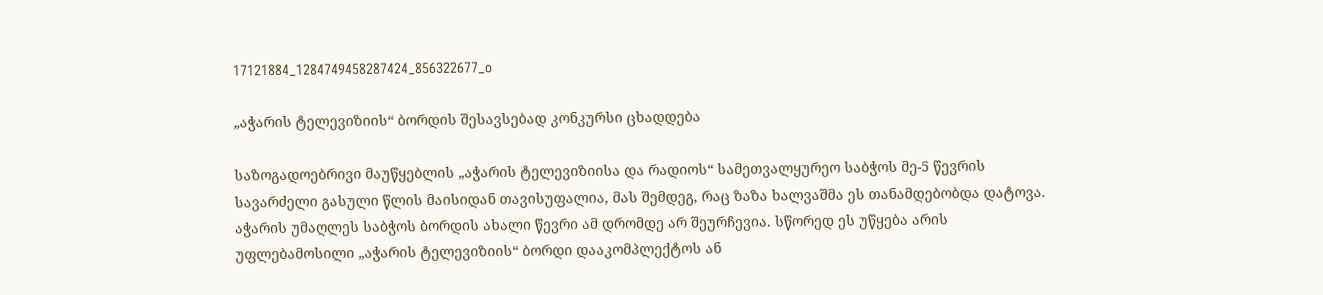17121884_1284749458287424_856322677_o

„აჭარის ტელევიზიის“ ბორდის შესავსებად კონკურსი ცხადდება

საზოგადოებრივი მაუწყებლის „აჭარის ტელევიზიისა და რადიოს“ სამეთვალყურეო საბჭოს მე-5 წევრის სავარძელი გასული წლის მაისიდან თავისუფალია, მას შემდეგ, რაც ზაზა ხალვაშმა ეს თანამდებობდა დატოვა. აჭარის უმაღლეს საბჭოს ბორდის ახალი წევრი ამ დრომდე არ შეურჩევია. სწორედ ეს უწყება არის უფლებამოსილი „აჭარის ტელევიზიის“ ბორდი დააკომპლექტოს ან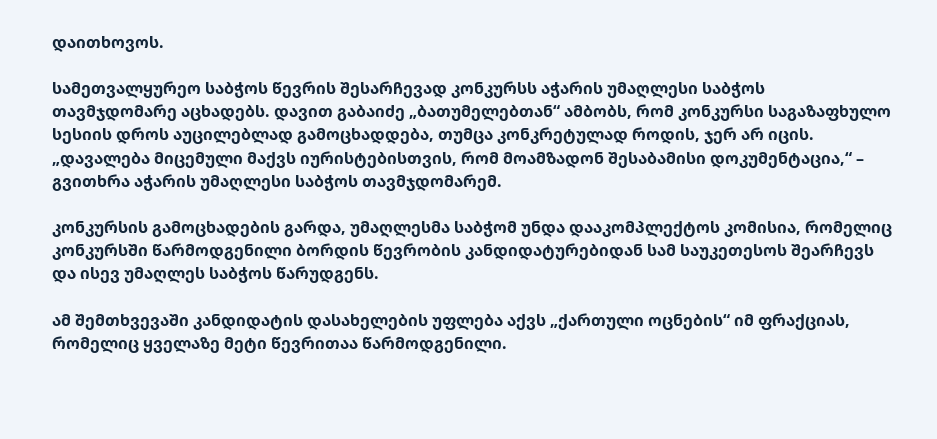დაითხოვოს.

სამეთვალყურეო საბჭოს წევრის შესარჩევად კონკურსს აჭარის უმაღლესი საბჭოს თავმჯდომარე აცხადებს. დავით გაბაიძე „ბათუმელებთან“ ამბობს, რომ კონკურსი საგაზაფხულო სესიის დროს აუცილებლად გამოცხადდება, თუმცა კონკრეტულად როდის, ჯერ არ იცის. „დავალება მიცემული მაქვს იურისტებისთვის, რომ მოამზადონ შესაბამისი დოკუმენტაცია,“ – გვითხრა აჭარის უმაღლესი საბჭოს თავმჯდომარემ.

კონკურსის გამოცხადების გარდა, უმაღლესმა საბჭომ უნდა დააკომპლექტოს კომისია, რომელიც კონკურსში წარმოდგენილი ბორდის წევრობის კანდიდატურებიდან სამ საუკეთესოს შეარჩევს და ისევ უმაღლეს საბჭოს წარუდგენს.

ამ შემთხვევაში კანდიდატის დასახელების უფლება აქვს „ქართული ოცნების“ იმ ფრაქციას, რომელიც ყველაზე მეტი წევრითაა წარმოდგენილი.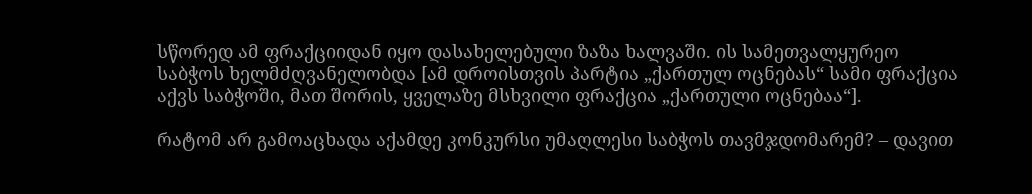სწორედ ამ ფრაქციიდან იყო დასახელებული ზაზა ხალვაში. ის სამეთვალყურეო საბჭოს ხელმძღვანელობდა [ამ დროისთვის პარტია „ქართულ ოცნებას“ სამი ფრაქცია აქვს საბჭოში, მათ შორის, ყველაზე მსხვილი ფრაქცია „ქართული ოცნებაა“].

რატომ არ გამოაცხადა აქამდე კონკურსი უმაღლესი საბჭოს თავმჯდომარემ? – დავით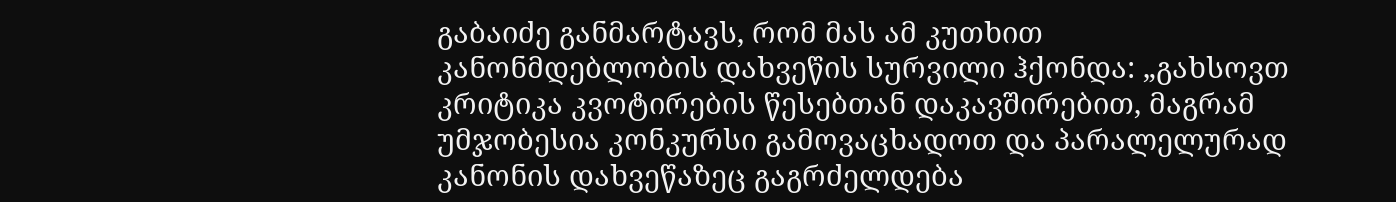გაბაიძე განმარტავს, რომ მას ამ კუთხით კანონმდებლობის დახვეწის სურვილი ჰქონდა: „გახსოვთ კრიტიკა კვოტირების წესებთან დაკავშირებით, მაგრამ უმჯობესია კონკურსი გამოვაცხადოთ და პარალელურად კანონის დახვეწაზეც გაგრძელდება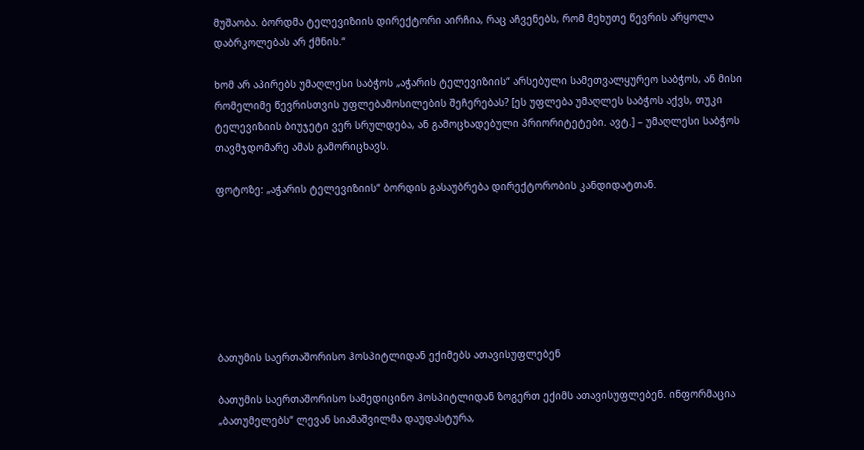მუშაობა. ბორდმა ტელევიზიის დირექტორი აირჩია, რაც აჩვენებს, რომ მეხუთე წევრის არყოლა დაბრკოლებას არ ქმნის.“

ხომ არ აპირებს უმაღლესი საბჭოს „აჭარის ტელევიზიის“ არსებული სამეთვალყურეო საბჭოს, ან მისი რომელიმე წევრისთვის უფლებამოსილების შეჩერებას? [ეს უფლება უმაღლეს საბჭოს აქვს, თუკი ტელევიზიის ბიუჯეტი ვერ სრულდება, ან გამოცხადებული პრიორიტეტები. ავტ.] – უმაღლესი საბჭოს თავმჯდომარე ამას გამორიცხავს.

ფოტოზე: „აჭარის ტელევიზიის“ ბორდის გასაუბრება დირექტორობის კანდიდატთან.







ბათუმის საერთაშორისო ჰოსპიტლიდან ექიმებს ათავისუფლებენ

ბათუმის საერთაშორისო სამედიცინო ჰოსპიტლიდან ზოგერთ ექიმს ათავისუფლებენ. ინფორმაცია „ბათუმელებს“ ლევან სიამაშვილმა დაუდასტურა,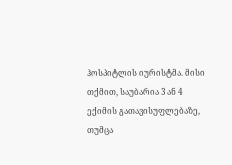ჰოსპიტლის იურისტმა. მისი თქმით, საუბარია 3 ან 4 ექიმის გათავისუფლებაზე, თუმცა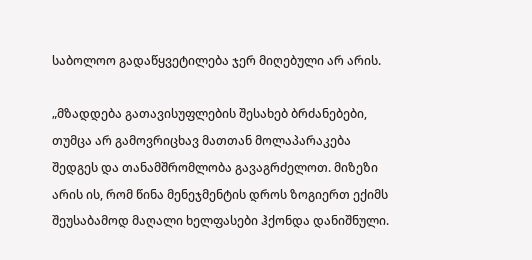საბოლოო გადაწყვეტილება ჯერ მიღებული არ არის.

„მზადდება გათავისუფლების შესახებ ბრძანებები, თუმცა არ გამოვრიცხავ მათთან მოლაპარაკება შედგეს და თანამშრომლობა გავაგრძელოთ. მიზეზი არის ის, რომ წინა მენეჯმენტის დროს ზოგიერთ ექიმს შეუსაბამოდ მაღალი ხელფასები ჰქონდა დანიშნული.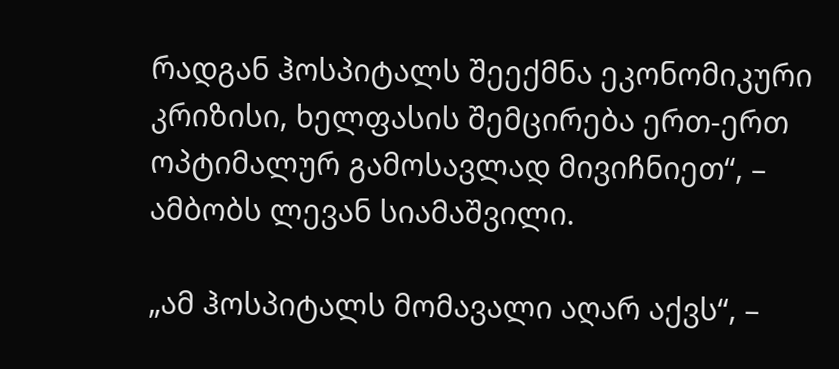რადგან ჰოსპიტალს შეექმნა ეკონომიკური კრიზისი, ხელფასის შემცირება ერთ-ერთ ოპტიმალურ გამოსავლად მივიჩნიეთ“, – ამბობს ლევან სიამაშვილი.

„ამ ჰოსპიტალს მომავალი აღარ აქვს“, –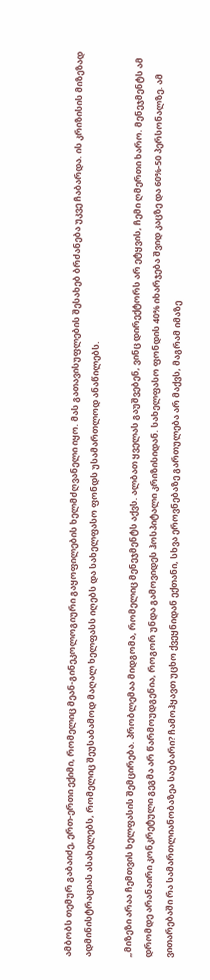ამბობს თემურ გაბაიძე, ერთ-ერთი ექიმი, რომელიც მეან-გინეკოლოგიური გაყოფილების ხელმძღვანელი იყო. მას გათავისუფლების შესახებ ბრძანება უკვე ჩაბარდა. ის კრიზისის მიზეზად ადმინისტრაციას ასახელებს, რომელიც შეუსაბამოდ მაღალ ხელფასს იღებს და სახელფასო ფონდს უსამართლოდ ანაწილებს.

„მიზეზი არაა ჩემთვის ხელფასის შემცირება. პრობლემაა მიდგომა, რომელიც მენეჯმენტს აქვს. ალბათ ყველას გაუშვებენ, ვინც დირექტორს არ ეტყვის, ჩემი ღმერთი ხარო. მენეჯმენტს ამ დრომდე არანაირი კონკრეტული გეგმა არ წარმოუდგენია, როგორ უნდა გამოვიდეს ჰოსპიტალი კრიზისიდან. სახელფასო ფონდის 40% იხარჯება შვიდ კაცზე და 60%-50 პერსონალზე. ამ ვითარებაში რა სამართლიანობაზეა საუბარი? ჩამოჰყავთ უცხო ქვეყნიდან ექთანი, სხვა ეროვნებაზე გართულება არ მაქვს, მაგრამ იმაზე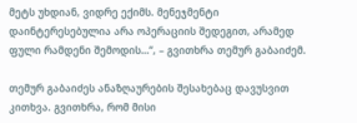მეტს უხდიან, ვიდრე ექიმს. მენეჯმენტი დაინტერესებულია არა ოპერაციის შედეგით, არამედ ფული რამდენი შემოდის…“, – გვითხრა თემურ გაბაიძემ.

თემურ გაბაიძეს ანაზღაურების შესახებაც დავუსვით კითხვა. გვითხრა, რომ მისი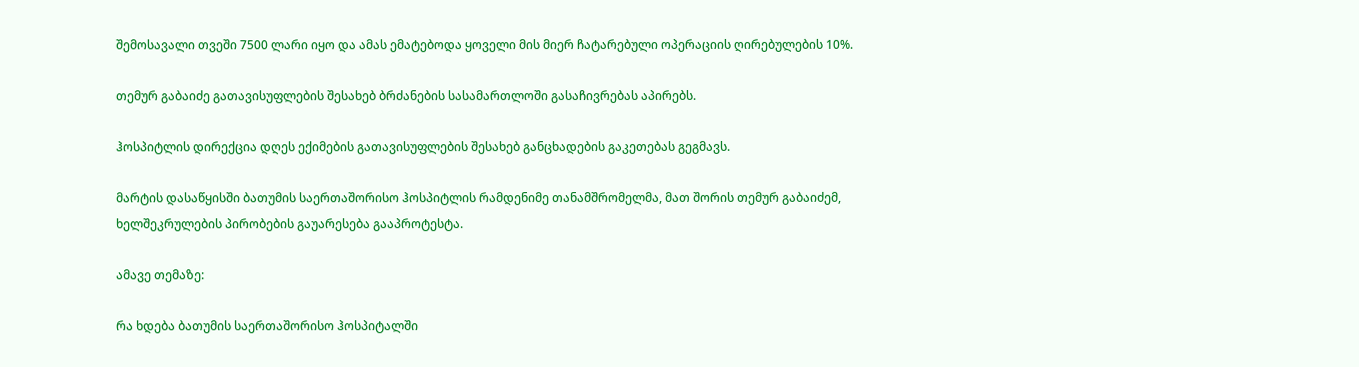შემოსავალი თვეში 7500 ლარი იყო და ამას ემატებოდა ყოველი მის მიერ ჩატარებული ოპერაციის ღირებულების 10%.

თემურ გაბაიძე გათავისუფლების შესახებ ბრძანების სასამართლოში გასაჩივრებას აპირებს.

ჰოსპიტლის დირექცია დღეს ექიმების გათავისუფლების შესახებ განცხადების გაკეთებას გეგმავს.

მარტის დასაწყისში ბათუმის საერთაშორისო ჰოსპიტლის რამდენიმე თანამშრომელმა, მათ შორის თემურ გაბაიძემ, ხელშეკრულების პირობების გაუარესება გააპროტესტა.

ამავე თემაზე:

რა ხდება ბათუმის საერთაშორისო ჰოსპიტალში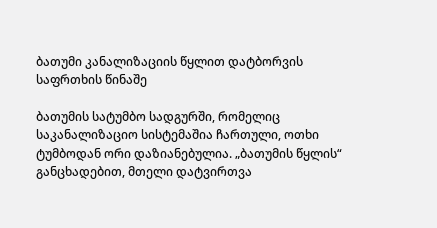ბათუმი კანალიზაციის წყლით დატბორვის საფრთხის წინაშე

ბათუმის სატუმბო სადგურში, რომელიც საკანალიზაციო სისტემაშია ჩართული, ოთხი ტუმბოდან ორი დაზიანებულია. „ბათუმის წყლის“ განცხადებით, მთელი დატვირთვა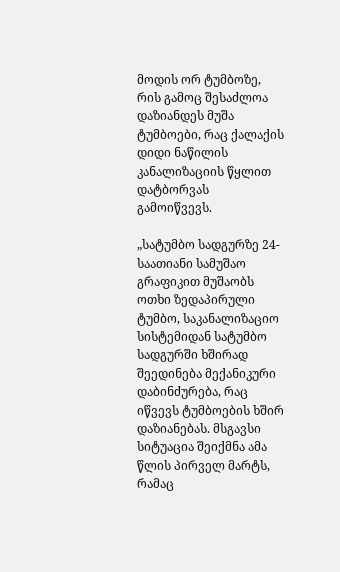მოდის ორ ტუმბოზე, რის გამოც შესაძლოა დაზიანდეს მუშა ტუმბოები, რაც ქალაქის დიდი ნაწილის კანალიზაციის წყლით დატბორვას  გამოიწვევს.

„სატუმბო სადგურზე 24-საათიანი სამუშაო გრაფიკით მუშაობს ოთხი ზედაპირული ტუმბო, საკანალიზაციო სისტემიდან სატუმბო სადგურში ხშირად შეედინება მექანიკური დაბინძურება, რაც იწვევს ტუმბოების ხშირ დაზიანებას. მსგავსი სიტუაცია შეიქმნა ამა წლის პირველ მარტს, რამაც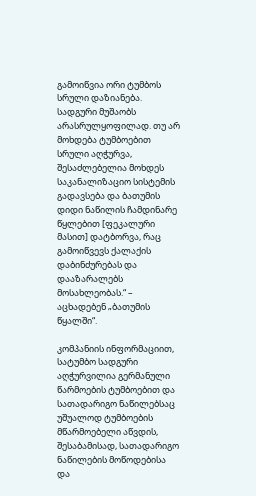გამოიწვია ორი ტუმბოს სრული დაზიანება. სადგური მუშაობს არასრულყოფილად. თუ არ მოხდება ტუმბოებით სრული აღჭურვა, შესაძლებელია მოხდეს საკანალიზაციო სისტემის გადავსება და ბათუმის დიდი ნაწილის ჩამდინარე წყლებით [ფეკალური მასით] დატბორვა, რაც გამოიწვევს ქალაქის დაბინძურებას და დააზარალებს მოსახლეობას.“ – აცხადებენ „ბათუმის წყალში“.

კომპანიის ინფორმაციით, სატუმბო სადგური აღჭურვილია გერმანული წარმოების ტუმბოებით და სათადარიგო ნაწილებსაც  უშუალოდ ტუმბოების მწარმოებელი აწვდის, შესაბამისად, სათადარიგო ნაწილების მოწოდებისა და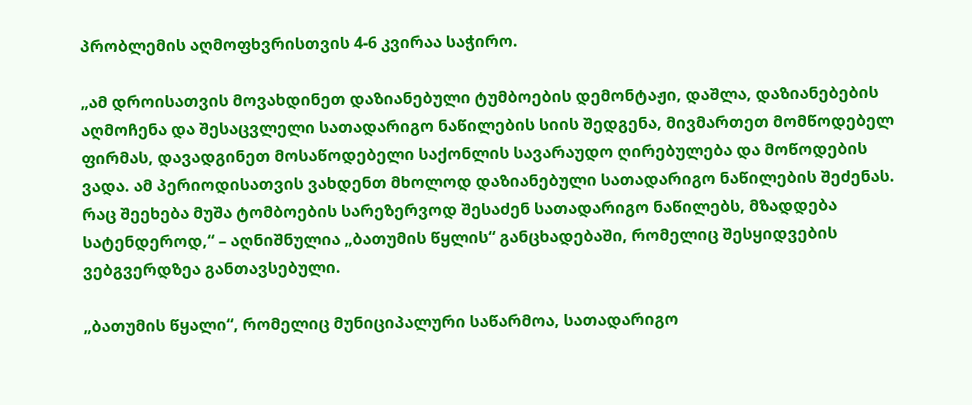პრობლემის აღმოფხვრისთვის 4-6 კვირაა საჭირო.

„ამ დროისათვის მოვახდინეთ დაზიანებული ტუმბოების დემონტაჟი, დაშლა, დაზიანებების აღმოჩენა და შესაცვლელი სათადარიგო ნაწილების სიის შედგენა, მივმართეთ მომწოდებელ ფირმას, დავადგინეთ მოსაწოდებელი საქონლის სავარაუდო ღირებულება და მოწოდების ვადა. ამ პერიოდისათვის ვახდენთ მხოლოდ დაზიანებული სათადარიგო ნაწილების შეძენას. რაც შეეხება მუშა ტომბოების სარეზერვოდ შესაძენ სათადარიგო ნაწილებს, მზადდება სატენდეროდ,“ – აღნიშნულია „ბათუმის წყლის“ განცხადებაში, რომელიც შესყიდვების ვებგვერდზეა განთავსებული.

„ბათუმის წყალი“, რომელიც მუნიციპალური საწარმოა, სათადარიგო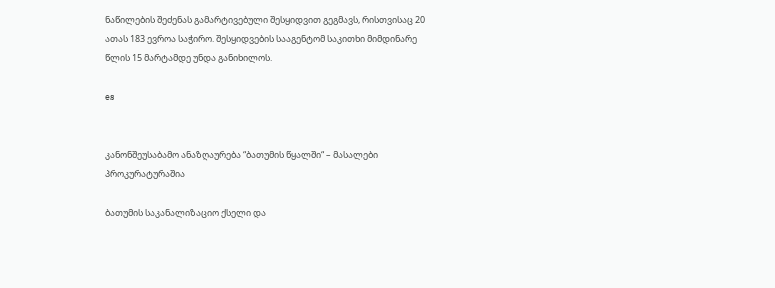ნაწილების შეძენას გამარტივებული შესყიდვით გეგმავს, რისთვისაც 20 ათას 183 ევროა საჭირო. შესყიდვების სააგენტომ საკითხი მიმდინარე წლის 15 მარტამდე უნდა განიხილოს.

es


კანონშეუსაბამო ანაზღაურება “ბათუმის წყალში“ – მასალები პროკურატურაშია

ბათუმის საკანალიზაციო ქსელი და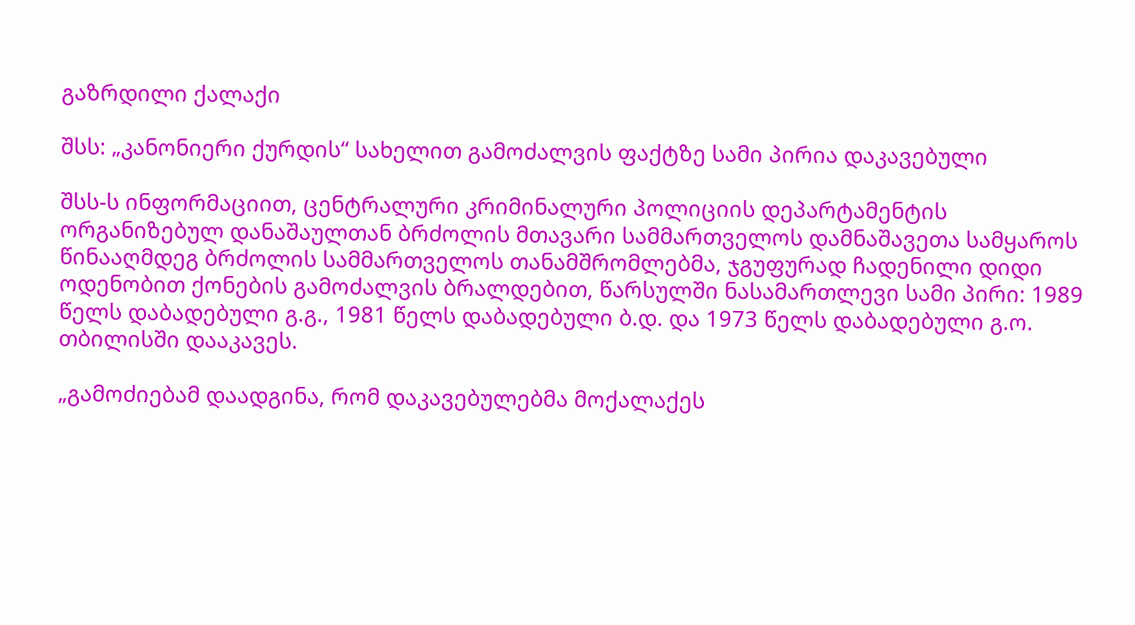გაზრდილი ქალაქი

შსს: „კანონიერი ქურდის“ სახელით გამოძალვის ფაქტზე სამი პირია დაკავებული

შსს-ს ინფორმაციით, ცენტრალური კრიმინალური პოლიციის დეპარტამენტის ორგანიზებულ დანაშაულთან ბრძოლის მთავარი სამმართველოს დამნაშავეთა სამყაროს წინააღმდეგ ბრძოლის სამმართველოს თანამშრომლებმა, ჯგუფურად ჩადენილი დიდი ოდენობით ქონების გამოძალვის ბრალდებით, წარსულში ნასამართლევი სამი პირი: 1989 წელს დაბადებული გ.გ., 1981 წელს დაბადებული ბ.დ. და 1973 წელს დაბადებული გ.ო. თბილისში დააკავეს.

„გამოძიებამ დაადგინა, რომ დაკავებულებმა მოქალაქეს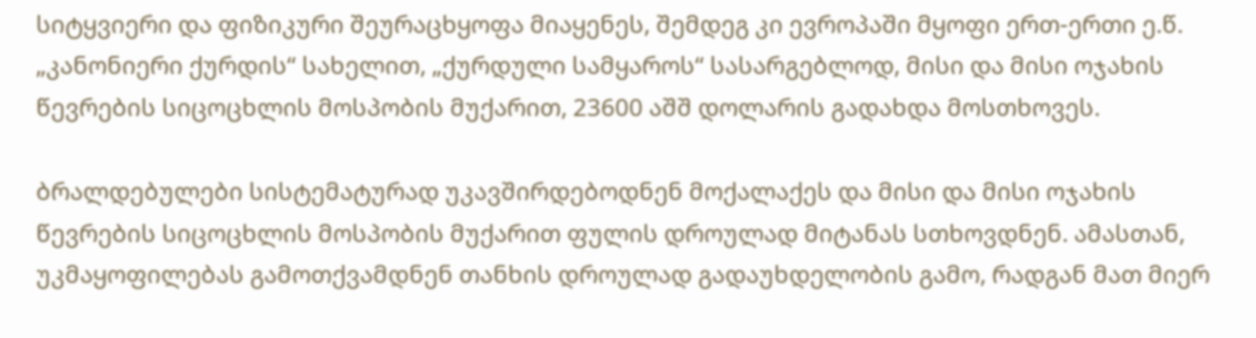სიტყვიერი და ფიზიკური შეურაცხყოფა მიაყენეს, შემდეგ კი ევროპაში მყოფი ერთ-ერთი ე.წ. „კანონიერი ქურდის“ სახელით, „ქურდული სამყაროს“ სასარგებლოდ, მისი და მისი ოჯახის წევრების სიცოცხლის მოსპობის მუქარით, 23600 აშშ დოლარის გადახდა მოსთხოვეს.

ბრალდებულები სისტემატურად უკავშირდებოდნენ მოქალაქეს და მისი და მისი ოჯახის წევრების სიცოცხლის მოსპობის მუქარით ფულის დროულად მიტანას სთხოვდნენ. ამასთან, უკმაყოფილებას გამოთქვამდნენ თანხის დროულად გადაუხდელობის გამო, რადგან მათ მიერ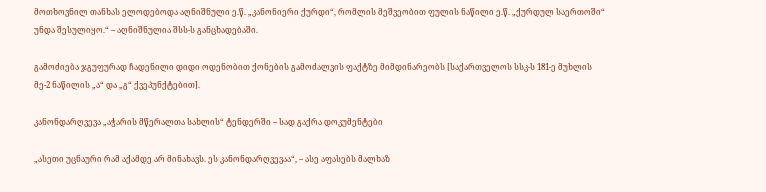მოთხოვნილ თანხას ელოდებოდა აღნიშნული ე.წ. „კანონიერი ქურდი“, რომლის მეშვეობით ფულის ნაწილი ე.წ. „ქურდულ საერთოში“ უნდა შესულიყო.“ – აღნიშნულია შსს-ს განცხადებაში.

გამოძიება ჯგუფურად ჩადენილი დიდი ოდენობით ქონების გამოძალვის ფაქტზე მიმდინარეობს [საქართველოს სსკ-ს 181-ე მუხლის მე-2 ნაწილის „ა“ და „გ“ ქვეპუნქტებით].

კანონდარღვევა „აჭარის მწერალთა სახლის“ ტენდერში – სად გაქრა დოკუმენტები

„ასეთი უცნაური რამ აქამდე არ მინახავს. ეს კანონდარღვევაა“, – ასე აფასებს მალხაზ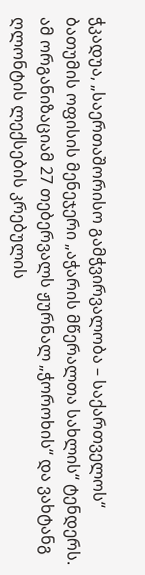ჭკადუა, „საერთაშორისო გამჭვირვალობა – საქართველოს“ ბათუმის ოფისის მენეჯერი „აჭარის მწერალთა სახლის“ ტენდერს. ამ ორგანიზაციამ 27 თებერვალს ჟურნალ „ჭოროხის“ და ვახტანგ ღლონტის ლექსების კრებულის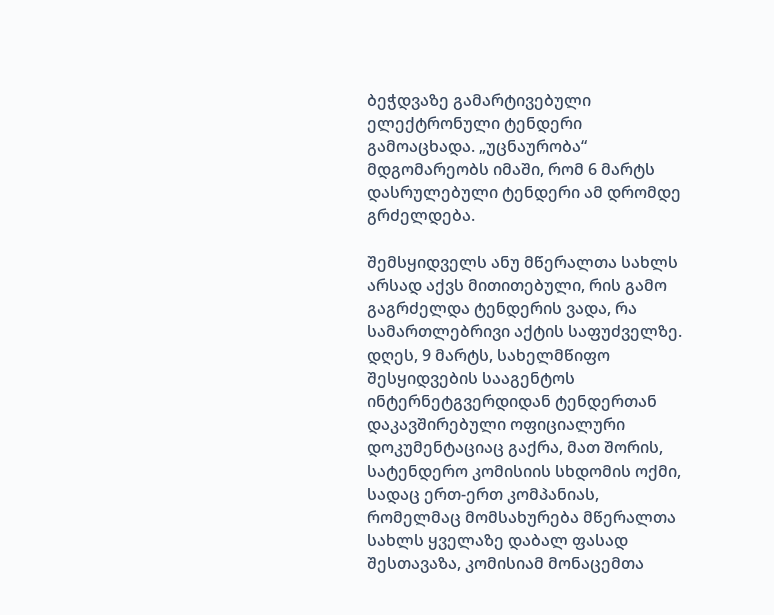ბეჭდვაზე გამარტივებული ელექტრონული ტენდერი გამოაცხადა. „უცნაურობა“ მდგომარეობს იმაში, რომ 6 მარტს დასრულებული ტენდერი ამ დრომდე გრძელდება.

შემსყიდველს ანუ მწერალთა სახლს არსად აქვს მითითებული, რის გამო გაგრძელდა ტენდერის ვადა, რა სამართლებრივი აქტის საფუძველზე. დღეს, 9 მარტს, სახელმწიფო შესყიდვების სააგენტოს ინტერნეტგვერდიდან ტენდერთან დაკავშირებული ოფიციალური დოკუმენტაციაც გაქრა, მათ შორის, სატენდერო კომისიის სხდომის ოქმი, სადაც ერთ-ერთ კომპანიას, რომელმაც მომსახურება მწერალთა სახლს ყველაზე დაბალ ფასად შესთავაზა, კომისიამ მონაცემთა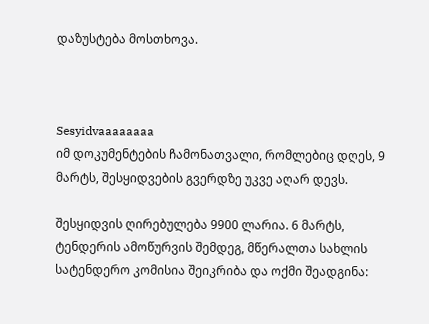დაზუსტება მოსთხოვა.



Sesyidvaaaaaaaa
იმ დოკუმენტების ჩამონათვალი, რომლებიც დღეს, 9 მარტს, შესყიდვების გვერდზე უკვე აღარ დევს.

შესყიდვის ღირებულება 9900 ლარია. 6 მარტს, ტენდერის ამოწურვის შემდეგ, მწერალთა სახლის სატენდერო კომისია შეიკრიბა და ოქმი შეადგინა: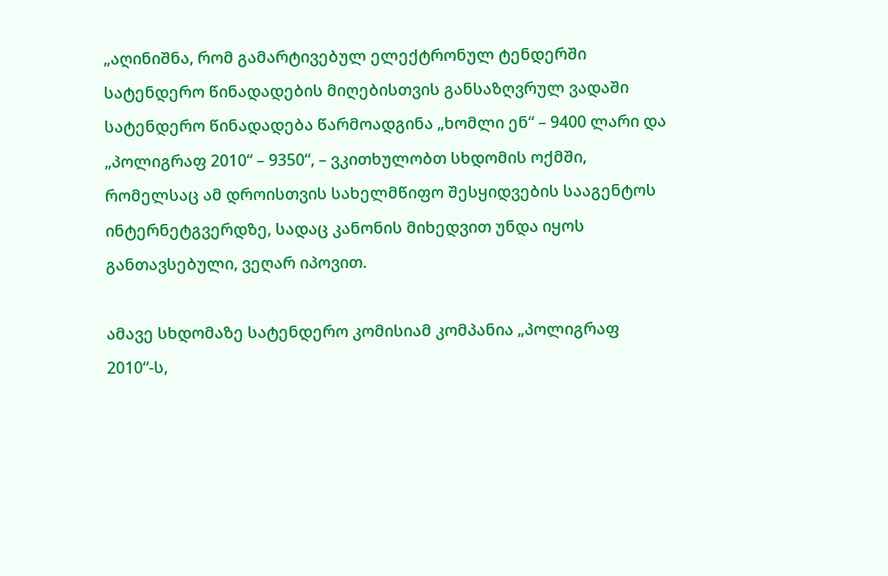„აღინიშნა, რომ გამარტივებულ ელექტრონულ ტენდერში სატენდერო წინადადების მიღებისთვის განსაზღვრულ ვადაში სატენდერო წინადადება წარმოადგინა „ხომლი ენ“ – 9400 ლარი და „პოლიგრაფ 2010“ – 9350“, – ვკითხულობთ სხდომის ოქმში, რომელსაც ამ დროისთვის სახელმწიფო შესყიდვების სააგენტოს ინტერნეტგვერდზე, სადაც კანონის მიხედვით უნდა იყოს განთავსებული, ვეღარ იპოვით.

ამავე სხდომაზე სატენდერო კომისიამ კომპანია „პოლიგრაფ 2010“-ს,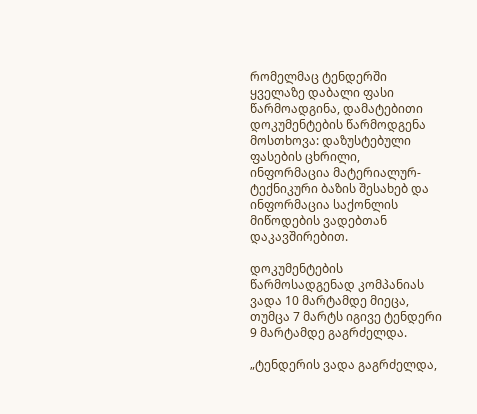რომელმაც ტენდერში ყველაზე დაბალი ფასი წარმოადგინა, დამატებითი დოკუმენტების წარმოდგენა მოსთხოვა: დაზუსტებული ფასების ცხრილი, ინფორმაცია მატერიალურ-ტექნიკური ბაზის შესახებ და ინფორმაცია საქონლის მიწოდების ვადებთან დაკავშირებით.

დოკუმენტების წარმოსადგენად კომპანიას ვადა 10 მარტამდე მიეცა, თუმცა 7 მარტს იგივე ტენდერი 9 მარტამდე გაგრძელდა.

„ტენდერის ვადა გაგრძელდა,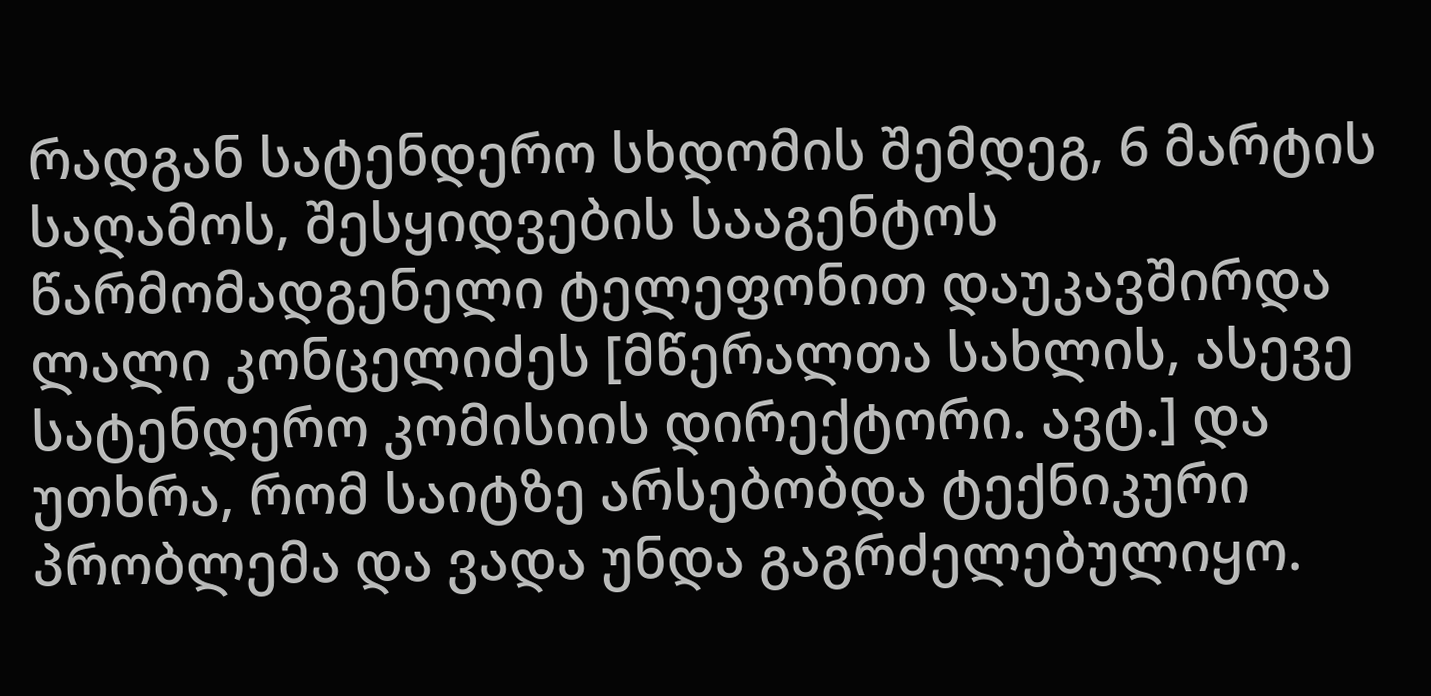რადგან სატენდერო სხდომის შემდეგ, 6 მარტის საღამოს, შესყიდვების სააგენტოს წარმომადგენელი ტელეფონით დაუკავშირდა ლალი კონცელიძეს [მწერალთა სახლის, ასევე სატენდერო კომისიის დირექტორი. ავტ.] და უთხრა, რომ საიტზე არსებობდა ტექნიკური პრობლემა და ვადა უნდა გაგრძელებულიყო.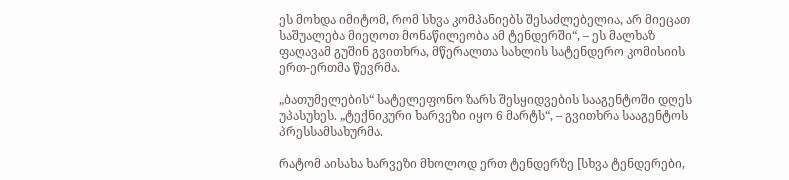ეს მოხდა იმიტომ, რომ სხვა კომპანიებს შესაძლებელია, არ მიეცათ საშუალება მიეღოთ მონაწილეობა ამ ტენდერში“, – ეს მალხაზ ფაღავამ გუშინ გვითხრა, მწერალთა სახლის სატენდერო კომისიის ერთ-ერთმა წევრმა.

„ბათუმელების“ სატელეფონო ზარს შესყიდვების სააგენტოში დღეს უპასუხეს. „ტექნიკური ხარვეზი იყო 6 მარტს“, – გვითხრა სააგენტოს პრესსამსახურმა.

რატომ აისახა ხარვეზი მხოლოდ ერთ ტენდერზე [სხვა ტენდერები,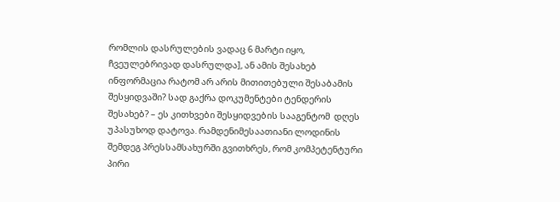რომლის დასრულების ვადაც 6 მარტი იყო, ჩვეულებრივად დასრულდა], ან ამის შესახებ ინფორმაცია რატომ არ არის მითითებული შესაბამის შესყიდვაში? სად გაქრა დოკუმენტები ტენდერის შესახებ? – ეს კითხვები შესყიდვების სააგენტომ  დღეს უპასუხოდ დატოვა. რამდენიმესაათიანი ლოდინის შემდეგ პრესსამსახურში გვითხრეს, რომ კომპეტენტური პირი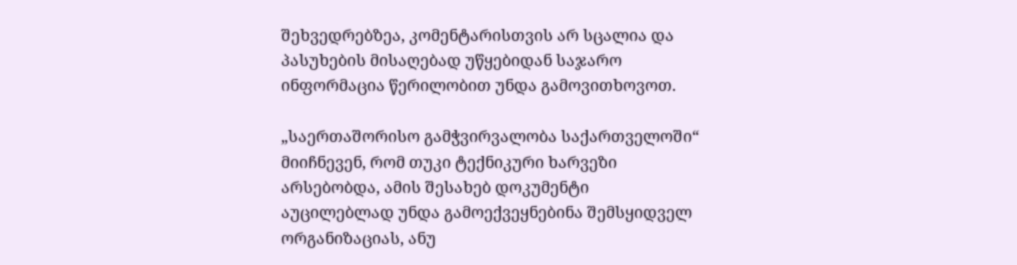შეხვედრებზეა, კომენტარისთვის არ სცალია და პასუხების მისაღებად უწყებიდან საჯარო ინფორმაცია წერილობით უნდა გამოვითხოვოთ.

„საერთაშორისო გამჭვირვალობა საქართველოში“ მიიჩნევენ, რომ თუკი ტექნიკური ხარვეზი არსებობდა, ამის შესახებ დოკუმენტი აუცილებლად უნდა გამოექვეყნებინა შემსყიდველ ორგანიზაციას, ანუ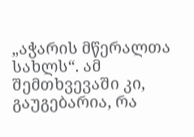„აჭარის მწერალთა სახლს“. ამ შემთხვევაში კი, გაუგებარია, რა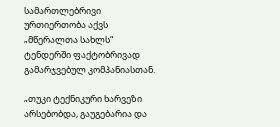სამართლებრივი ურთიერთობა აქვს „მწერალთა სახლს“ ტენდერში ფაქტობრივად გამარჯვებულ კომპანიასთან.

„თუკი ტექნიკური ხარვეზი არსებობდა, გაუგებარია და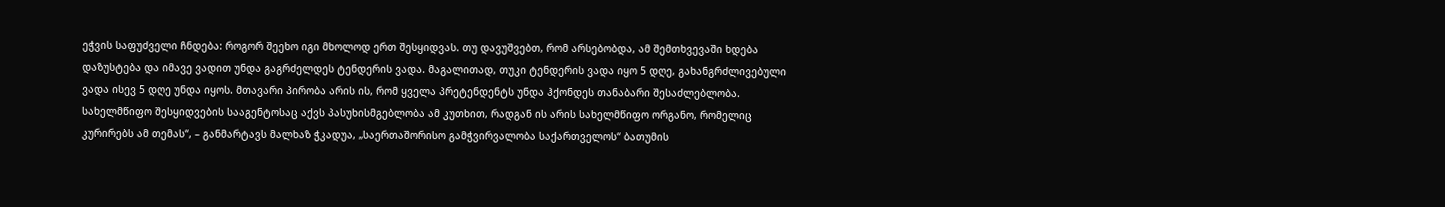ეჭვის საფუძველი ჩნდება: როგორ შეეხო იგი მხოლოდ ერთ შესყიდვას. თუ დავუშვებთ, რომ არსებობდა, ამ შემთხვევაში ხდება დაზუსტება და იმავე ვადით უნდა გაგრძელდეს ტენდერის ვადა. მაგალითად, თუკი ტენდერის ვადა იყო 5 დღე, გახანგრძლივებული ვადა ისევ 5 დღე უნდა იყოს. მთავარი პირობა არის ის, რომ ყველა პრეტენდენტს უნდა ჰქონდეს თანაბარი შესაძლებლობა. სახელმწიფო შესყიდვების სააგენტოსაც აქვს პასუხისმგებლობა ამ კუთხით, რადგან ის არის სახელმწიფო ორგანო, რომელიც კურირებს ამ თემას“, – განმარტავს მალხაზ ჭკადუა, „საერთაშორისო გამჭვირვალობა საქართველოს“ ბათუმის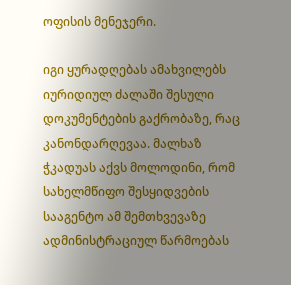ოფისის მენეჯერი.

იგი ყურადღებას ამახვილებს იურიდიულ ძალაში შესული დოკუმენტების გაქრობაზე, რაც კანონდარღევაა. მალხაზ ჭკადუას აქვს მოლოდინი, რომ სახელმწიფო შესყიდვების სააგენტო ამ შემთხვევაზე ადმინისტრაციულ წარმოებას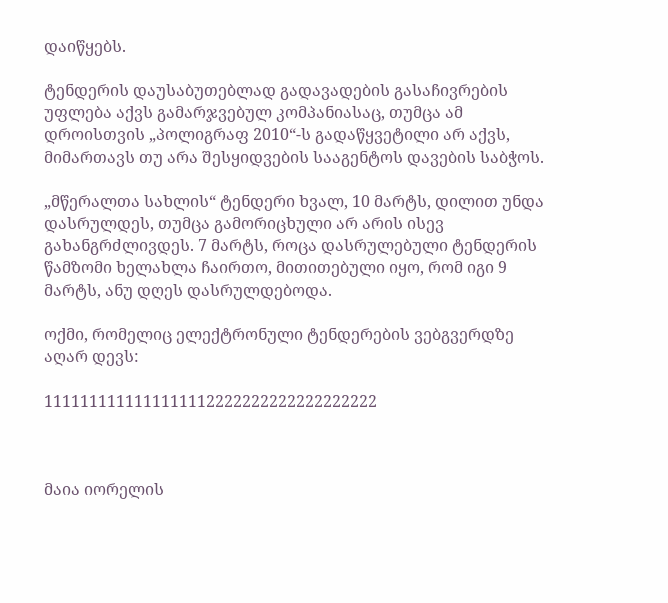დაიწყებს.

ტენდერის დაუსაბუთებლად გადავადების გასაჩივრების უფლება აქვს გამარჯვებულ კომპანიასაც, თუმცა ამ დროისთვის „პოლიგრაფ 2010“-ს გადაწყვეტილი არ აქვს, მიმართავს თუ არა შესყიდვების სააგენტოს დავების საბჭოს.

„მწერალთა სახლის“ ტენდერი ხვალ, 10 მარტს, დილით უნდა დასრულდეს, თუმცა გამორიცხული არ არის ისევ გახანგრძლივდეს. 7 მარტს, როცა დასრულებული ტენდერის წამზომი ხელახლა ჩაირთო, მითითებული იყო, რომ იგი 9 მარტს, ანუ დღეს დასრულდებოდა.

ოქმი, რომელიც ელექტრონული ტენდერების ვებგვერდზე აღარ დევს:

1111111111111111112222222222222222222



მაია იორელის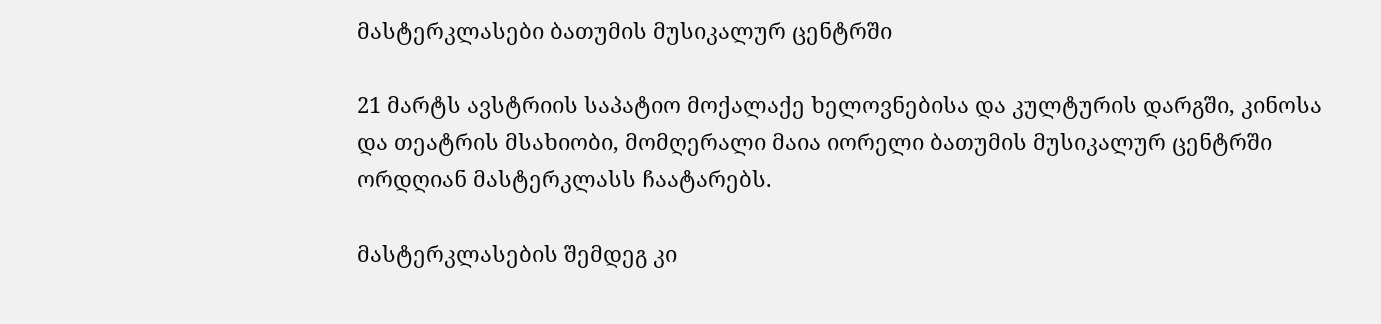მასტერკლასები ბათუმის მუსიკალურ ცენტრში

21 მარტს ავსტრიის საპატიო მოქალაქე ხელოვნებისა და კულტურის დარგში, კინოსა და თეატრის მსახიობი, მომღერალი მაია იორელი ბათუმის მუსიკალურ ცენტრში ორდღიან მასტერკლასს ჩაატარებს.

მასტერკლასების შემდეგ კი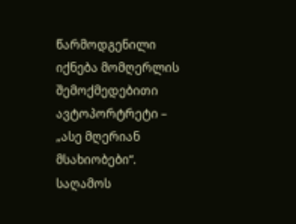წარმოდგენილი იქნება მომღერლის შემოქმედებითი ავტოპორტრეტი – „ასე მღერიან მსახიობები“. საღამოს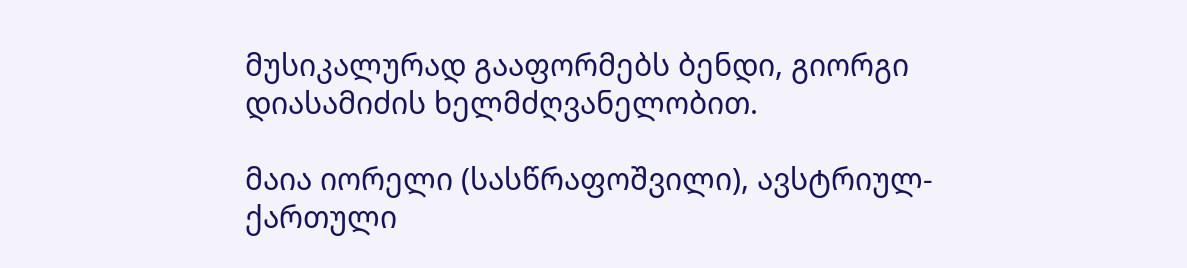მუსიკალურად გააფორმებს ბენდი, გიორგი დიასამიძის ხელმძღვანელობით.

მაია იორელი (სასწრაფოშვილი), ავსტრიულ-ქართული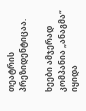თეატრის პრეზიდენტიცაა.

ხეები ამჯერად კომპანია „ანაგმა“ იყიდა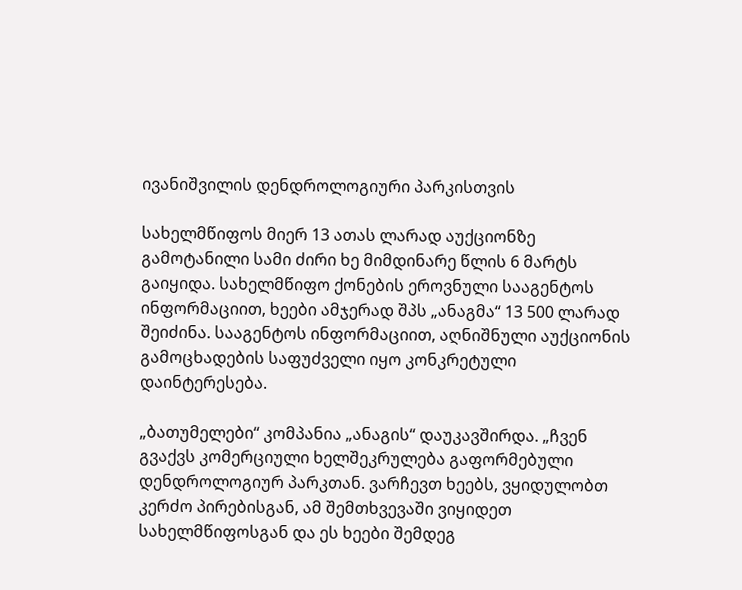ივანიშვილის დენდროლოგიური პარკისთვის

სახელმწიფოს მიერ 13 ათას ლარად აუქციონზე გამოტანილი სამი ძირი ხე მიმდინარე წლის 6 მარტს გაიყიდა. სახელმწიფო ქონების ეროვნული სააგენტოს ინფორმაციით, ხეები ამჯერად შპს „ანაგმა“ 13 500 ლარად შეიძინა. სააგენტოს ინფორმაციით, აღნიშნული აუქციონის გამოცხადების საფუძველი იყო კონკრეტული დაინტერესება.

„ბათუმელები“ კომპანია „ანაგის“ დაუკავშირდა. „ჩვენ გვაქვს კომერციული ხელშეკრულება გაფორმებული დენდროლოგიურ პარკთან. ვარჩევთ ხეებს, ვყიდულობთ კერძო პირებისგან, ამ შემთხვევაში ვიყიდეთ სახელმწიფოსგან და ეს ხეები შემდეგ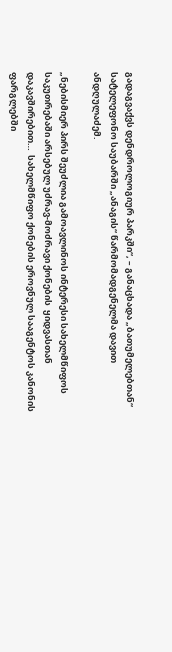გადაგვაქვს დენდროლოგიურ პარკში“, – განაცხადა „ბათუმელებთან“ სატელეფონო საუბარში „ანაგის“ წარმომადგენელმა დავით ანდღულაძემ.

„ნებისმიერ პირს შეუძლია გამოავლინოს ინტერესი სახელმწიფოს საკუთრებაში არსებულ უძრავ-მოძრავი ქონების  ყიდვასთან დაკავშირებით…  სახელმწიფო ქონების ეროვნულ სააგენტოს კანონის ფარგლებში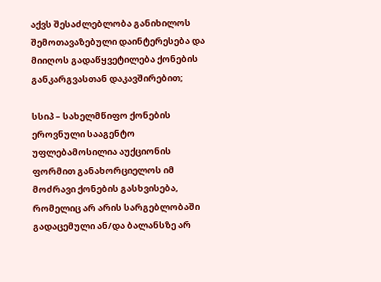აქვს შესაძლებლობა განიხილოს შემოთავაზებული დაინტერესება და მიიღოს გადაწყვეტილება ქონების განკარგვასთან დაკავშირებით;

სსიპ – სახელმწიფო ქონების ეროვნული სააგენტო უფლებამოსილია აუქციონის ფორმით განახორციელოს იმ მოძრავი ქონების გასხვისება, რომელიც არ არის სარგებლობაში გადაცემული ან/და ბალანსზე არ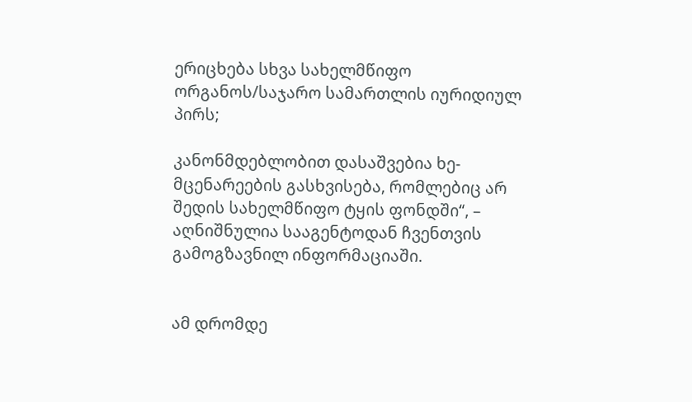ერიცხება სხვა სახელმწიფო ორგანოს/საჯარო სამართლის იურიდიულ პირს;

კანონმდებლობით დასაშვებია ხე-მცენარეების გასხვისება, რომლებიც არ შედის სახელმწიფო ტყის ფონდში“, – აღნიშნულია სააგენტოდან ჩვენთვის გამოგზავნილ ინფორმაციაში.


ამ დრომდე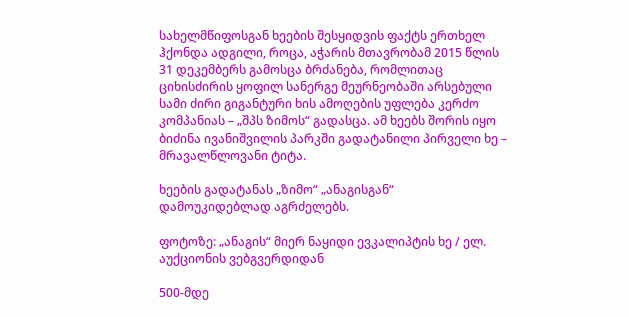სახელმწიფოსგან ხეების შესყიდვის ფაქტს ერთხელ ჰქონდა ადგილი, როცა, აჭარის მთავრობამ 2015 წლის 31 დეკემბერს გამოსცა ბრძანება, რომლითაც ციხისძირის ყოფილ სანერგე მეურნეობაში არსებული სამი ძირი გიგანტური ხის ამოღების უფლება კერძო კომპანიას – „შპს ზიმოს“ გადასცა. ამ ხეებს შორის იყო ბიძინა ივანიშვილის პარკში გადატანილი პირველი ხე – მრავალწლოვანი ტიტა.

ხეების გადატანას „ზიმო“ „ანაგისგან“ დამოუკიდებლად აგრძელებს.

ფოტოზე: „ანაგის“ მიერ ნაყიდი ევკალიპტის ხე / ელ. აუქციონის ვებგვერდიდან

500-მდე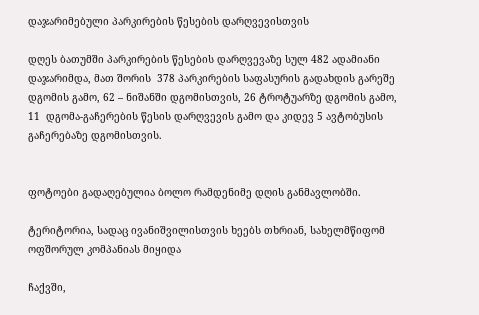დაჯარიმებული პარკირების წესების დარღვევისთვის

დღეს ბათუმში პარკირების წესების დარღვევაზე სულ 482 ადამიანი დაჯარიმდა, მათ შორის  378 პარკირების საფასურის გადახდის გარეშე დგომის გამო, 62 – ნიშანში დგომისთვის, 26 ტროტუარზე დგომის გამო, 11  დგომა-გაჩერების წესის დარღვევის გამო და კიდევ 5 ავტობუსის გაჩერებაზე დგომისთვის.


ფოტოები გადაღებულია ბოლო რამდენიმე დღის განმავლობში.

ტერიტორია, სადაც ივანიშვილისთვის ხეებს თხრიან, სახელმწიფომ ოფშორულ კომპანიას მიყიდა

ჩაქვში,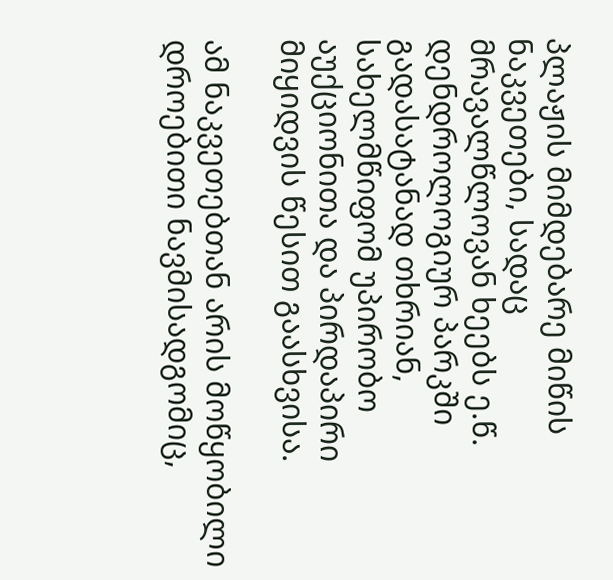პლაჟის მიმდებარე მიწის ნაკვეთები, სადაც მრავალწლოვან ხეებს ე.წ. დენდროლოგიურ პარკში გადასატანად თხრიან, სახელმწიფომ უპირობო აუქციონითა და პირდაპირი მიყიდვის წესით გაასხვისა.

ამ ნაკვეთებთან არის მოწყობილი დროებითი ნავმისადგომიც,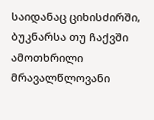საიდანაც ციხისძირში, ბუკნარსა თუ ჩაქვში ამოთხრილი მრავალწლოვანი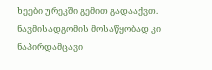ხეები ურეკში გემით გადააქვთ. ნავმისადგომის მოსაწყობად კი ნაპირდამცავი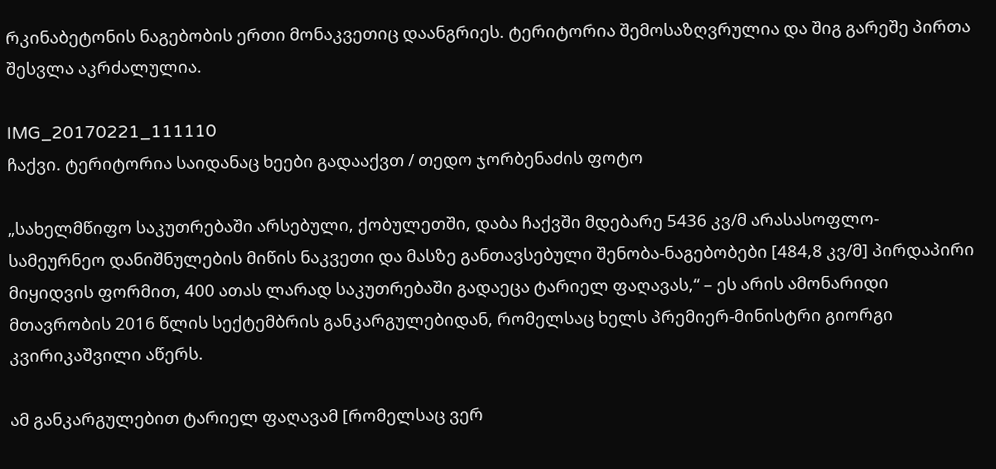რკინაბეტონის ნაგებობის ერთი მონაკვეთიც დაანგრიეს. ტერიტორია შემოსაზღვრულია და შიგ გარეშე პირთა შესვლა აკრძალულია.

IMG_20170221_111110
ჩაქვი. ტერიტორია საიდანაც ხეები გადააქვთ / თედო ჯორბენაძის ფოტო

„სახელმწიფო საკუთრებაში არსებული, ქობულეთში, დაბა ჩაქვში მდებარე 5436 კვ/მ არასასოფლო-სამეურნეო დანიშნულების მიწის ნაკვეთი და მასზე განთავსებული შენობა-ნაგებობები [484,8 კვ/მ] პირდაპირი მიყიდვის ფორმით, 400 ათას ლარად საკუთრებაში გადაეცა ტარიელ ფაღავას,“ – ეს არის ამონარიდი მთავრობის 2016 წლის სექტემბრის განკარგულებიდან, რომელსაც ხელს პრემიერ-მინისტრი გიორგი კვირიკაშვილი აწერს.

ამ განკარგულებით ტარიელ ფაღავამ [რომელსაც ვერ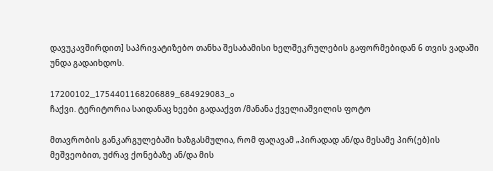დავუკავშირდით] საპრივატიზებო თანხა შესაბამისი ხელშეკრულების გაფორმებიდან 6 თვის ვადაში უნდა გადაიხდოს.

17200102_1754401168206889_684929083_o
ჩაქვი. ტერიტორია საიდანაც ხეები გადააქვთ /მანანა ქველიაშვილის ფოტო

მთავრობის განკარგულებაში ხაზგასმულია, რომ ფაღავამ „პირადად ან/და მესამე პირ(ებ)ის მეშვეობით, უძრავ ქონებაზე ან/და მის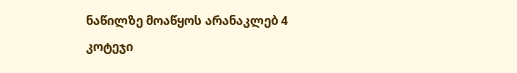ნაწილზე მოაწყოს არანაკლებ 4 კოტეჯი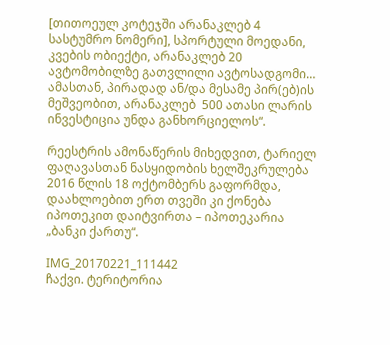[თითოეულ კოტეჯში არანაკლებ 4 სასტუმრო ნომერი], სპორტული მოედანი, კვების ობიექტი, არანაკლებ 20  ავტომობილზე გათვლილი ავტოსადგომი… ამასთან, პირადად ან/და მესამე პირ(ებ)ის მეშვეობით, არანაკლებ  500 ათასი ლარის ინვესტიცია უნდა განხორციელოს“.

რეესტრის ამონაწერის მიხედვით, ტარიელ ფაღავასთან ნასყიდობის ხელშეკრულება 2016 წლის 18 ოქტომბერს გაფორმდა, დაახლოებით ერთ თვეში კი ქონება იპოთეკით დაიტვირთა – იპოთეკარია „ბანკი ქართუ“.

IMG_20170221_111442
ჩაქვი. ტერიტორია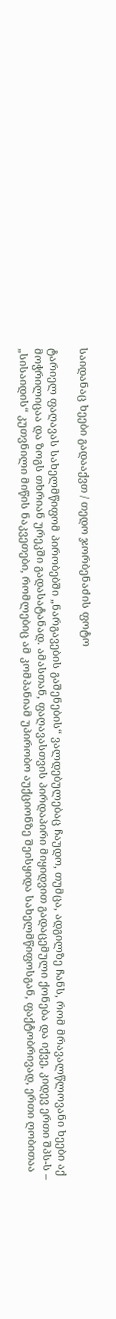საიდანაც ხეები გადააქვთ / თედო ჯორბენაძის ფოტო

ტარიელ ფაღავას სახელმწიფომ პირობებში „ნარგავების გაშენების“ ვალდებულებაც ჩაუდო, თუმცა, ადგილზე ჩანს, რომ მრავალწლოვანი ხეები აქ მოჭრილიცაა და ზოგს თხრიან ურეკში გადასატანად. ამასთან, ფაღავასთვის პირდაპირი მიყიდვით გადაცემული ქონება და იქვე, კიდევ ერთი შპს-ს – „სისაიდის“ კუთვნილი მიწის ნაკვეთები, რომლებიც ამ კომპანიამ უპირობო აუქციონზე შეისყიდა სახელმწიფოსგან, ფაქტობრივად, ერთი ღობითაა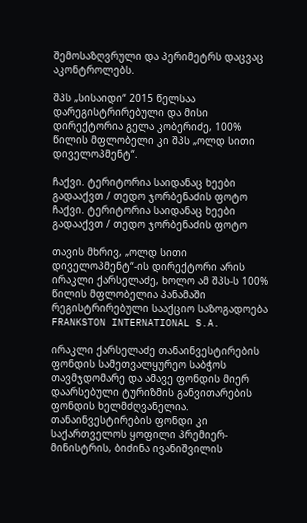შემოსაზღვრული და პერიმეტრს დაცვაც აკონტროლებს.

შპს „სისაიდი“ 2015 წელსაა დარეგისტრირებული და მისი დირექტორია გელა კობერიძე, 100% წილის მფლობელი კი შპს „ოლდ სითი დიველოპმენტ“.

ჩაქვი. ტერიტორია საიდანაც ხეები გადააქვთ / თედო ჯორბენაძის ფოტო
ჩაქვი. ტერიტორია საიდანაც ხეები გადააქვთ / თედო ჯორბენაძის ფოტო

თავის მხრივ, „ოლდ სითი დიველოპმენტ“-ის დირექტორი არის ირაკლი ქარსელაძე, ხოლო ამ შპს-ს 100% წილის მფლობელია პანამაში რეგისტრირებული სააქციო საზოგადოება FRANKSTON INTERNATIONAL S.A.

ირაკლი ქარსელაძე თანაინვესტირების ფონდის სამეთვალყურეო საბჭოს თავმჯდომარე და ამავე ფონდის მიერ დაარსებული ტურიზმის განვითარების ფონდის ხელმძღვანელია. თანაინვესტირების ფონდი კი საქართველოს ყოფილი პრემიერ-მინისტრის, ბიძინა ივანიშვილის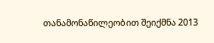თანამონაწილეობით შეიქმნა 2013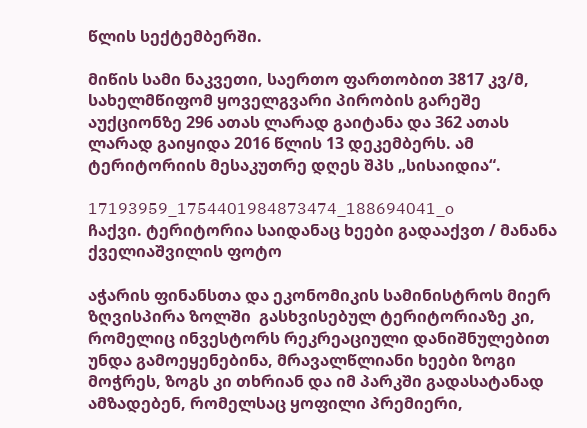წლის სექტემბერში.

მიწის სამი ნაკვეთი, საერთო ფართობით 3817 კვ/მ, სახელმწიფომ ყოველგვარი პირობის გარეშე აუქციონზე 296 ათას ლარად გაიტანა და 362 ათას ლარად გაიყიდა 2016 წლის 13 დეკემბერს. ამ ტერიტორიის მესაკუთრე დღეს შპს „სისაიდია“.

17193959_1754401984873474_188694041_o
ჩაქვი. ტერიტორია საიდანაც ხეები გადააქვთ / მანანა ქველიაშვილის ფოტო

აჭარის ფინანსთა და ეკონომიკის სამინისტროს მიერ ზღვისპირა ზოლში  გასხვისებულ ტერიტორიაზე კი, რომელიც ინვესტორს რეკრეაციული დანიშნულებით უნდა გამოეყენებინა, მრავალწლიანი ხეები ზოგი მოჭრეს, ზოგს კი თხრიან და იმ პარკში გადასატანად ამზადებენ, რომელსაც ყოფილი პრემიერი,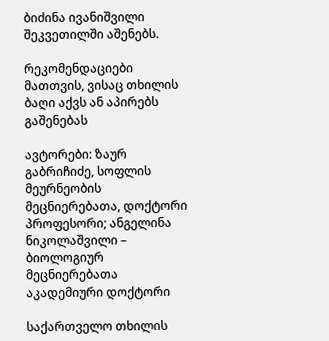ბიძინა ივანიშვილი შეკვეთილში აშენებს.

რეკომენდაციები მათთვის, ვისაც თხილის ბაღი აქვს ან აპირებს გაშენებას

ავტორები: ზაურ გაბრიჩიძე, სოფლის მეურნეობის მეცნიერებათა, დოქტორი პროფესორი; ანგელინა ნიკოლაშვილი – ბიოლოგიურ მეცნიერებათა აკადემიური დოქტორი

საქართველო თხილის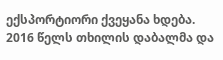ექსპორტიორი ქვეყანა ხდება. 2016 წელს თხილის დაბალმა და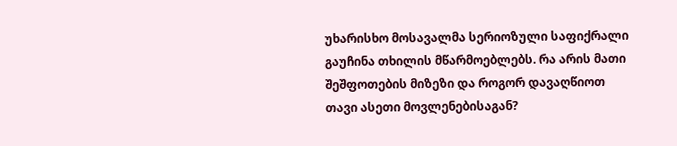უხარისხო მოსავალმა სერიოზული საფიქრალი გაუჩინა თხილის მწარმოებლებს. რა არის მათი შეშფოთების მიზეზი და როგორ დავაღწიოთ თავი ასეთი მოვლენებისაგან?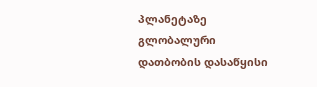პლანეტაზე გლობალური დათბობის დასაწყისი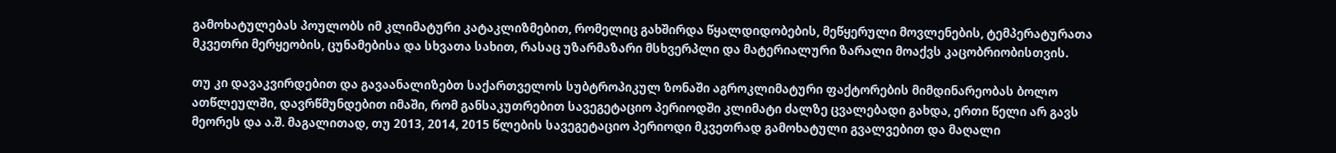გამოხატულებას პოულობს იმ კლიმატური კატაკლიზმებით, რომელიც გახშირდა წყალდიდობების, მეწყერული მოვლენების, ტემპერატურათა მკვეთრი მერყეობის, ცუნამებისა და სხვათა სახით, რასაც უზარმაზარი მსხვერპლი და მატერიალური ზარალი მოაქვს კაცობრიობისთვის.

თუ კი დავაკვირდებით და გავაანალიზებთ საქართველოს სუბტროპიკულ ზონაში აგროკლიმატური ფაქტორების მიმდინარეობას ბოლო ათწლეულში, დავრწმუნდებით იმაში, რომ განსაკუთრებით სავეგეტაციო პერიოდში კლიმატი ძალზე ცვალებადი გახდა, ერთი წელი არ გავს მეორეს და ა.შ. მაგალითად, თუ 2013, 2014, 2015 წლების სავეგეტაციო პერიოდი მკვეთრად გამოხატული გვალვებით და მაღალი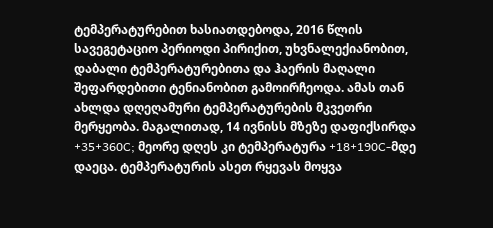ტემპერატურებით ხასიათდებოდა, 2016 წლის სავეგეტაციო პერიოდი პირიქით, უხვნალექიანობით, დაბალი ტემპერატურებითა და ჰაერის მაღალი შეფარდებითი ტენიანობით გამოირჩეოდა. ამას თან ახლდა დღეღამური ტემპერატურების მკვეთრი მერყეობა. მაგალითად, 14 ივნისს მზეზე დაფიქსირდა +35+360C; მეორე დღეს კი ტემპერატურა +18+190C-მდე დაეცა. ტემპერატურის ასეთ რყევას მოყვა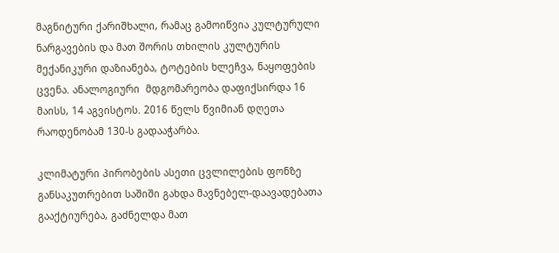მაგნიტური ქარიშხალი, რამაც გამოიწვია კულტურული ნარგავების და მათ შორის თხილის კულტურის მექანიკური დაზიანება, ტოტების ხლეჩვა, ნაყოფების ცვენა. ანალოგიური  მდგომარეობა დაფიქსირდა 16 მაისს, 14 აგვისტოს. 2016 წელს წვიმიან დღეთა რაოდენობამ 130-ს გადააჭარბა.

კლიმატური პირობების ასეთი ცვლილების ფონზე განსაკუთრებით საშიში გახდა მავნებელ-დაავადებათა გააქტიურება, გაძნელდა მათ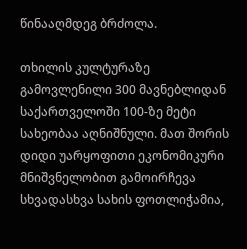წინააღმდეგ ბრძოლა.

თხილის კულტურაზე გამოვლენილი 300 მავნებლიდან საქართველოში 100-ზე მეტი სახეობაა აღნიშნული. მათ შორის დიდი უარყოფითი ეკონომიკური მნიშვნელობით გამოირჩევა სხვადასხვა სახის ფოთლიჭამია,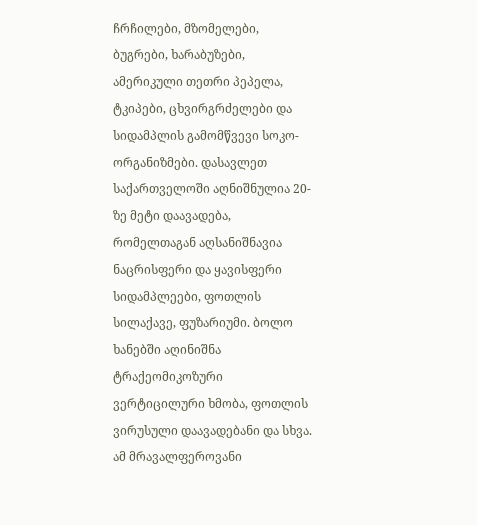ჩრჩილები, მზომელები, ბუგრები, ხარაბუზები, ამერიკული თეთრი პეპელა, ტკიპები, ცხვირგრძელები და სიდამპლის გამომწვევი სოკო-ორგანიზმები. დასავლეთ საქართველოში აღნიშნულია 20-ზე მეტი დაავადება, რომელთაგან აღსანიშნავია ნაცრისფერი და ყავისფერი სიდამპლეები, ფოთლის სილაქავე, ფუზარიუმი. ბოლო ხანებში აღინიშნა ტრაქეომიკოზური ვერტიცილური ხმობა, ფოთლის ვირუსული დაავადებანი და სხვა. ამ მრავალფეროვანი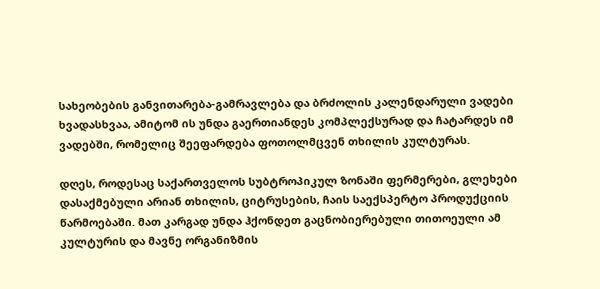სახეობების განვითარება-გამრავლება და ბრძოლის კალენდარული ვადები ხვადასხვაა, ამიტომ ის უნდა გაერთიანდეს კომპლექსურად და ჩატარდეს იმ ვადებში, რომელიც შეეფარდება ფოთოლმცვენ თხილის კულტურას.

დღეს, როდესაც საქართველოს სუბტროპიკულ ზონაში ფერმერები, გლეხები დასაქმებული არიან თხილის, ციტრუსების, ჩაის საექსპერტო პროდუქციის წარმოებაში. მათ კარგად უნდა ჰქონდეთ გაცნობიერებული თითოეული ამ კულტურის და მავნე ორგანიზმის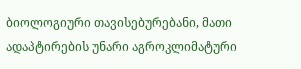ბიოლოგიური თავისებურებანი, მათი ადაპტირების უნარი აგროკლიმატური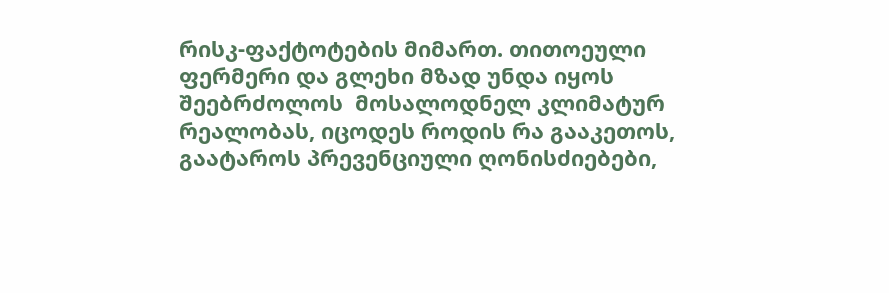რისკ-ფაქტოტების მიმართ. თითოეული ფერმერი და გლეხი მზად უნდა იყოს შეებრძოლოს  მოსალოდნელ კლიმატურ რეალობას, იცოდეს როდის რა გააკეთოს, გაატაროს პრევენციული ღონისძიებები,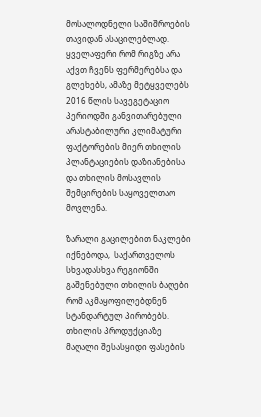მოსალოდნელი საშიშროების თავიდან ასაცილებლად. ყველაფერი რომ რიგზე არა აქვთ ჩვენს ფერმერებსა და გლეხებს, ამაზე მეტყველებს 2016 წლის სავეგეტაციო პერიოდში განვითარებული არასტაბილური კლიმატური ფაქტორების მიერ თხილის პლანტაციების დაზიანებისა და თხილის მოსავლის შემცირების საყოველთაო მოვლენა.

ზარალი გაცილებით ნაკლები იქნებოდა,  საქართველოს სხვადასხვა რეგიონში გაშენებული თხილის ბაღები რომ აკმაყოფილებდნენ სტანდარტულ პირობებს. თხილის პროდუქციაზე მაღალი შესასყიდი ფასების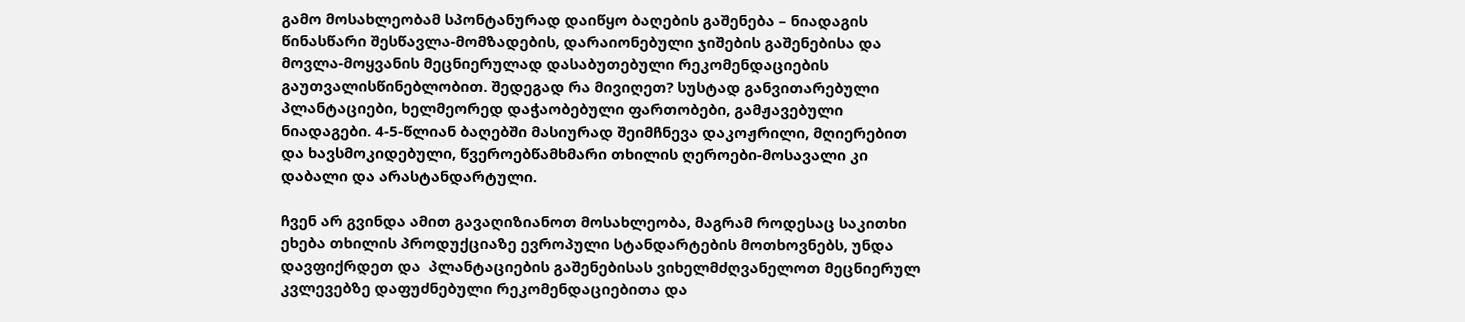გამო მოსახლეობამ სპონტანურად დაიწყო ბაღების გაშენება – ნიადაგის წინასწარი შესწავლა-მომზადების, დარაიონებული ჯიშების გაშენებისა და მოვლა-მოყვანის მეცნიერულად დასაბუთებული რეკომენდაციების გაუთვალისწინებლობით. შედეგად რა მივიღეთ? სუსტად განვითარებული პლანტაციები, ხელმეორედ დაჭაობებული ფართობები, გამჟავებული ნიადაგები. 4-5-წლიან ბაღებში მასიურად შეიმჩნევა დაკოჟრილი, მღიერებით და ხავსმოკიდებული, წვეროებწამხმარი თხილის ღეროები-მოსავალი კი დაბალი და არასტანდარტული.

ჩვენ არ გვინდა ამით გავაღიზიანოთ მოსახლეობა, მაგრამ როდესაც საკითხი ეხება თხილის პროდუქციაზე ევროპული სტანდარტების მოთხოვნებს, უნდა დავფიქრდეთ და  პლანტაციების გაშენებისას ვიხელმძღვანელოთ მეცნიერულ კვლევებზე დაფუძნებული რეკომენდაციებითა და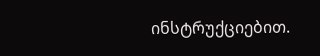ინსტრუქციებით.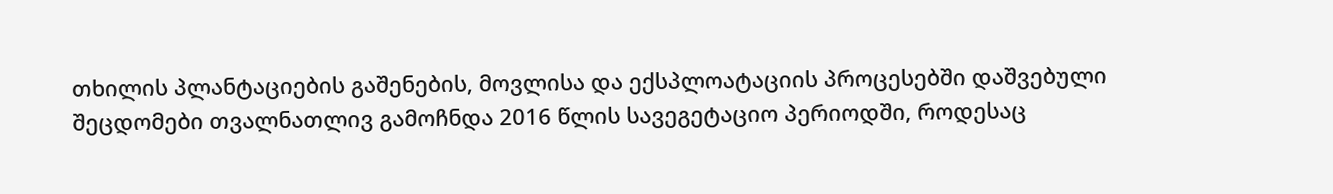თხილის პლანტაციების გაშენების, მოვლისა და ექსპლოატაციის პროცესებში დაშვებული შეცდომები თვალნათლივ გამოჩნდა 2016 წლის სავეგეტაციო პერიოდში, როდესაც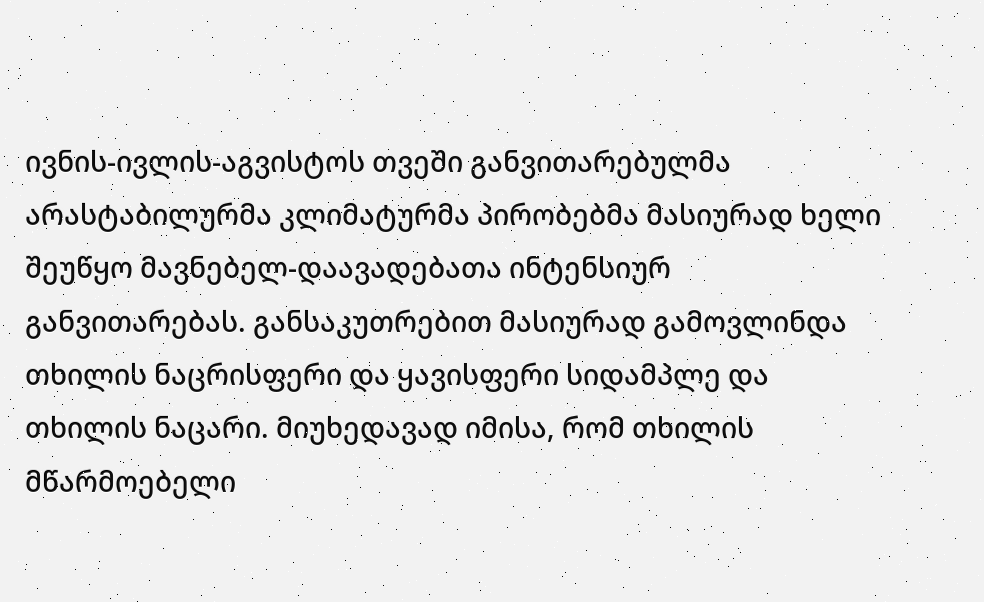ივნის-ივლის-აგვისტოს თვეში განვითარებულმა არასტაბილურმა კლიმატურმა პირობებმა მასიურად ხელი შეუწყო მავნებელ-დაავადებათა ინტენსიურ განვითარებას. განსაკუთრებით მასიურად გამოვლინდა თხილის ნაცრისფერი და ყავისფერი სიდამპლე და თხილის ნაცარი. მიუხედავად იმისა, რომ თხილის მწარმოებელი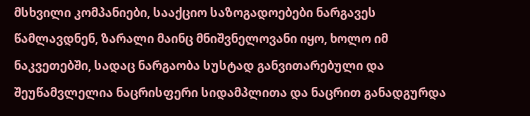მსხვილი კომპანიები, სააქციო საზოგადოებები ნარგავეს წამლავდნენ, ზარალი მაინც მნიშვნელოვანი იყო, ხოლო იმ ნაკვეთებში, სადაც ნარგაობა სუსტად განვითარებული და შეუწამვლელია ნაცრისფერი სიდამპლითა და ნაცრით განადგურდა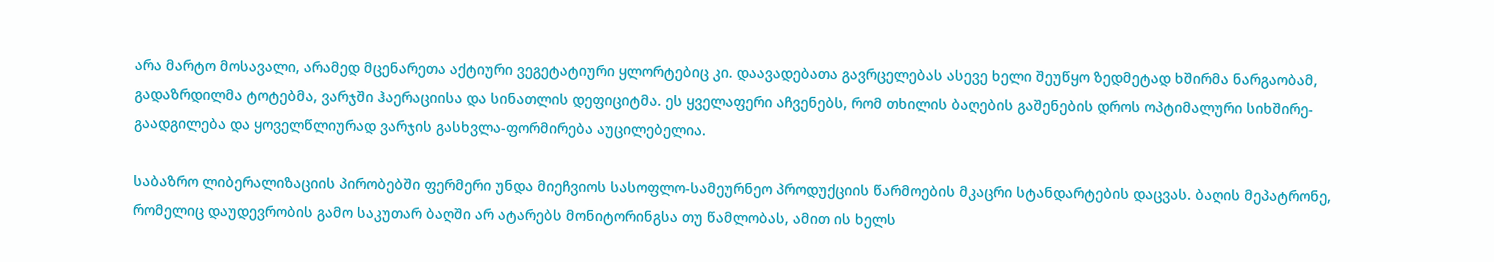არა მარტო მოსავალი, არამედ მცენარეთა აქტიური ვეგეტატიური ყლორტებიც კი. დაავადებათა გავრცელებას ასევე ხელი შეუწყო ზედმეტად ხშირმა ნარგაობამ, გადაზრდილმა ტოტებმა, ვარჯში ჰაერაციისა და სინათლის დეფიციტმა. ეს ყველაფერი აჩვენებს, რომ თხილის ბაღების გაშენების დროს ოპტიმალური სიხშირე-გაადგილება და ყოველწლიურად ვარჯის გასხვლა-ფორმირება აუცილებელია.

საბაზრო ლიბერალიზაციის პირობებში ფერმერი უნდა მიეჩვიოს სასოფლო-სამეურნეო პროდუქციის წარმოების მკაცრი სტანდარტების დაცვას. ბაღის მეპატრონე, რომელიც დაუდევრობის გამო საკუთარ ბაღში არ ატარებს მონიტორინგსა თუ წამლობას, ამით ის ხელს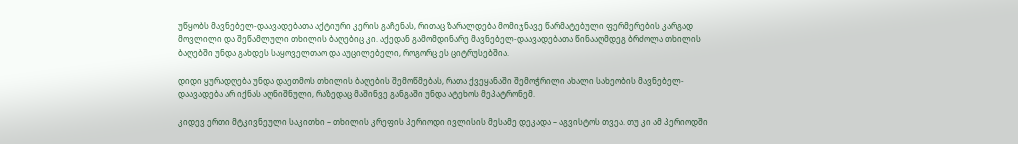უწყობს მავნებელ-დაავადებათა აქტიური კერის გაჩენას, რითაც ზარალდება მომიჯნავე წარმატებული ფერმერების კარგად მოვლილი და შეწამლული თხილის ბაღებიც კი. აქედან გამომდინარე მავნებელ-დაავადებათა წინააღმდეგ ბრძოლა თხილის ბაღებში უნდა გახდეს საყოველთაო და აუცილებელი, როგორც ეს ციტრუსებშია.

დიდი ყურადღება უნდა დაეთმოს თხილის ბაღების შემოწმებას, რათა ქვეყანაში შემოჭრილი ახალი სახეობის მავნებელ-დაავადება არ იქნას აღნიშნული, რაზედაც მაშინვე განგაში უნდა ატეხოს მეპატრონემ.

კიდევ ერთი მტკივნეული საკითხი – თხილის კრეფის პერიოდი ივლისის მესამე დეკადა – აგვისტოს თვეა. თუ კი ამ პერიოდში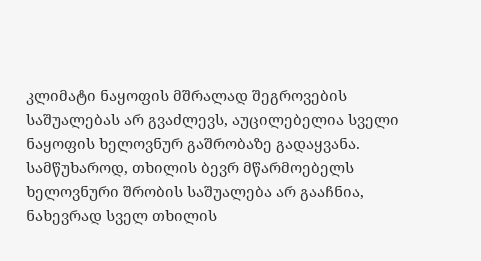კლიმატი ნაყოფის მშრალად შეგროვების საშუალებას არ გვაძლევს, აუცილებელია სველი ნაყოფის ხელოვნურ გაშრობაზე გადაყვანა. სამწუხაროდ, თხილის ბევრ მწარმოებელს ხელოვნური შრობის საშუალება არ გააჩნია, ნახევრად სველ თხილის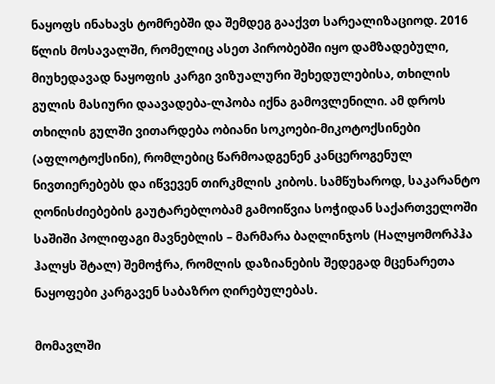ნაყოფს ინახავს ტომრებში და შემდეგ გააქვთ სარეალიზაციოდ. 2016 წლის მოსავალში, რომელიც ასეთ პირობებში იყო დამზადებული, მიუხედავად ნაყოფის კარგი ვიზუალური შეხედულებისა, თხილის გულის მასიური დაავადება-ლპობა იქნა გამოვლენილი. ამ დროს თხილის გულში ვითარდება ობიანი სოკოები-მიკოტოქსინები (აფლოტოქსინი), რომლებიც წარმოადგენენ კანცეროგენულ ნივთიერებებს და იწვევენ თირკმლის კიბოს. სამწუხაროდ, საკარანტო ღონისძიებების გაუტარებლობამ გამოიწვია სოჭიდან საქართველოში საშიში პოლიფაგი მავნებლის – მარმარა ბაღლინჯოს (Hალყომორპჰა ჰალყს შტალ) შემოჭრა, რომლის დაზიანების შედეგად მცენარეთა ნაყოფები კარგავენ საბაზრო ღირებულებას.

მომავლში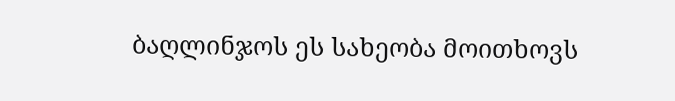ბაღლინჯოს ეს სახეობა მოითხოვს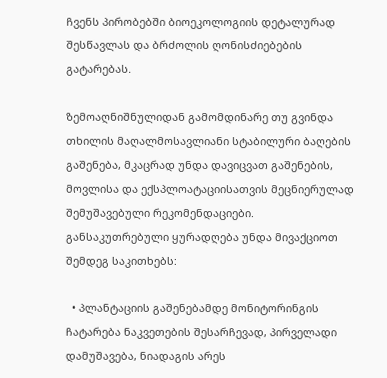ჩვენს პირობებში ბიოეკოლოგიის დეტალურად შესწავლას და ბრძოლის ღონისძიებების გატარებას.

ზემოაღნიშნულიდან გამომდინარე თუ გვინდა თხილის მაღალმოსავლიანი სტაბილური ბაღების გაშენება, მკაცრად უნდა დავიცვათ გაშენების, მოვლისა და ექსპლოატაციისათვის მეცნიერულად შემუშავებული რეკომენდაციები. განსაკუთრებული ყურადღება უნდა მივაქციოთ შემდეგ საკითხებს:

  • პლანტაციის გაშენებამდე მონიტორინგის ჩატარება ნაკვეთების შესარჩევად, პირველადი დამუშავება, ნიადაგის არეს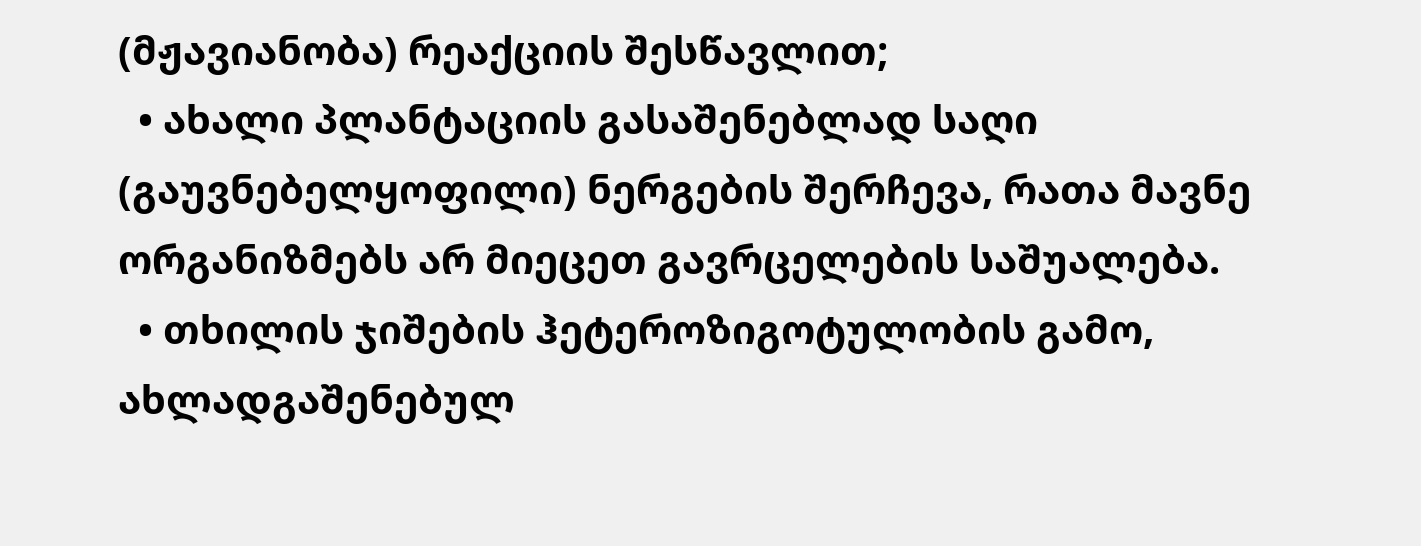(მჟავიანობა) რეაქციის შესწავლით;
  • ახალი პლანტაციის გასაშენებლად საღი (გაუვნებელყოფილი) ნერგების შერჩევა, რათა მავნე ორგანიზმებს არ მიეცეთ გავრცელების საშუალება.
  • თხილის ჯიშების ჰეტეროზიგოტულობის გამო, ახლადგაშენებულ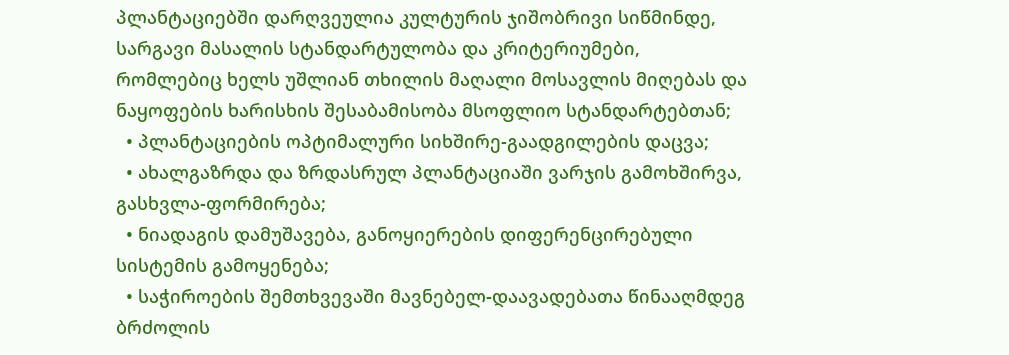პლანტაციებში დარღვეულია კულტურის ჯიშობრივი სიწმინდე, სარგავი მასალის სტანდარტულობა და კრიტერიუმები, რომლებიც ხელს უშლიან თხილის მაღალი მოსავლის მიღებას და ნაყოფების ხარისხის შესაბამისობა მსოფლიო სტანდარტებთან;
  • პლანტაციების ოპტიმალური სიხშირე-გაადგილების დაცვა;
  • ახალგაზრდა და ზრდასრულ პლანტაციაში ვარჯის გამოხშირვა, გასხვლა-ფორმირება;
  • ნიადაგის დამუშავება, განოყიერების დიფერენცირებული სისტემის გამოყენება;
  • საჭიროების შემთხვევაში მავნებელ-დაავადებათა წინააღმდეგ ბრძოლის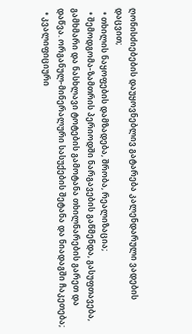ღონისძიებების დაუყოვნებლივ გატარება კალენდარული ვადების დაცვით;
  • თხილის ნაყოფების დამზადება, შრობა, რეალიზაცია;
  • შემოდგომა-ზამთრის პერიოდში ნარგავების გაწმენდა, გასუფთავება, გამხმარი და ნასხლავი ტოტების გამოტანა თხილნარების გარეთ და დაწვა. ორგანულ-მინერალური სასუქების შეტანა და ნიადაგში ჩაკეთება;
  • კვალიფიციური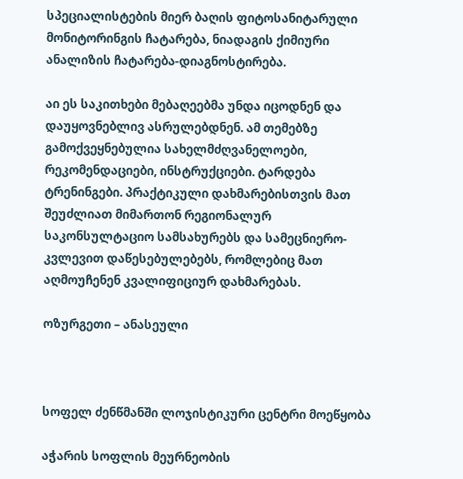სპეციალისტების მიერ ბაღის ფიტოსანიტარული მონიტორინგის ჩატარება, ნიადაგის ქიმიური ანალიზის ჩატარება-დიაგნოსტირება.

აი ეს საკითხები მებაღეებმა უნდა იცოდნენ და დაუყოვნებლივ ასრულებდნენ. ამ თემებზე გამოქვეყნებულია სახელმძღვანელოები, რეკომენდაციები, ინსტრუქციები. ტარდება ტრენინგები. პრაქტიკული დახმარებისთვის მათ შეუძლიათ მიმართონ რეგიონალურ საკონსულტაციო სამსახურებს და სამეცნიერო-კვლევით დაწესებულებებს, რომლებიც მათ აღმოუჩენენ კვალიფიციურ დახმარებას.

ოზურგეთი – ანასეული



სოფელ ძენწმანში ლოჯისტიკური ცენტრი მოეწყობა

აჭარის სოფლის მეურნეობის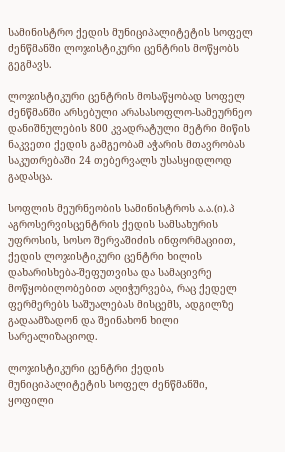სამინისტრო ქედის მუნიციპალიტეტის სოფელ ძენწმანში ლოჯისტიკური ცენტრის მოწყობს გეგმავს.

ლოჯისტიკური ცენტრის მოსაწყობად სოფელ ძენწმანში არსებული არასასოფლო-სამეურნეო დანიშნულების 800 კვადრატული მეტრი მიწის ნაკვეთი ქედის გამგეობამ აჭარის მთავრობას საკუთრებაში 24 თებერვალს უსასყიდლოდ გადასცა.

სოფლის მეურნეობის სამინისტროს ა.ა.(ი).პ აგროსერვისცენტრის ქედის სამსახურის უფროსის, სოსო შერვაშიძის ინფორმაციით, ქედის ლოჯისტიკური ცენტრი ხილის დახარისხება-შეფუთვისა და სამაცივრე მოწყობილობებით აღიჭურვება, რაც ქედელ ფერმერებს საშუალებას მისცემს, ადგილზე გადაამზადონ და შეინახონ ხილი სარეალიზაციოდ.

ლოჯისტიკური ცენტრი ქედის მუნიციპალიტეტის სოფელ ძენწმანში, ყოფილი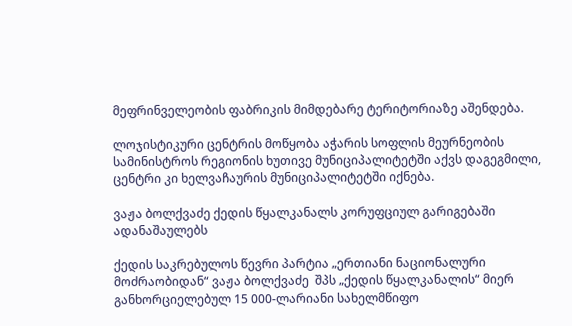მეფრინველეობის ფაბრიკის მიმდებარე ტერიტორიაზე აშენდება.

ლოჯისტიკური ცენტრის მოწყობა აჭარის სოფლის მეურნეობის სამინისტროს რეგიონის ხუთივე მუნიციპალიტეტში აქვს დაგეგმილი, ცენტრი კი ხელვაჩაურის მუნიციპალიტეტში იქნება.

ვაჟა ბოლქვაძე ქედის წყალკანალს კორუფციულ გარიგებაში ადანაშაულებს

ქედის საკრებულოს წევრი პარტია „ერთიანი ნაციონალური მოძრაობიდან“ ვაჟა ბოლქვაძე  შპს „ქედის წყალკანალის“ მიერ განხორციელებულ 15 000-ლარიანი სახელმწიფო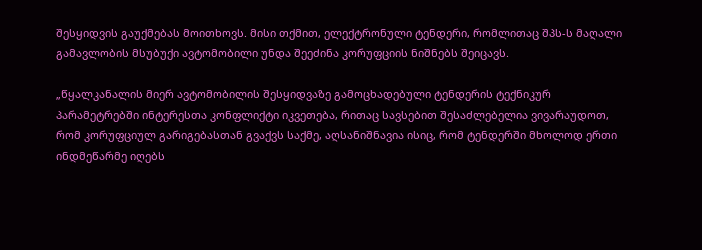შესყიდვის გაუქმებას მოითხოვს. მისი თქმით, ელექტრონული ტენდერი, რომლითაც შპს-ს მაღალი გამავლობის მსუბუქი ავტომობილი უნდა შეეძინა კორუფციის ნიშნებს შეიცავს.

„წყალკანალის მიერ ავტომობილის შესყიდვაზე გამოცხადებული ტენდერის ტექნიკურ პარამეტრებში ინტერესთა კონფლიქტი იკვეთება, რითაც სავსებით შესაძლებელია ვივარაუდოთ, რომ კორუფციულ გარიგებასთან გვაქვს საქმე, აღსანიშნავია ისიც, რომ ტენდერში მხოლოდ ერთი ინდმეწარმე იღებს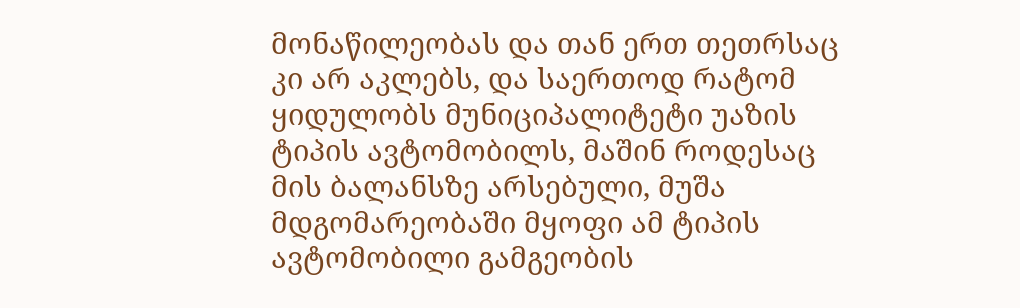მონაწილეობას და თან ერთ თეთრსაც კი არ აკლებს, და საერთოდ რატომ ყიდულობს მუნიციპალიტეტი უაზის ტიპის ავტომობილს, მაშინ როდესაც მის ბალანსზე არსებული, მუშა მდგომარეობაში მყოფი ამ ტიპის ავტომობილი გამგეობის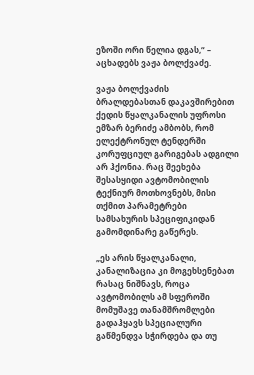ეზოში ორი წელია დგას,“ – აცხადებს ვაჟა ბოლქვაძე.

ვაჟა ბოლქვაძის ბრალდებასთან დაკავშირებით ქედის წყალკანალის უფროსი ემზარ ბერიძე ამბობს, რომ ელექტრონულ ტენდერში კორუფციულ გარიგებას ადგილი არ ჰქონია. რაც შეეხება შესასყიდი ავტომობილის ტექნიურ მოთხოვნებს, მისი თქმით პარამეტრები სამსახურის სპეციფიკიდან გამომდინარე გაწერეს.

„ეს არის წყალკანალი, კანალიზაცია კი მოგეხსენებათ რასაც ნიშნავს, როცა ავტომობილს ამ სფეროში მომუშავე თანამშრომლები გადაჰყავს სპეციალური გაწმენდვა სჭირდება და თუ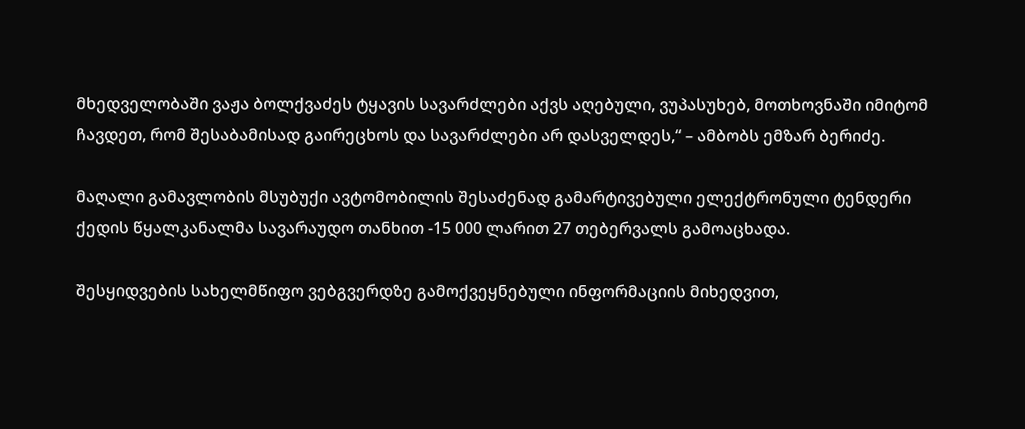მხედველობაში ვაჟა ბოლქვაძეს ტყავის სავარძლები აქვს აღებული, ვუპასუხებ, მოთხოვნაში იმიტომ ჩავდეთ, რომ შესაბამისად გაირეცხოს და სავარძლები არ დასველდეს,“ – ამბობს ემზარ ბერიძე.

მაღალი გამავლობის მსუბუქი ავტომობილის შესაძენად გამარტივებული ელექტრონული ტენდერი ქედის წყალკანალმა სავარაუდო თანხით -15 000 ლარით 27 თებერვალს გამოაცხადა.

შესყიდვების სახელმწიფო ვებგვერდზე გამოქვეყნებული ინფორმაციის მიხედვით,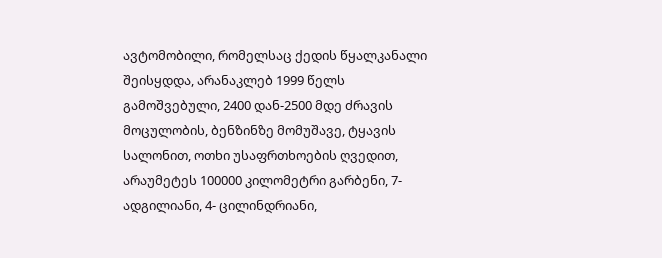ავტომობილი, რომელსაც ქედის წყალკანალი შეისყდდა, არანაკლებ 1999 წელს გამოშვებული, 2400 დან-2500 მდე ძრავის მოცულობის, ბენზინზე მომუშავე, ტყავის სალონით, ოთხი უსაფრთხოების ღვედით, არაუმეტეს 100000 კილომეტრი გარბენი, 7- ადგილიანი, 4- ცილინდრიანი,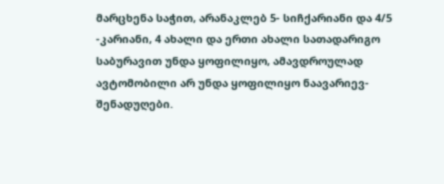მარცხენა საჭით, არანაკლებ 5- სიჩქარიანი და 4/5 -კარიანი, 4 ახალი და ერთი ახალი სათადარიგო საბურავით უნდა ყოფილიყო, ამავდროულად ავტომობილი არ უნდა ყოფილიყო ნაავარიევ-შენადუღები.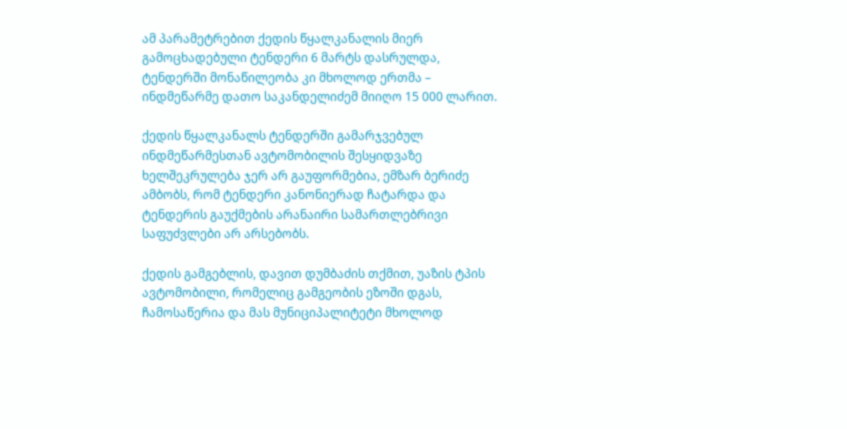ამ პარამეტრებით ქედის წყალკანალის მიერ გამოცხადებული ტენდერი 6 მარტს დასრულდა, ტენდერში მონაწილეობა კი მხოლოდ ერთმა – ინდმეწარმე დათო საკანდელიძემ მიიღო 15 000 ლარით.

ქედის წყალკანალს ტენდერში გამარჯვებულ ინდმეწარმესთან ავტომობილის შესყიდვაზე ხელშეკრულება ჯერ არ გაუფორმებია, ემზარ ბერიძე ამბობს, რომ ტენდერი კანონიერად ჩატარდა და ტენდერის გაუქმების არანაირი სამართლებრივი საფუძვლები არ არსებობს.

ქედის გამგებლის, დავით დუმბაძის თქმით, უაზის ტპის ავტომობილი, რომელიც გამგეობის ეზოში დგას, ჩამოსაწერია და მას მუნიციპალიტეტი მხოლოდ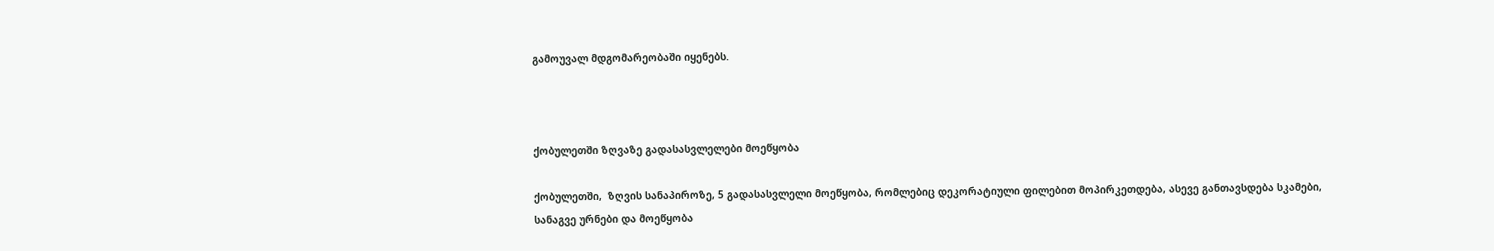გამოუვალ მდგომარეობაში იყენებს.



ქობულეთში ზღვაზე გადასასვლელები მოეწყობა

ქობულეთში,  ზღვის სანაპიროზე, 5 გადასასვლელი მოეწყობა, რომლებიც დეკორატიული ფილებით მოპირკეთდება, ასევე განთავსდება სკამები, სანაგვე ურნები და მოეწყობა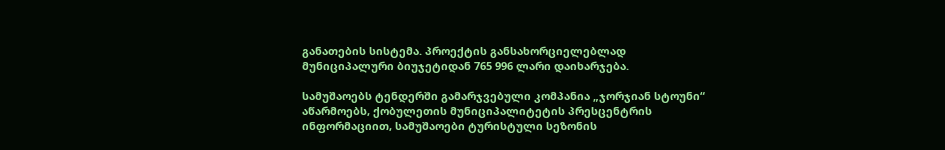განათების სისტემა. პროექტის განსახორციელებლად მუნიციპალური ბიუჯეტიდან 765 996 ლარი დაიხარჯება.

სამუშაოებს ტენდერში გამარჯვებული კომპანია „ჯორჯიან სტოუნი“ აწარმოებს, ქობულეთის მუნიციპალიტეტის პრესცენტრის ინფორმაციით, სამუშაოები ტურისტული სეზონის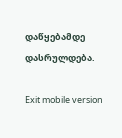დაწყებამდე დასრულდება.

Exit mobile version